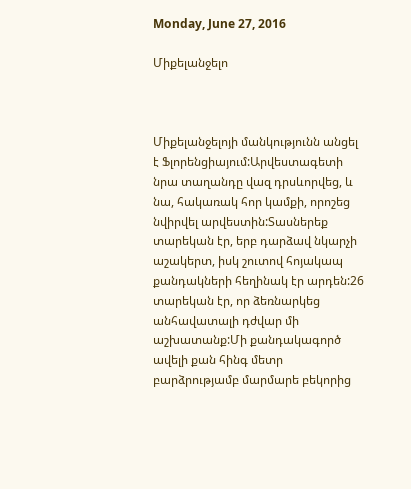Monday, June 27, 2016

Միքելանջելո



Միքելանջելոյի մանկությունն անցել է Ֆլորենցիայում:Արվեստագետի նրա տաղանդը վազ դրսևորվեց, և նա, հակառակ հոր կամքի, որոշեց նվիրվել արվեստին:Տասներեք տարեկան էր, երբ դարձավ նկարչի աշակերտ, իսկ շուտով հոյակապ քանդակների հեղինակ էր արդեն:26 տարեկան էր, որ ձեռնարկեց անհավատալի դժվար մի աշխատանք:Մի քանդակագործ ավելի քան հինգ մետր բարձրությամբ մարմարե բեկորից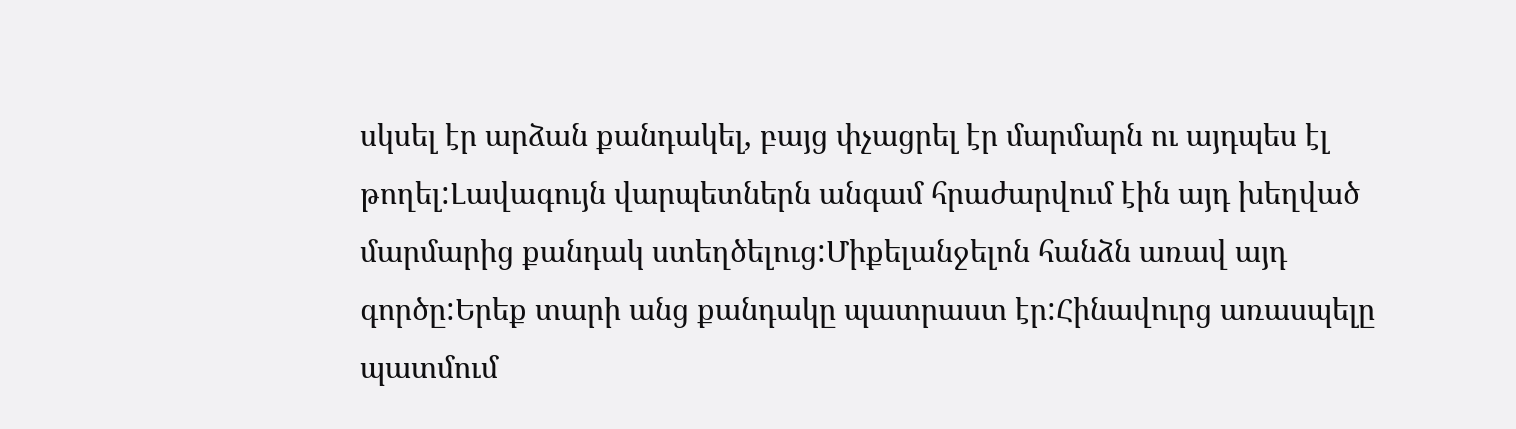սկսել էր արձան քանդակել, բայց փչացրել էր մարմարն ու այդպես էլ թողել:Լավագույն վարպետներն անգամ հրաժարվում էին այդ խեղված մարմարից քանդակ ստեղծելուց:Միքելանջելոն հանձն առավ այդ գործը:Երեք տարի անց քանդակը պատրաստ էր:Հինավուրց առասպելը պատմում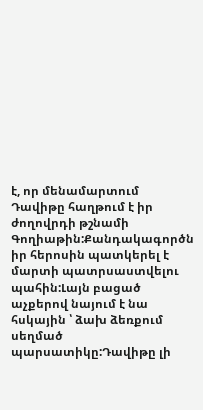է, որ մենամարտում Դավիթը հաղթում է իր ժողովրդի թշնամի Գողիաթին:Քանդակագործն իր հերոսին պատկերել է մարտի պատրսաստվելու պահին:Լայն բացած աչքերով նայում է նա հսկային ՝ ձախ ձեռքում սեղմած պարսատիկը:Դավիթը լի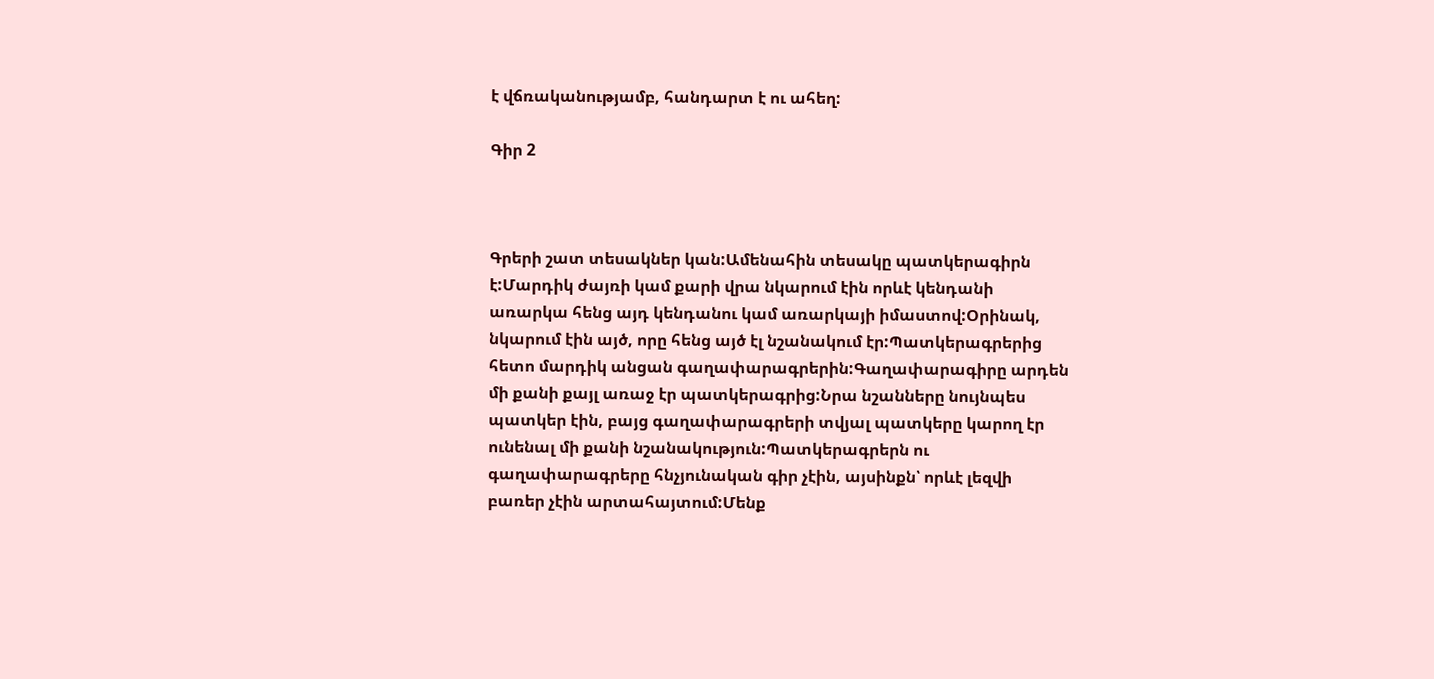է վճռականությամբ, հանդարտ է ու ահեղ:

Գիր 2



Գրերի շատ տեսակներ կան:Ամենահին տեսակը պատկերագիրն է:Մարդիկ ժայռի կամ քարի վրա նկարում էին որևէ կենդանի առարկա հենց այդ կենդանու կամ առարկայի իմաստով:Օրինակ, նկարում էին այծ, որը հենց այծ էլ նշանակում էր:Պատկերագրերից հետո մարդիկ անցան գաղափարագրերին:Գաղափարագիրը արդեն մի քանի քայլ առաջ էր պատկերագրից:Նրա նշանները նույնպես պատկեր էին, բայց գաղափարագրերի տվյալ պատկերը կարող էր ունենալ մի քանի նշանակություն:Պատկերագրերն ու գաղափարագրերը հնչյունական գիր չէին, այսինքն՝ որևէ լեզվի բառեր չէին արտահայտում:Մենք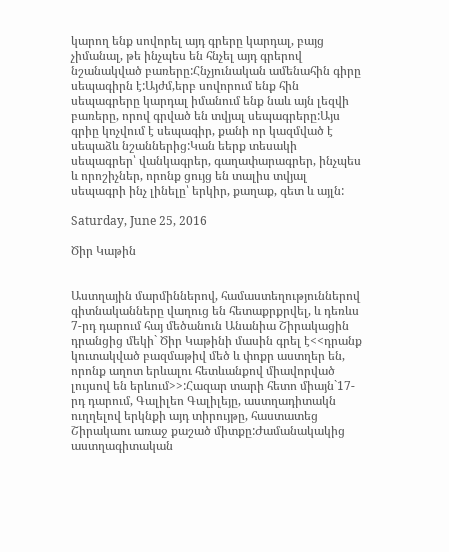կարող ենք սովորել այդ գրերը կարդալ, բայց չիմանալ, թե ինչպես են հնչել այդ գրերով նշանակված բառերը:Հնչյունական ամենահին գիրը սեպագիրն է:Այժմ,երբ սովորում ենք հին սեպագրերը կարդալ իմանում ենք նաև այն լեզվի բառերը, որով գրված են տվյալ սեպագրերը:Այս գրիը կոչվում է սեպագիր, քանի որ կազմված է սեպաձև նշաններից:Կան եերք տեսակի սեպագրեր՝ վանկագրեր, գաղափարագրեր, ինչպես և որոշիչներ, որոնք ցույց են տալիս տվյալ սեպագրի ինչ լինելը՝ երկիր, քաղաք, գետ և այլն:

Saturday, June 25, 2016

Ծիր Կաթին


Աստղային մարմիններով, համաստեղություններով գիտնականները վաղուց են հետաքրքրվել, և դեռևս 7-րդ դարում հայ մեծանուն Անանիա Շիրակացին դրանցից մեկի` Ծիր Կաթինի մասին գրել է<<դրանք կուտակված բազմաթիվ մեծ և փոքր աստղեր են, որոնք աղոտ երևալու հետևանքով միավորված լույսով են երևում>>:Հազար տարի հետո միայն`17-րդ դարում, Գալիլեո Գալիլեյը, աստղադիտակն ուղղելով երկնքի այդ տիրույթը, հաստատեց Շիրակաու առաջ քաշած միտքը:Ժամանակակից աստղագիտական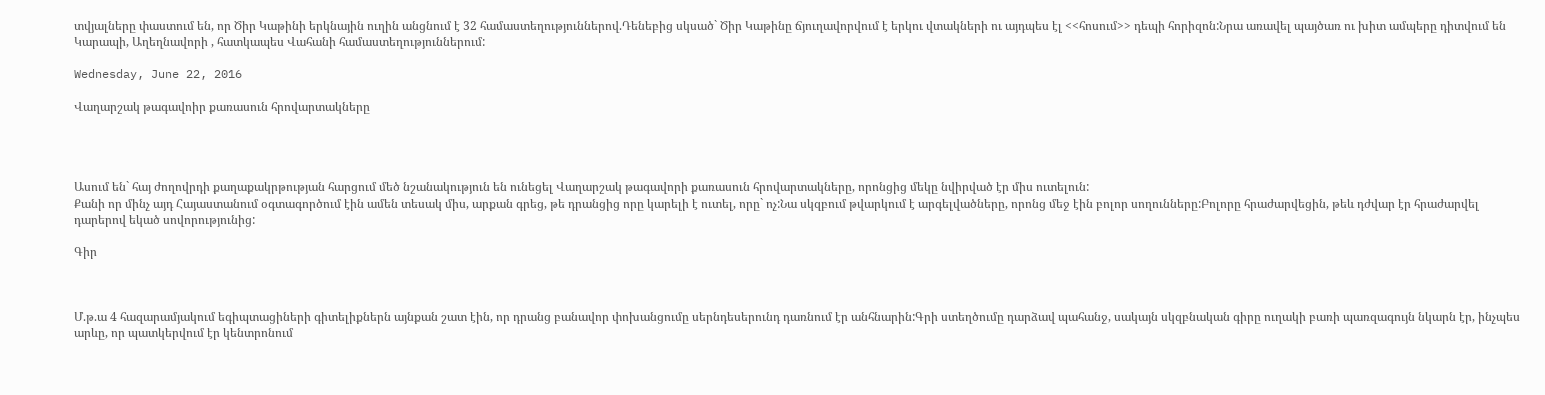տվյալները փաստում են, որ Ծիր Կաթինի երկնային ուղին անցնում է 32 համաստեղություններով.Դենեբից սկսած` Ծիր Կաթինը ճյուղավորվում է երկու վտակների ու այդպես էլ <<հոսում>> դեպի հորիզոն:Նրա առավել պայծառ ու խիտ ամպերը դիտվում են Կարապի, Աղեղնավորի , հատկապես Վահանի համաստեղություններում:

Wednesday, June 22, 2016

Վաղարշակ թագավոիր քառասուն հրովարտակները




Ասում են` հայ ժողովրդի քաղաքակրթության հարցում մեծ նշանակություն են ունեցել Վաղարշակ թագավորի քառասուն հրովարտակները, որոնցից մեկը նվիրված էր միս ուտելուն:
Քանի որ մինչ այդ Հայաստանում օգտագործում էին ամեն տեսակ միս, արքան գրեց, թե դրանցից որը կարելի է ուտել, որը` ոչ:Նա սկզբում թվարկում է արգելվածները, որոնց մեջ էին բոլոր սողունները:Բոլորը հրաժարվեցին, թեև դժվար էր հրաժարվել դարերով եկած սովորությունից:

Գիր



Մ.թ.ա 4 հազարամյակում եգիպտացիների գիտելիքներն այնքան շատ էին, որ դրանց բանավոր փոխանցումը սերնդեսերունդ դառնում էր անհնարին:Գրի ստեղծումը դարձավ պահանջ, սակայն սկզբնական գիրը ուղակի բառի պառզագույն նկարն էր, ինչպես արևը, որ պատկերվում էր կենտրոնում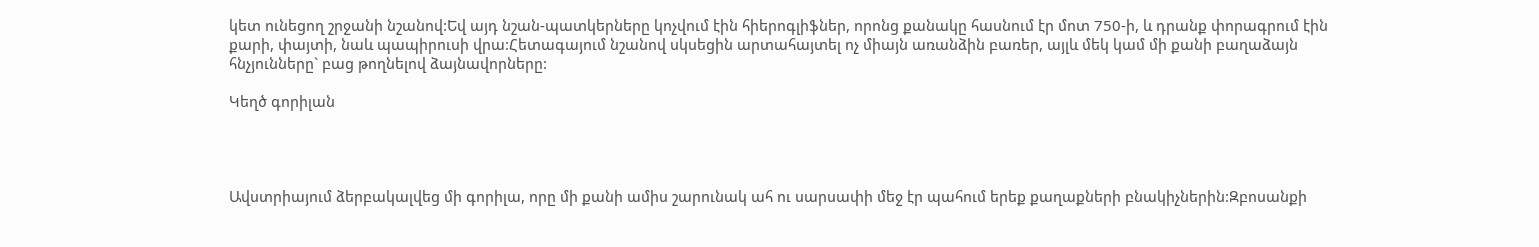կետ ունեցող շրջանի նշանով:Եվ այդ նշան-պատկերները կոչվում էին հիերոգլիֆներ, որոնց քանակը հասնում էր մոտ 750-ի, և դրանք փորագրում էին քարի, փայտի, նաև պապիրուսի վրա:Հետագայում նշանով սկսեցին արտահայտել ոչ միայն առանձին բառեր, այլև մեկ կամ մի քանի բաղաձայն հնչյունները` բաց թողնելով ձայնավորները:

Կեղծ գորիլան




Ավստրիայում ձերբակալվեց մի գորիլա, որը մի քանի ամիս շարունակ ահ ու սարսափի մեջ էր պահում երեք քաղաքների բնակիչներին:Զբոսանքի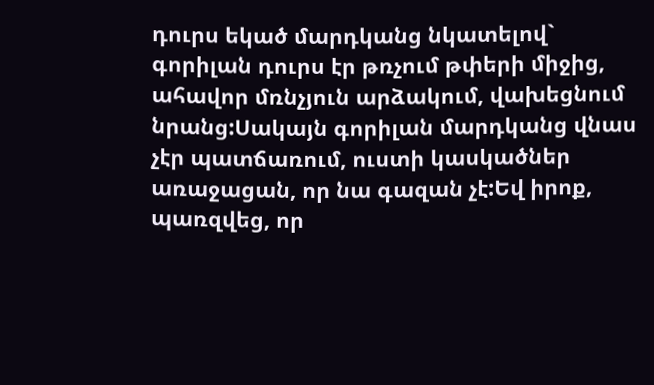դուրս եկած մարդկանց նկատելով` գորիլան դուրս էր թռչում թփերի միջից, ահավոր մռնչյուն արձակում, վախեցնում նրանց:Սակայն գորիլան մարդկանց վնաս չէր պատճառում, ուստի կասկածներ առաջացան, որ նա գազան չէ:Եվ իրոք, պառզվեց, որ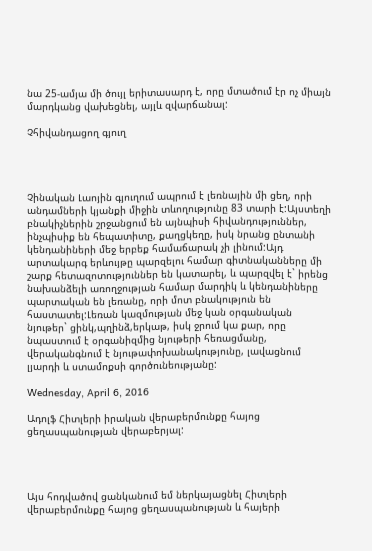նա 25-ամյա մի ծույլ երիտասարդ է, որը մտածում էր ոչ միայն մարդկանց վախեցնել, այլև զվարճանալ:

Չհիվանդացող գյուղ




Չինական Լաոյին գյուղում ապրում է լեռնային մի ցեղ, որի անդամների կյանքի միջին տևողությունը 83 տարի է:Այստեղի բնակիչներին շրջանցում են այնպիսի հիվանդություններ, ինչպիսիք են հեպատիտը, քաղցկեղը, իսկ նրանց ընտանի կենդանիների մեջ երբեք համաճարակ չի լինում:Այդ արտակարգ երևույթը պարզելու համար գիտնականները մի շարք հետազոտություններ են կատարել, և պարզվել է` իրենց նախանձելի առողջության համար մարդիկ և կենդանիները պարտական են լեռանը, որի մոտ բնակություն են հաստատել:Լեռան կազմության մեջ կան օրգանական նյութեր` ցինկ,պղինձ,երկաթ, իսկ ջրում կա քար, որը նպաստում է օրգանիզմից նյութերի հեռացմանը, վերականգնում է նյութափոխանակությունը, լավացնում լյարդի և ստամոքսի գործունեությանը:

Wednesday, April 6, 2016

Ադոլֆ Հիտլերի իրական վերաբերմունքը հայոց ցեղասպանության վերաբերյալ:




Այս հոդվածով ցանկանում եմ ներկայացնել Հիտլերի վերաբերմունքը հայոց ցեղասպանության և հայերի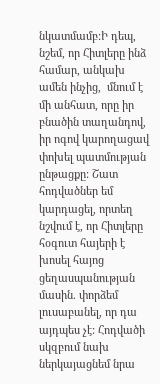նկատմամբ:Ի դեպ,  նշեմ, որ Հիտլերը ինձ համար, անկախ ամեն ինչից,  մնում է մի անհատ, որը իր բնածին տաղանդով, իր ոգով կարողացավ փոխել պատմության ընթացքը: Շատ հոդվածներ եմ կարդացել, որտեղ նշվում է, որ Հիտլերը  հօգուտ հայերի է խոսել հայոց ցեղասպանության մասին. փորձեմ լուսաբանել, որ դա այդպես չէ: Հոդվածի սկզբում նախ ներկայացնեմ նրա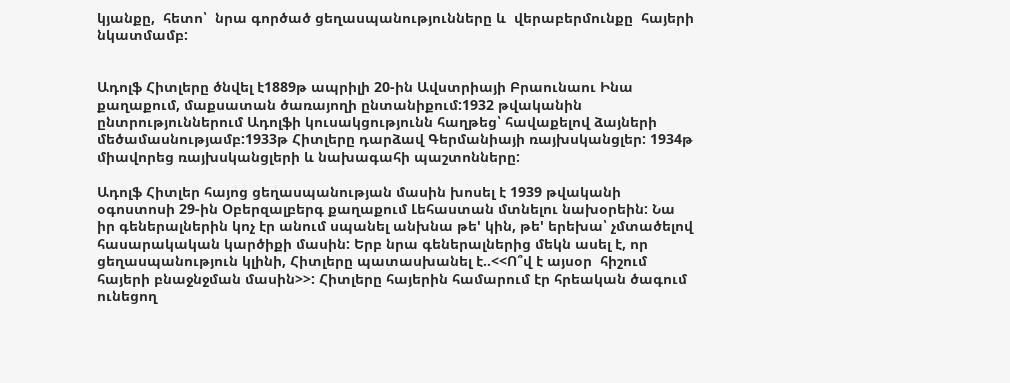կյանքը,  հետո՝  նրա գործած ցեղասպանությունները և  վերաբերմունքը  հայերի նկատմամբ:


Ադոլֆ Հիտլերը ծնվել է1889թ ապրիլի 20-ին Ավստրիայի Բրաունաու Ինա քաղաքում, մաքսատան ծառայողի ընտանիքում:1932 թվականին ընտրություններում Ադոլֆի կուսակցությունն հաղթեց՝ հավաքելով ձայների մեծամասնությամբ:1933թ Հիտլերը դարձավ Գերմանիայի ռայխսկանցլեր: 1934թ միավորեց ռայխսկանցլերի և նախագահի պաշտոնները:

Ադոլֆ Հիտլեր հայոց ցեղասպանության մասին խոսել է 1939 թվականի օգոստոսի 29-ին Օբերզալբերգ քաղաքում Լեհաստան մտնելու նախօրեին: Նա իր գեներալներին կոչ էր անում սպանել անխնա թե' կին, թե' երեխա՝ չմտածելով հասարակական կարծիքի մասին: Երբ նրա գեներալներից մեկն ասել է, որ ցեղասպանություն կլինի, Հիտլերը պատասխանել է..<<Ո՞վ է այսօր  հիշում հայերի բնաջնջման մասին>>: Հիտլերը հայերին համարում էր հրեական ծագում ունեցող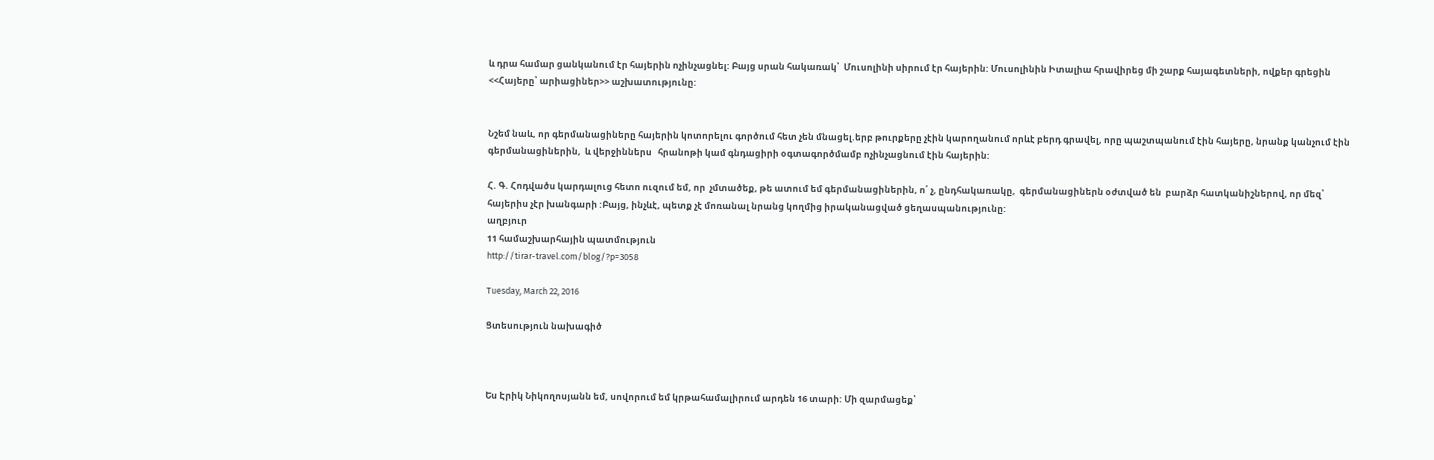և դրա համար ցանկանում էր հայերին ոչինչացնել: Բայց սրան հակառակ՝  Մուսոլինի սիրում էր հայերին: Մուսոլինին Իտալիա հրավիրեց մի շարք հայագետների, ովքեր գրեցին <<Հայերը՝ արիացիներ>> աշխատությունը:


Նշեմ նաև, որ գերմանացիները հայերին կոտորելու գործում հետ չեն մնացել.երբ թուրքերը չէին կարողանում որևէ բերդ գրավել, որը պաշտպանում էին հայերը, նրանք կանչում էին գերմանացիներին,  և վերջիններս   հրանոթի կամ գնդացիրի օգտագործմամբ ոչինչացնում էին հայերին:

Հ. Գ. Հոդվածս կարդալուց հետո ուզում եմ, որ  չմտածեք, թե ատում եմ գերմանացիներին, ո՛ չ, ընդհակառակը,  գերմանացիներն օժտված են  բարձր հատկանիշներով, որ մեզ՝ հայերիս չէր խանգարի :Բայց, ինչևէ, պետք չէ մոռանալ նրանց կողմից իրականացված ցեղասպանությունը:
աղբյուր
11 համաշխարհային պատմություն
http://tirar-travel.com/blog/?p=3058

Tuesday, March 22, 2016

Ցտեսություն նախագիծ



Ես Էրիկ Նիկողոսյանն եմ, սովորում եմ կրթահամալիրում արդեն 16 տարի: Մի զարմացեք՝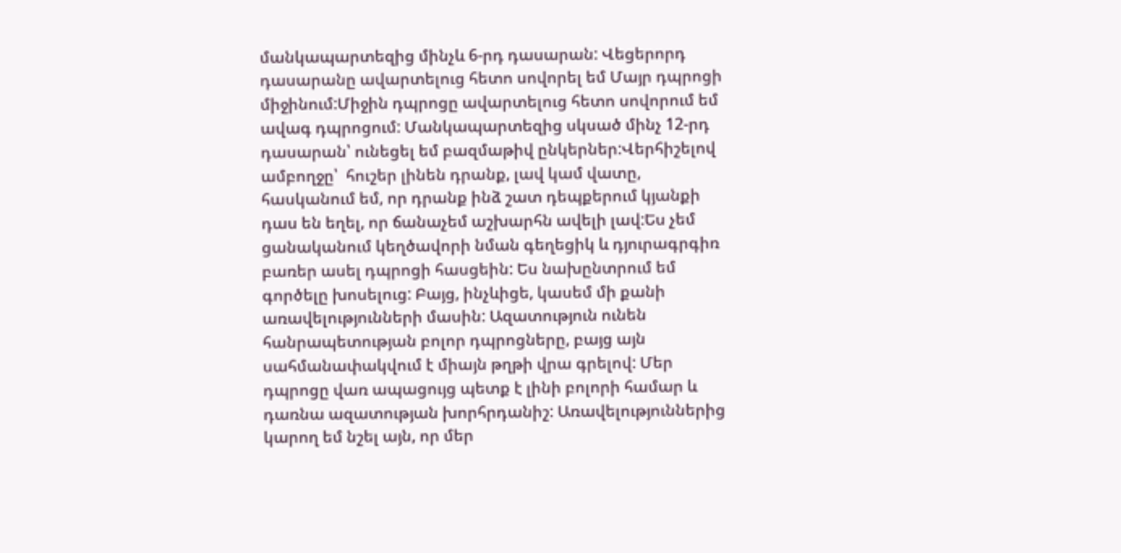մանկապարտեզից մինչև 6-րդ դասարան: Վեցերորդ դասարանը ավարտելուց հետո սովորել եմ Մայր դպրոցի միջինում:Միջին դպրոցը ավարտելուց հետո սովորում եմ ավագ դպրոցում: Մանկապարտեզից սկսած մինչ 12-րդ դասարան՝ ունեցել եմ բազմաթիվ ընկերներ:Վերհիշելով ամբողջը՝  հուշեր լինեն դրանք, լավ կամ վատը, հասկանում եմ, որ դրանք ինձ շատ դեպքերում կյանքի դաս են եղել, որ ճանաչեմ աշխարհն ավելի լավ:Ես չեմ ցանականում կեղծավորի նման գեղեցիկ և դյուրագրգիռ բառեր ասել դպրոցի հասցեին: Ես նախընտրում եմ գործելը խոսելուց: Բայց, ինչևիցե, կասեմ մի քանի առավելությունների մասին: Ազատություն ունեն հանրապետության բոլոր դպրոցները, բայց այն սահմանափակվում է միայն թղթի վրա գրելով: Մեր դպրոցը վառ ապացույց պետք է լինի բոլորի համար և դառնա ազատության խորհրդանիշ: Առավելություններից կարող եմ նշել այն, որ մեր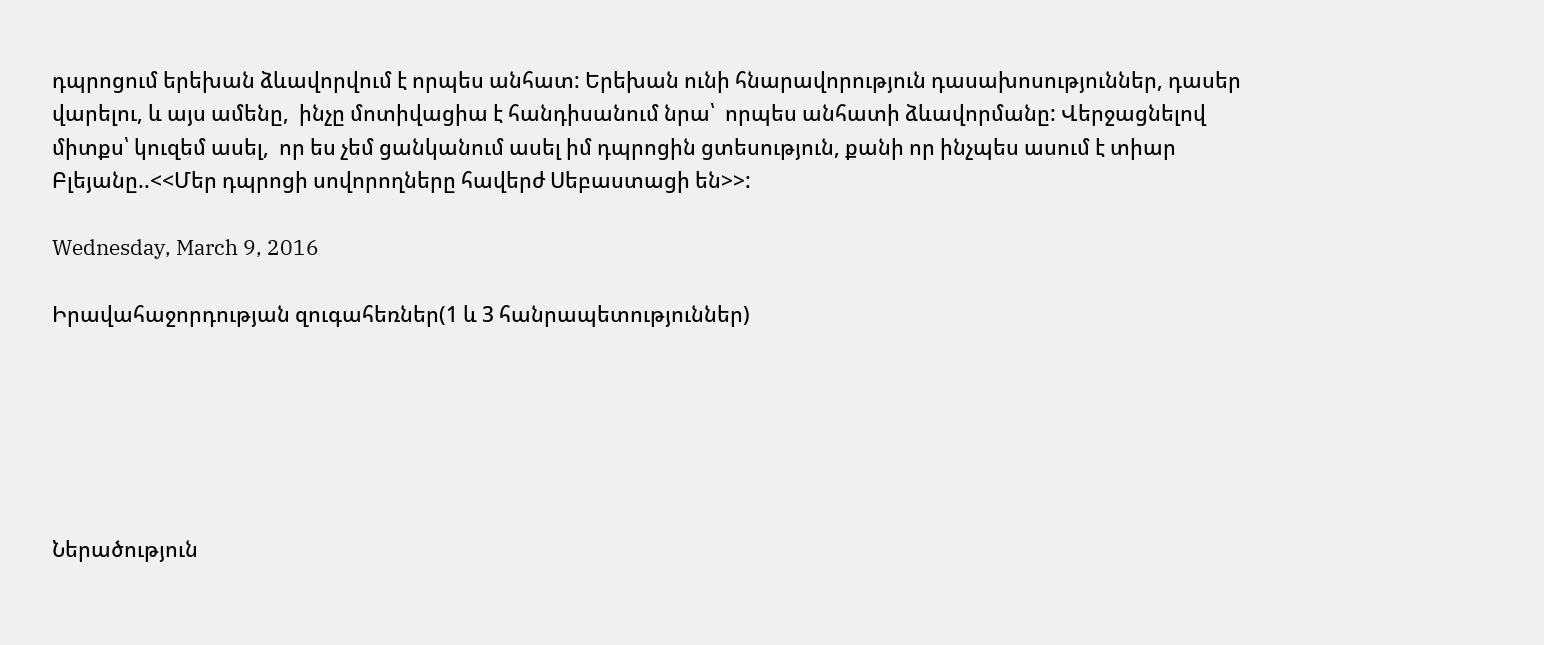դպրոցում երեխան ձևավորվում է որպես անհատ: Երեխան ունի հնարավորություն դասախոսություններ, դասեր վարելու, և այս ամենը,  ինչը մոտիվացիա է հանդիսանում նրա՝  որպես անհատի ձևավորմանը: Վերջացնելով միտքս՝ կուզեմ ասել,  որ ես չեմ ցանկանում ասել իմ դպրոցին ցտեսություն, քանի որ ինչպես ասում է տիար Բլեյանը..<<Մեր դպրոցի սովորողները հավերժ Սեբաստացի են>>:

Wednesday, March 9, 2016

Իրավահաջորդության զուգահեռներ(1 և 3 հանրապետություններ)






Ներածություն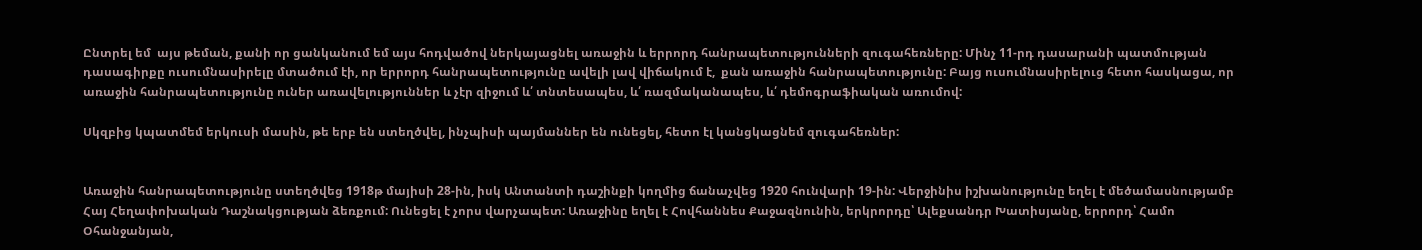Ընտրել եմ  այս թեման, քանի որ ցանկանում եմ այս հոդվածով ներկայացնել առաջին և երրորդ հանրապետությունների զուգահեռները: Մինչ 11-րդ դասարանի պատմության դասագիրքը ուսումնասիրելը մտածում էի, որ երրորդ հանրապետությունը ավելի լավ վիճակում է,  քան առաջին հանրապետությունը: Բայց ուսումնասիրելուց հետո հասկացա, որ առաջին հանրապետությունը ուներ առավելություններ և չէր զիջում և՛ տնտեսապես, և՛ ռազմականապես, և՛ դեմոգրաֆիական առումով:

Սկզբից կպատմեմ երկուսի մասին, թե երբ են ստեղծվել, ինչպիսի պայմաններ են ունեցել, հետո էլ կանցկացնեմ զուգահեռներ:


Առաջին հանրապետությունը ստեղծվեց 1918թ մայիսի 28-ին, իսկ Անտանտի դաշինքի կողմից ճանաչվեց 1920 հունվարի 19-ին: Վերջինիս իշխանությունը եղել է մեծամասնությամբ Հայ Հեղափոխական Դաշնակցության ձեռքում: Ունեցել է չորս վարչապետ: Առաջինը եղել է Հովհաննես Քաջազնունին, երկրորդը՝ Ալեքսանդր Խատիսյանը, երրորդ՝ Համո Օհանջանյան,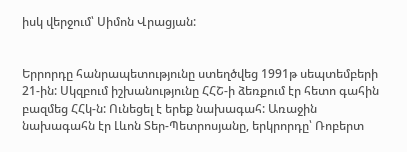իսկ վերջում՝ Սիմոն Վրացյան:


Երրորդը հանրապետությունը ստեղծվեց 1991թ սեպտեմբերի 21-ին: Սկզբում իշխանությունը ՀՀՇ-ի ձեռքում էր հետո գահին բազմեց ՀՀկ-ն: Ունեցել է երեք նախագահ: Առաջին նախագահն էր Լևոն Տեր-Պետրոսյանը, երկրորդը՝ Ռոբերտ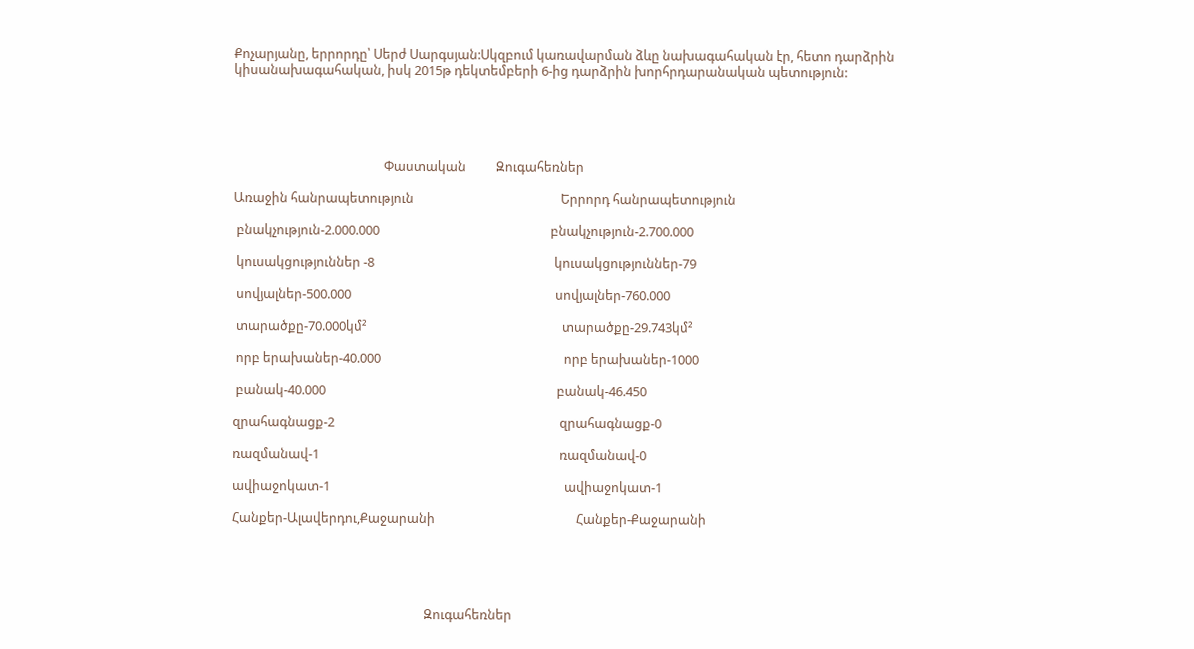Քոչարյանը, երրորդը՝ Սերժ Սարգսյան:Սկզբում կառավարման ձևը նախագահական էր, հետո դարձրին կիսանախագահական, իսկ 2015թ դեկտեմբերի 6-ից դարձրին խորհրդարանական պետություն:





                                                  Փաստական          Զուգահեռներ

Առաջին հանրապետություն                                                 Երրորդ հանրապետություն

 բնակչություն-2.000.000                                                         բնակչություն-2.700.000

 կուսակցություններ -8                                                            կուսակցություններ-79

 սովյալներ-500.000                                                                    սովյալներ-760.000

 տարածքը-70.000կմ²                                                                 տարածքը-29.743կմ²

 որբ երախաներ-40.000                                                             որբ երախաներ-1000

 բանակ-40.000                                                                             բանակ-46.450

զրահագնացք-2                                                                           զրահագնացք-0

ռազմանավ-1                                                                                ռազմանավ-0

ավիաջոկատ-1                                                                              ավիաջոկատ-1

Հանքեր-Ալավերդու,Քաջարանի                                               Հանքեր-Քաջարանի





                                                                Զուգահեռներ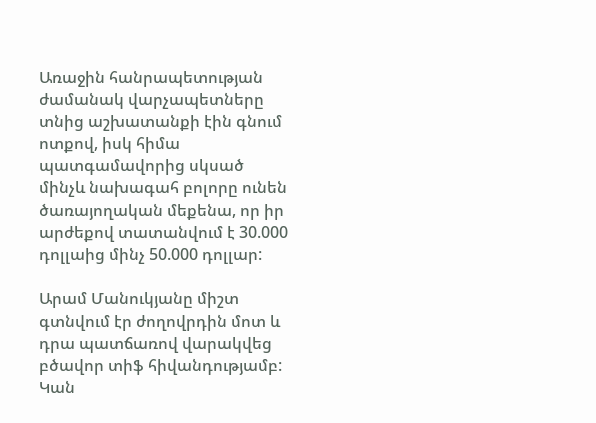Առաջին հանրապետության ժամանակ վարչապետները տնից աշխատանքի էին գնում ոտքով, իսկ հիմա պատգամավորից սկսած մինչև նախագահ բոլորը ունեն ծառայողական մեքենա, որ իր արժեքով տատանվում է 30.000 դոլլաից մինչ 50.000 դոլլար:

Արամ Մանուկյանը միշտ գտնվում էր ժողովրդին մոտ և դրա պատճառով վարակվեց բծավոր տիֆ հիվանդությամբ: Կան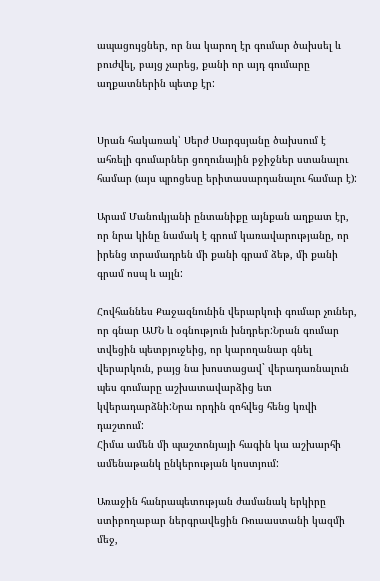ապացույցներ, որ նա կարող էր գումար ծախսել և բուժվել, բայց չարեց, քանի որ այդ գումարը աղքատներին պետք էր:


Սրան հակառակ՝ Սերժ Սարգսյանը ծախսում է ահռելի գումարներ ցողունային բջիջներ ստանալու համար (այս պրոցեսը երիտասարդանալու համար է):

Արամ Մանուկյանի ընտանիքը այնքան աղքատ էր, որ նրա կինը նամակ է գրում կառավարությանը, որ իրենց տրամադրեն մի քանի գրամ ձեթ, մի քանի գրամ ոսպ և այլն:

Հովհաննես Քաջազնունին վերարկուի գումար չուներ, որ գնար ԱՄՆ և օգնություն խնդրեր:Նրան գումար տվեցին պետբյուջեից, որ կարողանար գնել վերարկուն, բայց նա խոստացավ` վերադառնալուն պես գումարը աշխատավարձից ետ կվերադարձնի:Նրա որդին զոհվեց հենց կռվի դաշտում:
Հիմա ամեն մի պաշտոնյայի հագին կա աշխարհի ամենաթանկ ընկերության կոստյում:

Առաջին հանրապետության ժամանակ երկիրը ստիբողաբար ներգրավեցին Ռուսաստանի կազմի մեջ,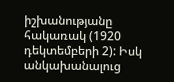իշխանությանը հակառակ (1920 դեկտեմբերի 2): Իսկ անկախանալուց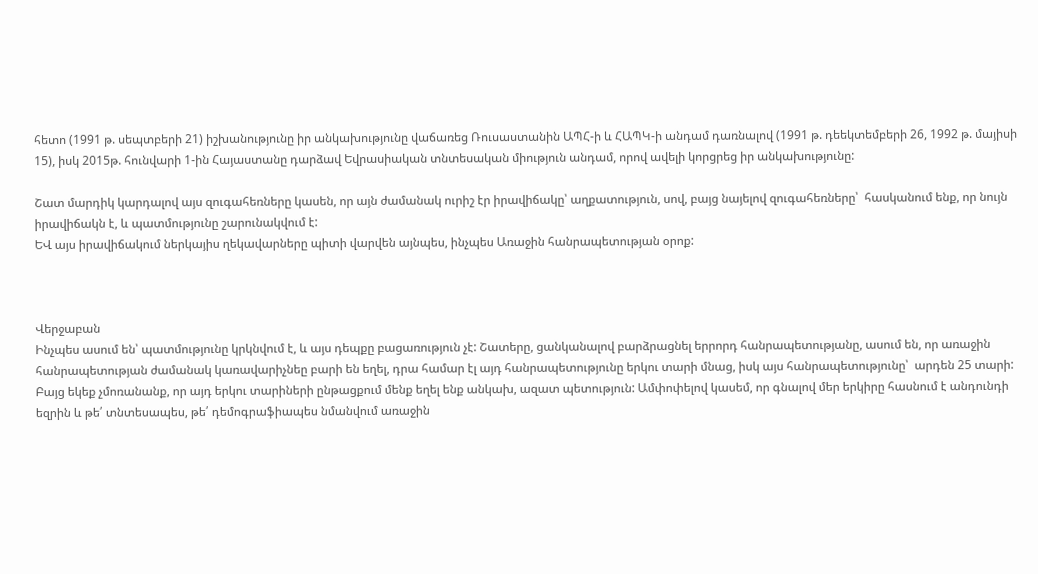հետո (1991 թ. սեպտբերի 21) իշխանությունը իր անկախությունը վաճառեց Ռուսաստանին ԱՊՀ-ի և ՀԱՊԿ-ի անդամ դառնալով (1991 թ. դեեկտեմբերի 26, 1992 թ. մայիսի 15), իսկ 2015թ. հունվարի 1-ին Հայաստանը դարձավ Եվրասիական տնտեսական միություն անդամ, որով ավելի կորցրեց իր անկախությունը:

Շատ մարդիկ կարդալով այս զուգահեռները կասեն, որ այն ժամանակ ուրիշ էր իրավիճակը՝ աղքատություն, սով, բայց նայելով զուգահեռները՝  հասկանում ենք, որ նույն իրավիճակն է, և պատմությունը շարունակվում է:
ԵՎ այս իրավիճակում ներկայիս ղեկավարները պիտի վարվեն այնպես, ինչպես Առաջին հանրապետության օրոք:



Վերջաբան
Ինչպես ասում են՝ պատմությունը կրկնվում է, և այս դեպքը բացառություն չէ: Շատերը, ցանկանալով բարձրացնել երրորդ հանրապետությանը, ասում են, որ առաջին հանրապետության ժամանակ կառավարիչնեը բարի են եղել, դրա համար էլ այդ հանրապետությունը երկու տարի մնաց, իսկ այս հանրապետությունը՝  արդեն 25 տարի: Բայց եկեք չմոռանանք, որ այդ երկու տարիների ընթացքում մենք եղել ենք անկախ, ազատ պետություն: Ամփոփելով կասեմ, որ գնալով մեր երկիրը հասնում է անդունդի եզրին և թե՛ տնտեսապես, թե՛ դեմոգրաֆիապես նմանվում առաջին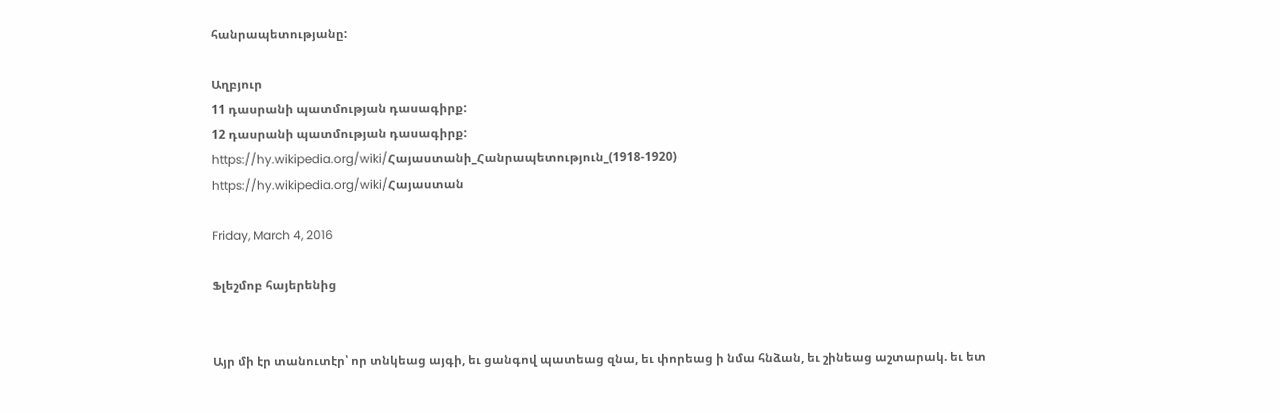հանրապետությանը:

Աղբյուր
11 դասրանի պատմության դասագիրք:
12 դասրանի պատմության դասագիրք:
https://hy.wikipedia.org/wiki/Հայաստանի_Հանրապետություն_(1918-1920)
https://hy.wikipedia.org/wiki/Հայաստան

Friday, March 4, 2016

Ֆլեշմոբ հայերենից


Այր մի էր տանուտէր՝ որ տնկեաց այգի, եւ ցանգով պատեաց զնա, եւ փորեաց ի նմա հնձան, եւ շինեաց աշտարակ. եւ ետ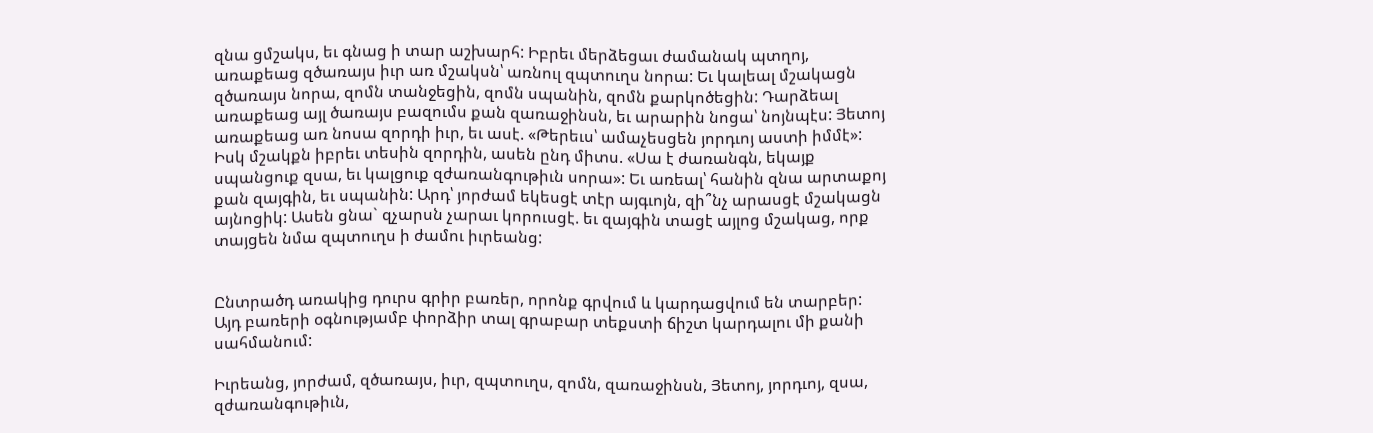զնա ցմշակս, եւ գնաց ի տար աշխարհ: Իբրեւ մերձեցաւ ժամանակ պտղոյ, առաքեաց զծառայս իւր առ մշակսն՝ առնուլ զպտուղս նորա: Եւ կալեալ մշակացն զծառայս նորա, զոմն տանջեցին, զոմն սպանին, զոմն քարկոծեցին: Դարձեալ առաքեաց այլ ծառայս բազումս քան զառաջինսն, եւ արարին նոցա՝ նոյնպէս: Յետոյ առաքեաց առ նոսա զորդի իւր, եւ ասէ. «Թերեւս՝ ամաչեսցեն յորդւոյ աստի իմմէ»: Իսկ մշակքն իբրեւ տեսին զորդին, ասեն ընդ միտս. «Սա է ժառանգն, եկայք սպանցուք զսա, եւ կալցուք զժառանգութիւն սորա»: Եւ առեալ՝ հանին զնա արտաքոյ քան զայգին, եւ սպանին: Արդ՝ յորժամ եկեսցէ տէր այգւոյն, զի՞նչ արասցէ մշակացն այնոցիկ: Ասեն ցնա` զչարսն չարաւ կորուսցէ. եւ զայգին տացէ այլոց մշակաց, որք տայցեն նմա զպտուղս ի ժամու իւրեանց:


Ընտրածդ առակից դուրս գրիր բառեր, որոնք գրվում և կարդացվում են տարբեր: Այդ բառերի օգնությամբ փորձիր տալ գրաբար տեքստի ճիշտ կարդալու մի քանի սահմանում:

Իւրեանց, յորժամ, զծառայս, իւր, զպտուղս, զոմն, զառաջինսն, Յետոյ, յորդւոյ, զսա, զժառանգութիւն,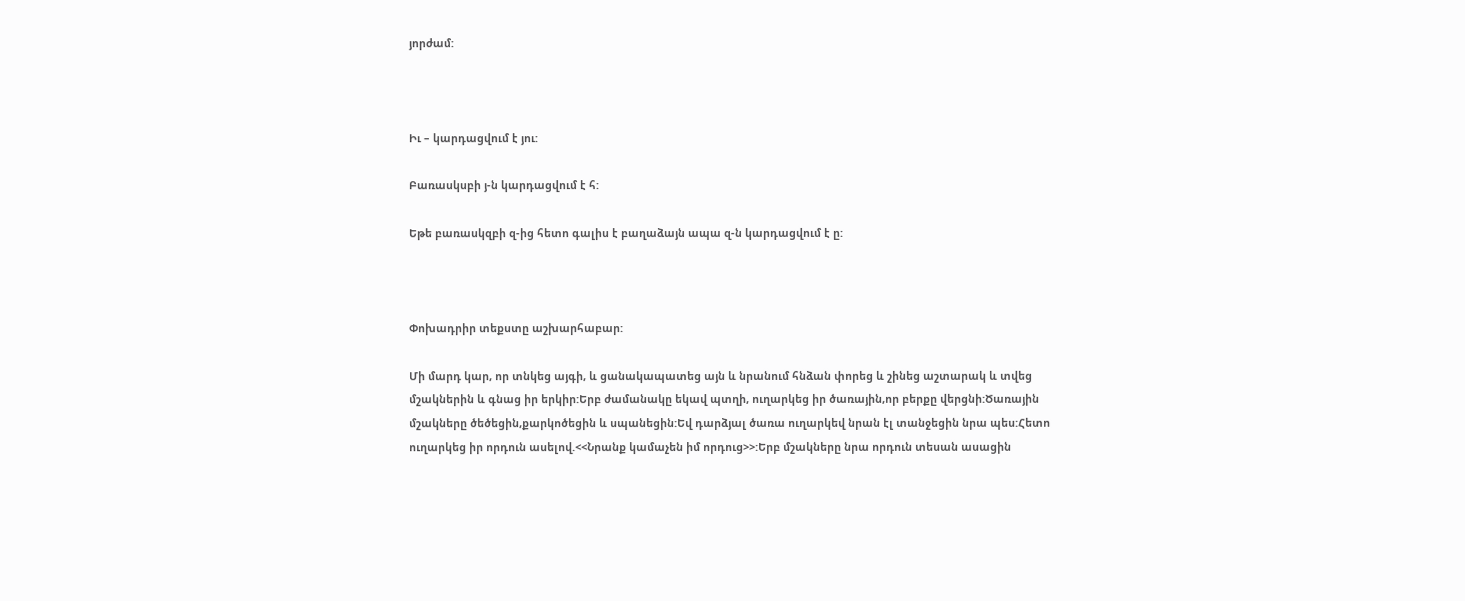յորժամ:



Իւ – կարդացվում է յու:

Բառասկսբի յ-ն կարդացվում է հ:

Եթե բառասկզբի զ-ից հետո գալիս է բաղաձայն ապա զ-ն կարդացվում է ը:



Փոխադրիր տեքստը աշխարհաբար:

Մի մարդ կար, որ տնկեց այգի, և ցանակապատեց այն և նրանում հնձան փորեց և շինեց աշտարակ և տվեց մշակներին և գնաց իր երկիր:Երբ ժամանակը եկավ պտղի, ուղարկեց իր ծառային,որ բերքը վերցնի:Ծառային մշակները ծեծեցին,քարկոծեցին և սպանեցին:Եվ դարձյալ ծառա ուղարկեվ նրան էլ տանջեցին նրա պես:Հետո ուղարկեց իր որդուն ասելով.<<Նրանք կամաչեն իմ որդուց>>:Երբ մշակները նրա որդուն տեսան ասացին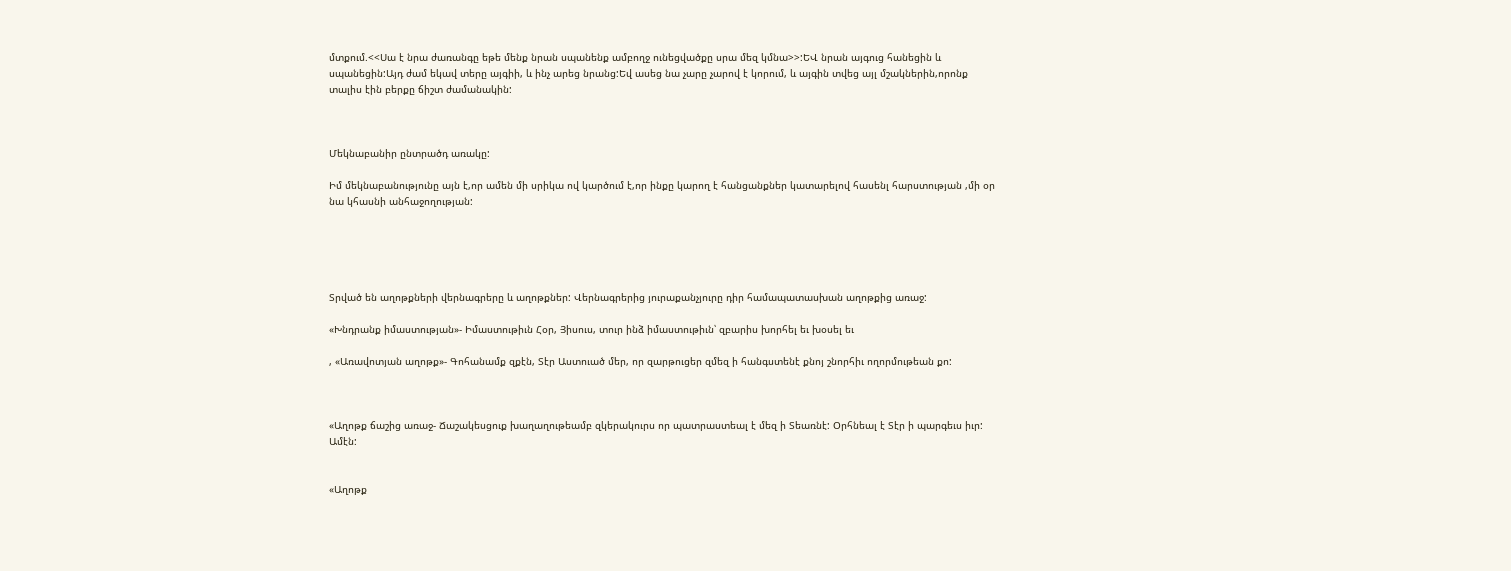մտքում.<<Սա է նրա ժառանգը եթե մենք նրան սպանենք ամբողջ ունեցվածքը սրա մեզ կմնա>>:ԵՎ նրան այգուց հանեցին և սպանեցին:Այդ ժամ եկավ տերը այգիի, և ինչ արեց նրանց:Եվ ասեց նա չարը չարով է կորում, և այգին տվեց այլ մշակներին,որոնք տալիս էին բերքը ճիշտ ժամանակին:



Մեկնաբանիր ընտրածդ առակը:

Իմ մեկնաբանությունը այն է,որ ամեն մի սրիկա ով կարծում է,որ ինքը կարող է հանցանքներ կատարելով հասենլ հարստության ,մի օր նա կհասնի անհաջողության:





Տրված են աղոթքների վերնագրերը և աղոթքներ: Վերնագրերից յուրաքանչյուրը դիր համապատասխան աղոթքից առաջ:

«Խնդրանք իմաստության»- Իմաստութիւն Հօր, Յիսուս, տուր ինձ իմաստութիւն՝ զբարիս խորհել եւ խօսել եւ

, «Առավոտյան աղոթք»- Գոհանամք զքէն, Տէր Աստուած մեր, որ զարթուցեր զմեզ ի հանգստենէ քնոյ շնորհիւ ողորմութեան քո:



«Աղոթք ճաշից առաջ- Ճաշակեսցուք խաղաղութեամբ զկերակուրս որ պատրաստեալ է մեզ ի Տեառնէ: Օրհնեալ է Տէր ի պարգեւս իւր: Ամէն:


«Աղոթք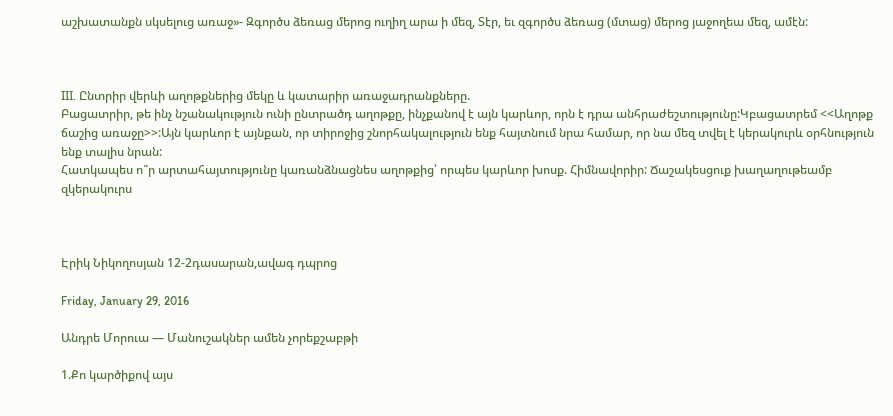աշխատանքն սկսելուց առաջ»- Զգործս ձեռաց մերոց ուղիղ արա ի մեզ, Տէր, եւ զգործս ձեռաց (մտաց) մերոց յաջողեա մեզ, ամէն:



III. Ընտրիր վերևի աղոթքներից մեկը և կատարիր առաջադրանքները.
Բացատրիր, թե ինչ նշանակություն ունի ընտրածդ աղոթքը, ինչքանով է այն կարևոր, որն է դրա անհրաժեշտությունը:Կբացատրեմ <<Աղոթք ճաշից առաջը>>:Այն կարևոր է այնքան, որ տիրոջից շնորհակալություն ենք հայտնում նրա համար, որ նա մեզ տվել է կերակուրև օրհնություն ենք տալիս նրան:
Հատկապես ո՞ր արտահայտությունը կառանձնացնես աղոթքից՝ որպես կարևոր խոսք. Հիմնավորիր: Ճաշակեսցուք խաղաղութեամբ զկերակուրս



Էրիկ Նիկողոսյան 12-2դասարան,ավագ դպրոց

Friday, January 29, 2016

Անդրե Մորուա — Մանուշակներ ամեն չորեքշաբթի

1.Քո կարծիքով այս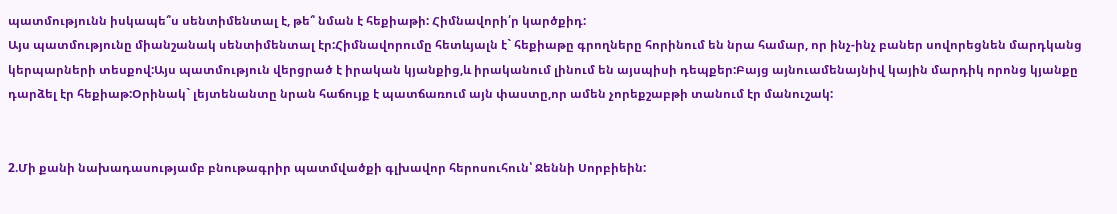պատմությունն իսկապե՞ս սենտիմենտալ է, թե՞ նման է հեքիաթի: Հիմնավորի՛ր կարծքիդ:
Այս պատմությունը միանշանակ սենտիմենտալ էր:Հիմնավորումը հետևյալն է` հեքիաթը գրողները հորինում են նրա համար, որ ինչ-ինչ բաներ սովորեցնեն մարդկանց կերպարների տեսքով:Այս պատմություն վերցրած է իրական կյանքից,և իրականում լինում են այսպիսի դեպքեր:Բայց այնուամենայնիվ կային մարդիկ որոնց կյանքը դարձել էր հեքիաթ:Օրինակ` լեյտենանտը նրան հաճույք է պատճառում այն փաստը,որ ամեն չորեքշաբթի տանում էր մանուշակ:


2.Մի քանի նախադասությամբ բնութագրիր պատմվածքի գլխավոր հերոսուհուն՝ Ջեննի Սորբիեին: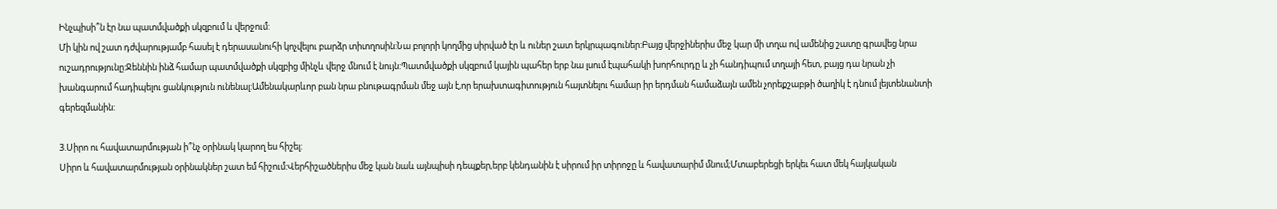Ինչպիսի՞ն էր նա պատմվածքի սկզբում և վերջում:
Մի կին ով շատ դժվարությամբ հասել է դերասանուհի կոչվելու բարձր տիտղոսին:Նա բոլորի կողմից սիրված էր և ուներ շատ երկրպագուներ:Բայց վերջիներիս մեջ կար մի տղա ով ամենից շատը գրավեց նրա ուշադրությունը:Ջեննին ինձ համար պատմվածքի սկզբից մինչև վերջ մնում է նույն:Պատմվածքի սկզբում կային պահեր երբ նա լսում էպահակի խորհուրդը և չի հանդիպում տղայի հետ, բայց դա նրան չի խանգարում հադիպելու ցանկություն ունենալ:Ամենակարևոր բան նրա բնութագրման մեջ այն է,որ երախտագիտություն հայտնելու համար իր երդման համաձայն ամեն չորեքշաբթի ծաղիկ է դնում լեյտենանտի գերեզմանին:

3.Սիրո ու հավատարմության ի՞նչ օրինակ կարող ես հիշել:
Սիրո և հավատարմության օրինակներ շատ եմ հիշում:Վերհիշածներիս մեջ կան նաև այնպիսի դեպքեր,երբ կենդանին է սիրում իր տիրոջը և հավատարիմ մնում;Մտաբերեցի երկեւ հատ մեկ հայկական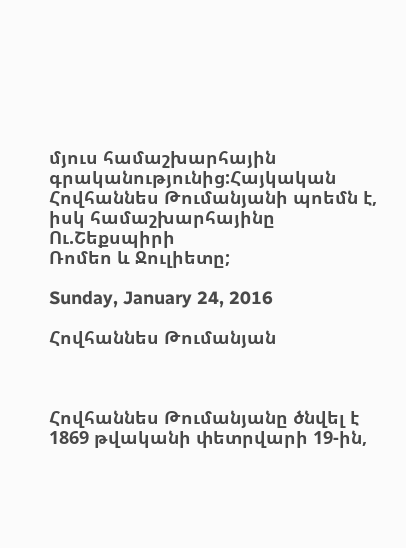մյուս համաշխարհային գրականությունից:Հայկական Հովհաննես Թումանյանի պոեմն է, իսկ համաշխարհայինը Ու.Շեքսպիրի
Ռոմեո և Ջուլիետը;

Sunday, January 24, 2016

Հովհաննես Թումանյան



Հովհաննես Թումանյանը ծնվել է 1869 թվականի փետրվարի 19-ին,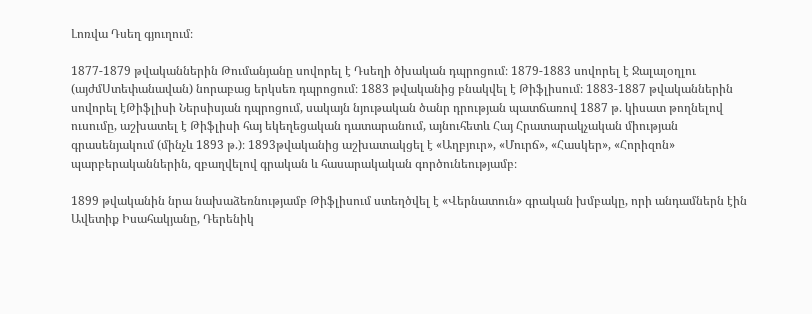Լոռվա Դսեղ գյուղում։

1877-1879 թվականներին Թումանյանը սովորել է Դսեղի ծխական դպրոցում։ 1879-1883 սովորել է Ջալալօղլու (այժմՍտեփանավան) նորաբաց երկսեռ դպրոցում։ 1883 թվականից բնակվել է Թիֆլիսում։ 1883-1887 թվականներին սովորել էԹիֆլիսի Ներսիսյան դպրոցում, սակայն նյութական ծանր դրության պատճառով 1887 թ. կիսատ թողնելով ուսումը, աշխատել է Թիֆլիսի հայ եկեղեցական դատարանում, այնուհետև Հայ Հրատարակչական միության գրասենյակում (մինչև 1893 թ.)։ 1893թվականից աշխատակցել է «Աղբյուր», «Մուրճ», «Հասկեր», «Հորիզոն» պարբերականներին, զբաղվելով գրական և հասարակական գործունեությամբ։

1899 թվականին նրա նախաձեռնությամբ Թիֆլիսում ստեղծվել է «Վերնատուն» գրական խմբակը, որի անդամներն էին Ավետիք Իսահակյանը, Դերենիկ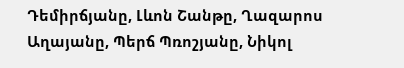Դեմիրճյանը, Լևոն Շանթը, Ղազարոս Աղայանը, Պերճ Պռոշյանը, Նիկոլ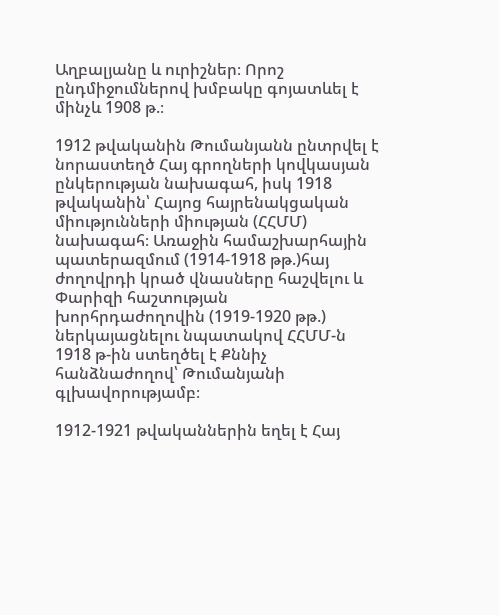Աղբալյանը և ուրիշներ։ Որոշ ընդմիջումներով խմբակը գոյատևել է մինչև 1908 թ.։

1912 թվականին Թումանյանն ընտրվել է նորաստեղծ Հայ գրողների կովկասյան ընկերության նախագահ, իսկ 1918 թվականին՝ Հայոց հայրենակցական միությունների միության (ՀՀՄՄ) նախագահ։ Առաջին համաշխարհային պատերազմում (1914-1918 թթ.)հայ ժողովրդի կրած վնասները հաշվելու և Փարիզի հաշտության խորհրդաժողովին (1919-1920 թթ.) ներկայացնելու նպատակով ՀՀՄՄ-ն 1918 թ-ին ստեղծել է Քննիչ հանձնաժողով՝ Թումանյանի գլխավորությամբ։

1912-1921 թվականներին եղել է Հայ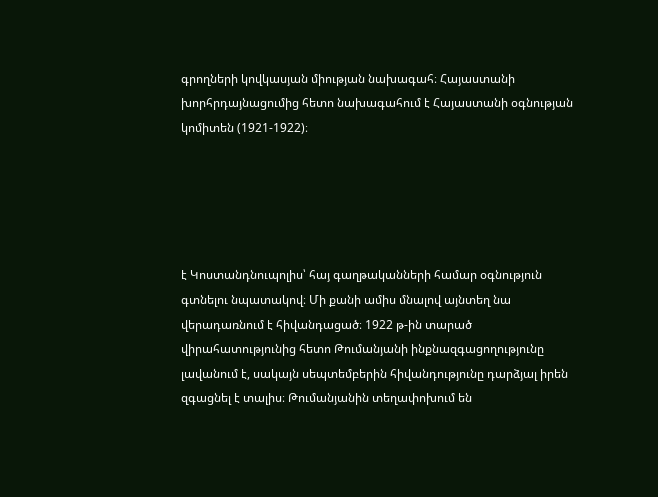գրողների կովկասյան միության նախագահ։ Հայաստանի խորհրդայնացումից հետո նախագահում է Հայաստանի օգնության կոմիտեն (1921-1922)։





է Կոստանդնուպոլիս՝ հայ գաղթականների համար օգնություն գտնելու նպատակով։ Մի քանի ամիս մնալով այնտեղ նա վերադառնում է հիվանդացած։ 1922 թ-ին տարած վիրահատությունից հետո Թումանյանի ինքնազգացողությունը լավանում է, սակայն սեպտեմբերին հիվանդությունը դարձյալ իրեն զգացնել է տալիս։ Թումանյանին տեղափոխում են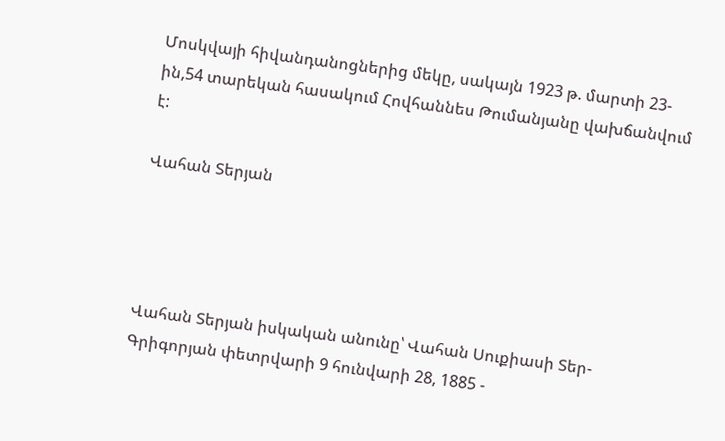Մոսկվայի հիվանդանոցներից մեկը, սակայն 1923 թ. մարտի 23-ին,54 տարեկան հասակում Հովհաննես Թումանյանը վախճանվում է:

Վահան Տերյան




Վահան Տերյան իսկական անունը՝ Վահան Սուքիասի Տեր-Գրիգորյան փետրվարի 9 հունվարի 28, 1885 -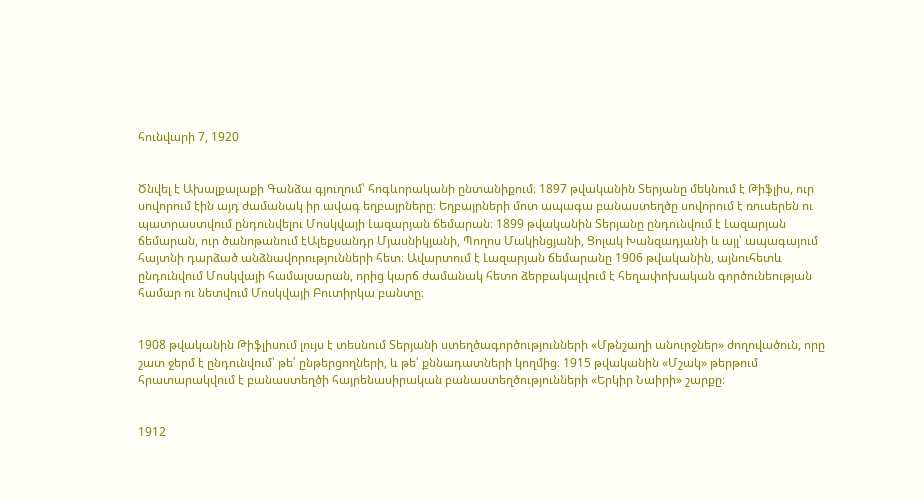հունվարի 7, 1920


Ծնվել է Ախալքալաքի Գանձա գյուղում՝ հոգևորականի ընտանիքում։ 1897 թվականին Տերյանը մեկնում է Թիֆլիս, ուր սովորում էին այդ ժամանակ իր ավագ եղբայրները։ Եղբայրների մոտ ապագա բանաստեղծը սովորում է ռուսերեն ու պատրաստվում ընդունվելու Մոսկվայի Լազարյան ճեմարան։ 1899 թվականին Տերյանը ընդունվում է Լազարյան ճեմարան, ուր ծանոթանում էԱլեքսանդր Մյասնիկյանի, Պողոս Մակինցյանի, Ցոլակ Խանզադյանի և այլ՝ ապագայում հայտնի դարձած անձնավորությունների հետ։ Ավարտում է Լազարյան ճեմարանը 1906 թվականին, այնուհետև ընդունվում Մոսկվայի համալսարան, որից կարճ ժամանակ հետո ձերբակալվում է հեղափոխական գործունեության համար ու նետվում Մոսկվայի Բուտիրկա բանտը։


1908 թվականին Թիֆլիսում լույս է տեսնում Տերյանի ստեղծագործությունների «Մթնշաղի անուրջներ» ժողովածուն, որը շատ ջերմ է ընդունվում՝ թե՛ ընթերցողների, և թե՛ քննադատների կողմից։ 1915 թվականին «Մշակ» թերթում հրատարակվում է բանաստեղծի հայրենասիրական բանաստեղծությունների «Երկիր Նաիրի» շարքը։


1912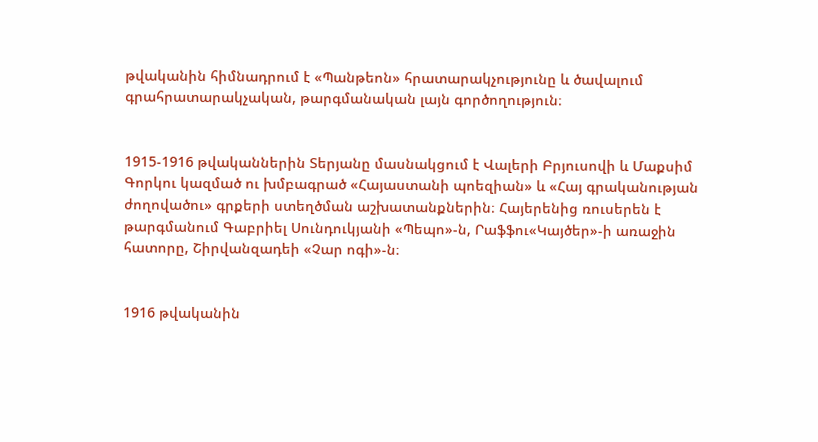թվականին հիմնադրում է «Պանթեոն» հրատարակչությունը և ծավալում գրահրատարակչական, թարգմանական լայն գործողություն։


1915-1916 թվականներին Տերյանը մասնակցում է Վալերի Բրյուսովի և Մաքսիմ Գորկու կազմած ու խմբագրած «Հայաստանի պոեզիան» և «Հայ գրականության ժողովածու» գրքերի ստեղծման աշխատանքներին։ Հայերենից ռուսերեն է թարգմանում Գաբրիել Սունդուկյանի «Պեպո»-ն, Րաֆֆու«Կայծեր»-ի առաջին հատորը, Շիրվանզադեի «Չար ոգի»-ն։


1916 թվականին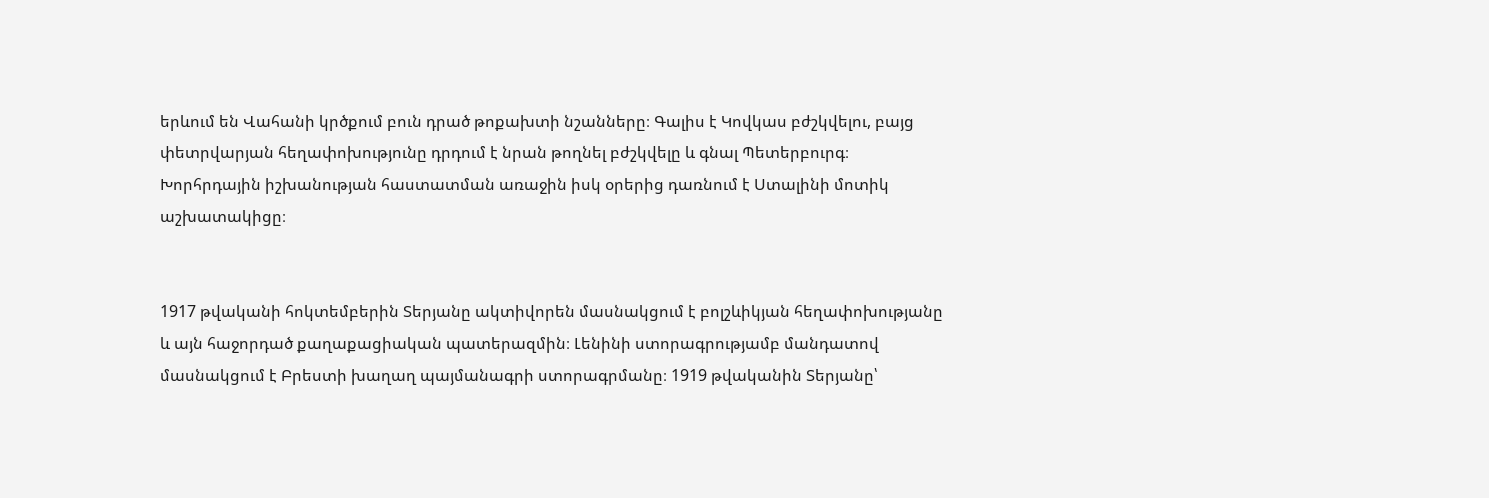երևում են Վահանի կրծքում բուն դրած թոքախտի նշանները։ Գալիս է Կովկաս բժշկվելու, բայց փետրվարյան հեղափոխությունը դրդում է նրան թողնել բժշկվելը և գնալ Պետերբուրգ։ Խորհրդային իշխանության հաստատման առաջին իսկ օրերից դառնում է Ստալինի մոտիկ աշխատակիցը։


1917 թվականի հոկտեմբերին Տերյանը ակտիվորեն մասնակցում է բոլշևիկյան հեղափոխությանը և այն հաջորդած քաղաքացիական պատերազմին։ Լենինի ստորագրությամբ մանդատով մասնակցում է Բրեստի խաղաղ պայմանագրի ստորագրմանը։ 1919 թվականին Տերյանը՝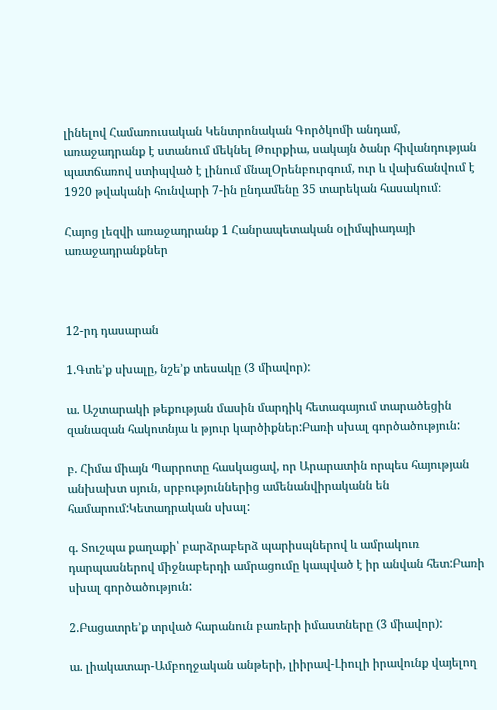լինելով Համառուսական Կենտրոնական Գործկոմի անդամ, առաջադրանք է ստանում մեկնել Թուրքիա, սակայն ծանր հիվանդության պատճառով ստիպված է լինում մնալՕրենբուրգում, ուր և վախճանվում է 1920 թվականի հունվարի 7-ին ընդամենը 35 տարեկան հասակում։

Հայոց լեզվի առաջադրանք 1 Հանրապետական օլիմպիադայի առաջադրանքներ



12-րդ դասարան

1.Գտե’ք սխալը, նշե’ք տեսակը (3 միավոր):

ա. Աշտարակի թեքության մասին մարդիկ հետագայում տարածեցին զանազան հակոտնյա և թյուր կարծիքներ:Բառի սխալ գործածություն:

բ. Հիմա միայն Պարրոտը հասկացավ, որ Արարատին որպես հայության անխախտ սյուն, սրբություններից ամենանվիրականն են համարում:Կետադրական սխալ:

գ. Տուշպա քաղաքի՝ բարձրաբերձ պարիսպներով և ամրակուռ դարպասներով միջնաբերդի ամրացումը կապված է իր անվան հետ:Բառի սխալ գործածություն:

2.Բացատրե’ք տրված հարանուն բառերի իմաստները (3 միավոր):

ա. լիակատար-Ամբողջական անթերի, լիիրավ-Լիուլի իրավունք վայելող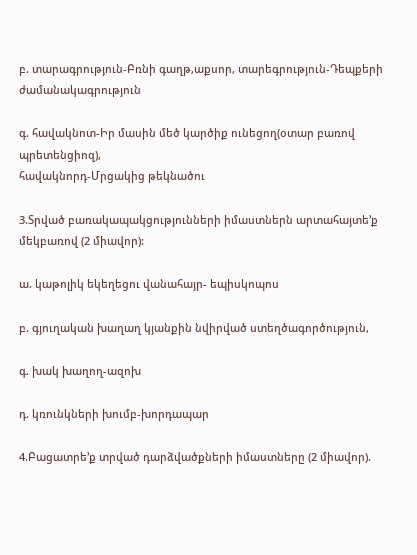բ. տարագրություն-Բռնի գաղթ,աքսոր, տարեգրություն-Դեպքերի ժամանակագրություն

գ. հավակնոտ-Իր մասին մեծ կարծիք ունեցող(օտար բառով պրետենցիոզ),
հավակնորդ-Մրցակից թեկնածու

3.Տրված բառակապակցությունների իմաստներն արտահայտե’ք մեկբառով (2 միավոր):

ա. կաթոլիկ եկեղեցու վանահայր- եպիսկոպոս

բ. գյուղական խաղաղ կյանքին նվիրված ստեղծագործություն,

գ. խակ խաղող-ազոխ

դ. կռունկների խումբ-խորդապար

4.Բացատրե’ք տրված դարձվածքների իմաստները (2 միավոր).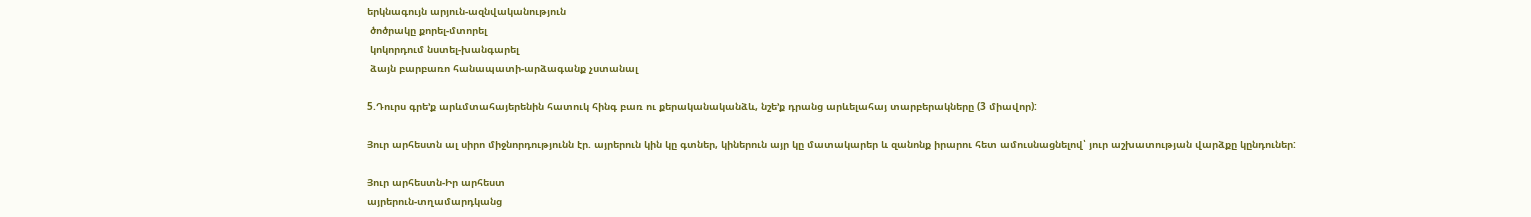երկնագույն արյուն-ազնվականություն
 ծոծրակը քորել-մտորել
 կոկորդում նստել-խանգարել
 ձայն բարբառո հանապատի-արձագանք չստանալ

5.Դուրս գրե’ք արևմտահայերենին հատուկ հինգ բառ ու քերականականձև, նշե’ք դրանց արևելահայ տարբերակները (3 միավոր):

Յուր արհեստն ալ սիրո միջնորդությունն էր. այրերուն կին կը գտներ, կիներուն այր կը մատակարեր և զանոնք իրարու հետ ամուսնացնելով՝ յուր աշխատության վարձքը կընդուներ:

Յուր արհեստն-Իր արհեստ
այրերուն-տղամարդկանց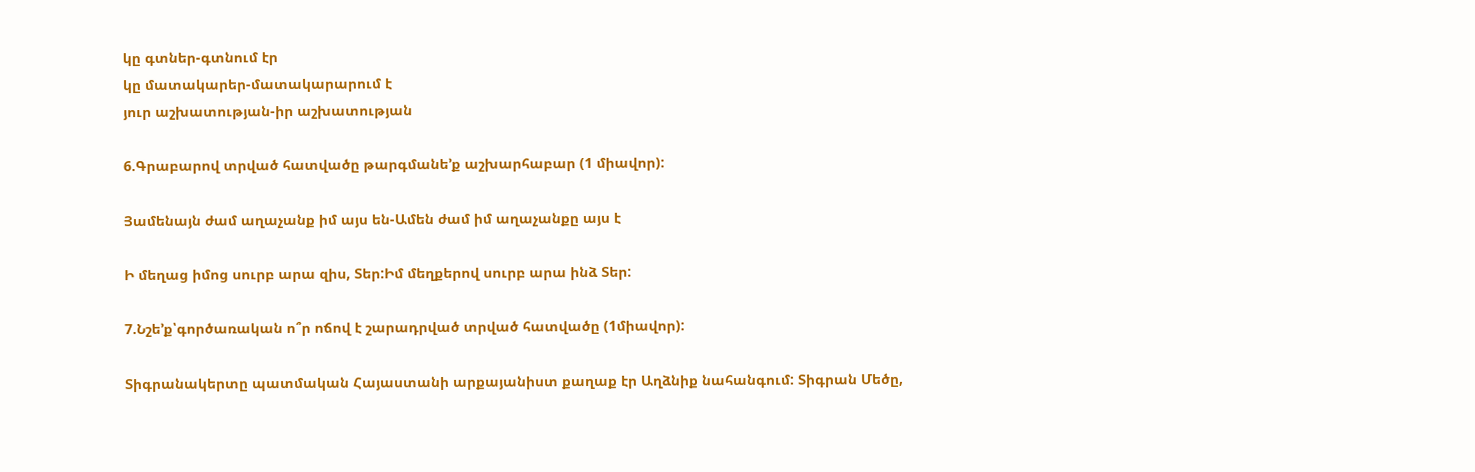կը գտներ-գտնում էր
կը մատակարեր-մատակարարում է
յուր աշխատության-իր աշխատության

6.Գրաբարով տրված հատվածը թարգմանե’ք աշխարհաբար (1 միավոր):

Յամենայն ժամ աղաչանք իմ այս են-Ամեն ժամ իմ աղաչանքը այս է

Ի մեղաց իմոց սուրբ արա զիս, Տեր:Իմ մեղքերով սուրբ արա ինձ Տեր:

7.Նշե’ք՝գործառական ո՞ր ոճով է շարադրված տրված հատվածը (1միավոր):

Տիգրանակերտը պատմական Հայաստանի արքայանիստ քաղաք էր Աղձնիք նահանգում: Տիգրան Մեծը,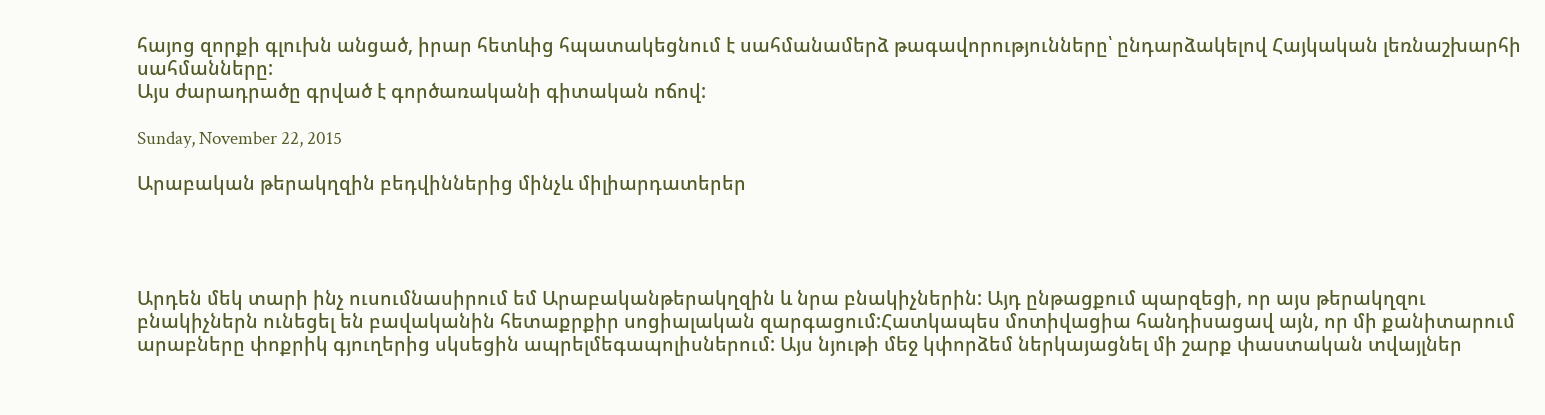հայոց զորքի գլուխն անցած, իրար հետևից հպատակեցնում է սահմանամերձ թագավորությունները՝ ընդարձակելով Հայկական լեռնաշխարհի սահմանները:
Այս ժարադրածը գրված է գործառականի գիտական ոճով:

Sunday, November 22, 2015

Արաբական թերակղզին բեդվիններից մինչև միլիարդատերեր




Արդեն մեկ տարի ինչ ուսումնասիրում եմ Արաբականթերակղզին և նրա բնակիչներին: Այդ ընթացքում պարզեցի, որ այս թերակղզու բնակիչներն ունեցել են բավականին հետաքրքիր սոցիալական զարգացում:Հատկապես մոտիվացիա հանդիսացավ այն, որ մի քանիտարում արաբները փոքրիկ գյուղերից սկսեցին ապրելմեգապոլիսներում: Այս նյութի մեջ կփորձեմ ներկայացնել մի շարք փաստական տվայլներ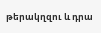թերակղզու և դրա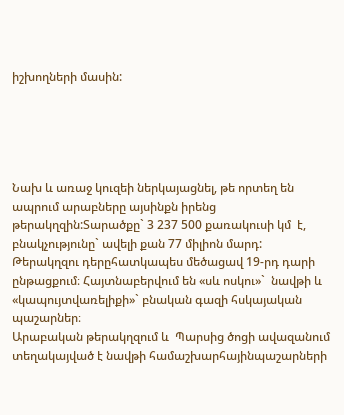իշխողների մասին:





Նախ և առաջ կուզեի ներկայացնել, թե որտեղ են ապրում արաբները այսինքն իրենց թերակղզին:Տարածքը` 3 237 500 քառակուսի կմ  է, բնակչությունը` ավելի քան 77 միլիոն մարդ: Թերակղզու դերըհատկապես մեծացավ 19-րդ դարի ընթացքում։ Հայտնաբերվում են «սև ոսկու»`  նավթի և «կապույտվառելիքի»` բնական գազի հսկայական պաշարներ։
Արաբական թերակղզում և  Պարսից ծոցի ավազանում տեղակայված է նավթի համաշխարհայինպաշարների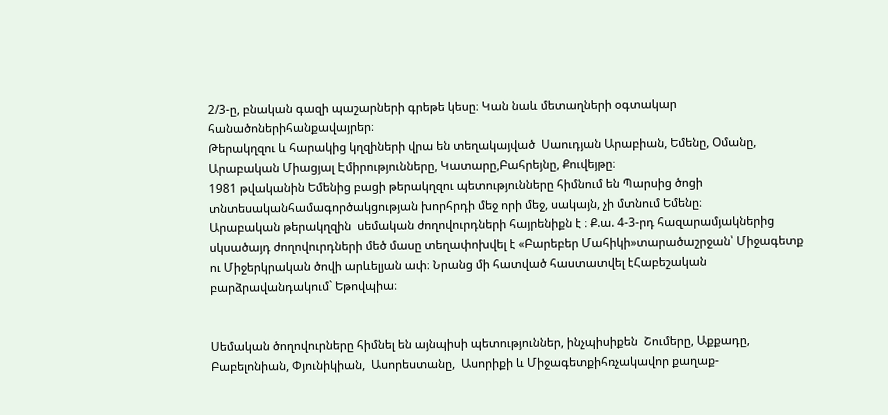2/3-ը, բնական գազի պաշարների գրեթե կեսը։ Կան նաև մետաղների օգտակար հանածոներիհանքավայրեր։
Թերակղզու և հարակից կղզիների վրա են տեղակայված  Սաուդյան Արաբիան, Եմենը, Օմանը, Արաբական Միացյալ Էմիրությունները, Կատարը,Բահրեյնը, Քուվեյթը։
1981 թվականին Եմենից բացի թերակղզու պետությունները հիմնում են Պարսից ծոցի տնտեսականհամագործակցության խորհրդի մեջ որի մեջ, սակայն, չի մտնում Եմենը։
Արաբական թերակղզին  սեմական ժողովուրդների հայրենիքն է ։ Ք.ա. 4-3-րդ հազարամյակներից սկսածայդ ժողովուրդների մեծ մասը տեղափոխվել է «Բարեբեր Մահիկի»տարածաշրջան՝ Միջագետք ու Միջերկրական ծովի արևելյան ափ։ Նրանց մի հատված հաստատվել էՀաբեշական բարձրավանդակում` Եթովպիա։


Սեմական ծողովուրները հիմնել են այնպիսի պետություններ, ինչպիսիքեն  Շումերը, Աքքադը,  Բաբելոնիան, Փյունիկիան,  Ասորեստանը,  Ասորիքի և Միջագետքիհռչակավոր քաղաք-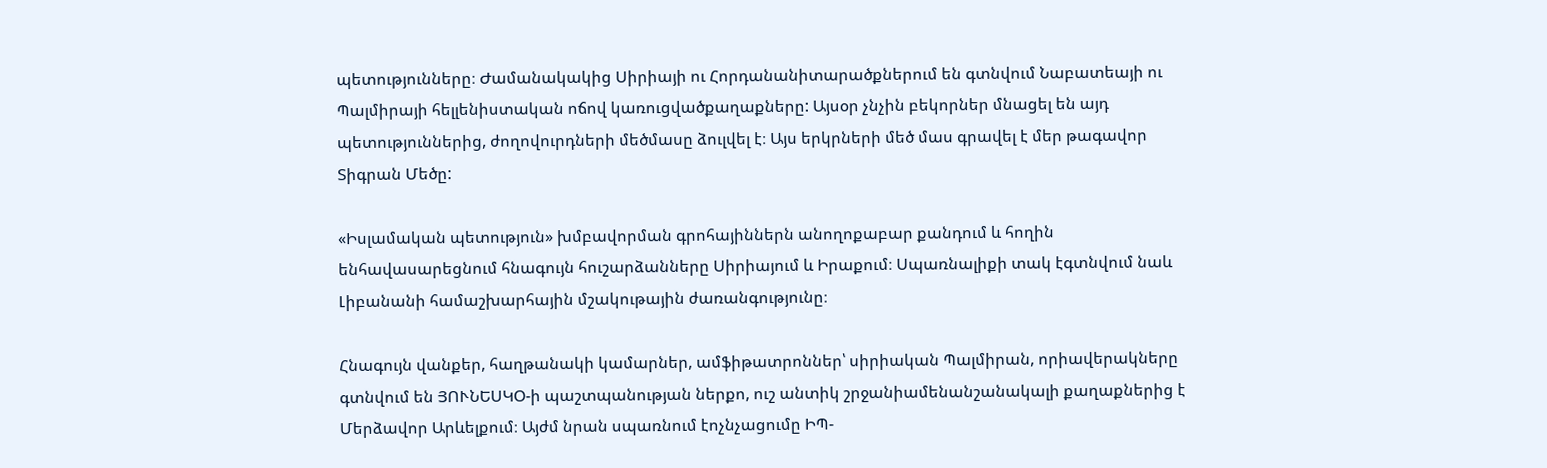պետությունները։ Ժամանակակից Սիրիայի ու Հորդանանիտարածքներում են գտնվում Նաբատեայի ու Պալմիրայի հելլենիստական ոճով կառուցվածքաղաքները: Այսօր չնչին բեկորներ մնացել են այդ պետություններից, ժողովուրդների մեծմասը ձուլվել է։ Այս երկրների մեծ մաս գրավել է մեր թագավոր Տիգրան Մեծը:

«Իսլամական պետություն» խմբավորման գրոհայիններն անողոքաբար քանդում և հողին ենհավասարեցնում հնագույն հուշարձանները Սիրիայում և Իրաքում։ Սպառնալիքի տակ էգտնվում նաև Լիբանանի համաշխարհային մշակութային ժառանգությունը։

Հնագույն վանքեր, հաղթանակի կամարներ, ամֆիթատրոններ՝ սիրիական Պալմիրան, որիավերակները գտնվում են ՅՈՒՆԵՍԿՕ-ի պաշտպանության ներքո, ուշ անտիկ շրջանիամենանշանակալի քաղաքներից է Մերձավոր Արևելքում։ Այժմ նրան սպառնում էոչնչացումը ԻՊ-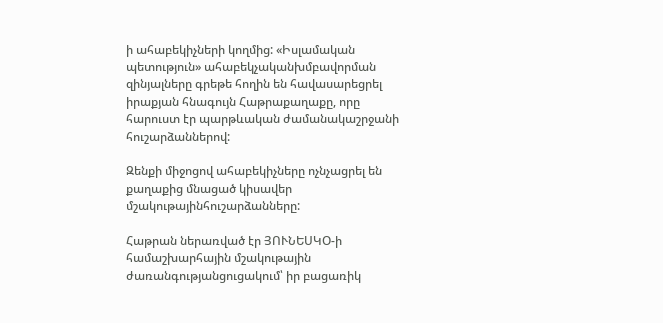ի ահաբեկիչների կողմից: «Իսլամական պետություն» ահաբեկչականխմբավորման զինյալները գրեթե հողին են հավասարեցրել իրաքյան հնագույն Հաթրաքաղաքը, որը հարուստ էր պարթևական ժամանակաշրջանի հուշարձաններով:

Զենքի միջոցով ահաբեկիչները ոչնչացրել են քաղաքից մնացած կիսավեր մշակութայինհուշարձանները:

Հաթրան ներառված էր ՅՈՒՆԵՍԿՕ-ի համաշխարհային մշակութային ժառանգությանցուցակում՝ իր բացառիկ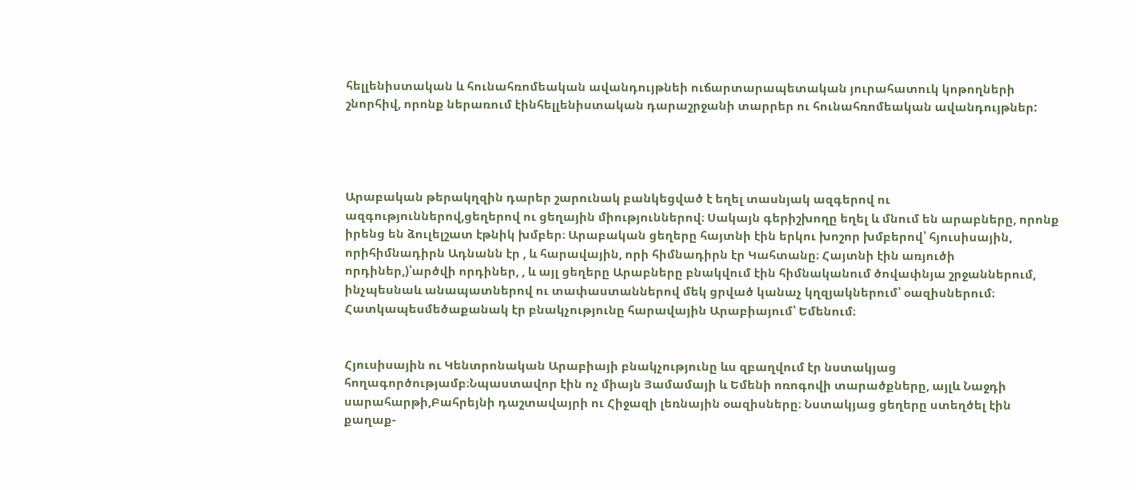հելլենիստական և հունահռոմեական ավանդույթնեի ուճարտարապետական յուրահատուկ կոթողների շնորհիվ, որոնք ներառում էինհելլենիստական դարաշրջանի տարրեր ու հունահռոմեական ավանդույթներ:




Արաբական թերակղզին դարեր շարունակ բանկեցված է եղել տասնյակ ազգերով ու ազգություններով,ցեղերով ու ցեղային միություններով։ Սակայն գերիշխողը եղել և մնում են արաբները, որոնք իրենց են ձուլելշատ էթնիկ խմբեր։ Արաբական ցեղերը հայտնի էին երկու խոշոր խմբերով՝ հյուսիսային, որիհիմնադիրն Ադնանն էր , և հարավային, որի հիմնադիրն էր Կահտանը։ Հայտնի էին առյուծի որդիներ,)՝արծվի որդիներ, , և այլ ցեղերը Արաբները բնակվում էին հիմնականում ծովափնյա շրջաններում, ինչպեսնաև անապատներով ու տափաստաններով մեկ ցրված կանաչ կղզյակներում՝ օազիսներում։ Հատկապեսմեծաքանակ էր բնակչությունը հարավային Արաբիայում՝ Եմենում։


Հյուսիսային ու Կենտրոնական Արաբիայի բնակչությունը ևս զբաղվում էր նստակյաց հողագործությամբ։Նպաստավոր էին ոչ միայն Յամամայի և Եմենի ոռոգովի տարածքները, այլև Նաջդի սարահարթի,Բահրեյնի դաշտավայրի ու Հիջազի լեռնային օազիսները։ Նստակյաց ցեղերը ստեղծել էին քաղաք-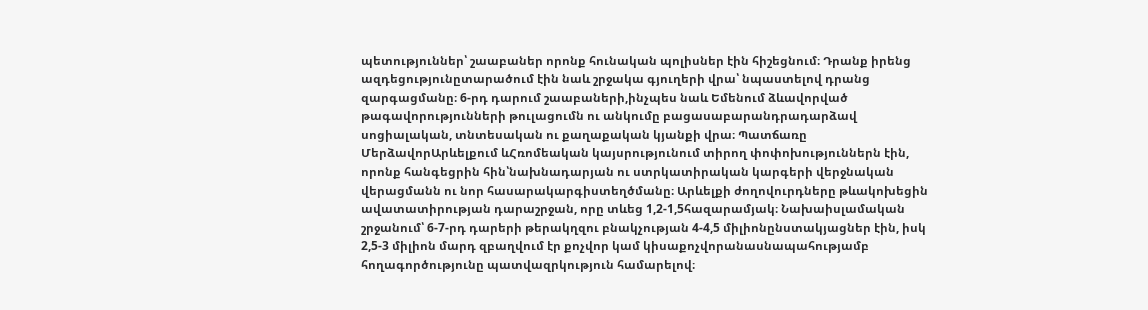պետություններ՝ շաաբաներ որոնք հունական պոլիսներ էին հիշեցնում։ Դրանք իրենց ազդեցությունըտարածում էին նաև շրջակա գյուղերի վրա՝ նպաստելով դրանց զարգացմանը։ 6-րդ դարում շաաբաների,ինչպես նաև Եմենում ձևավորված թագավորությունների թուլացումն ու անկումը բացասաբարանդրադարձավ սոցիալական, տնտեսական ու քաղաքական կյանքի վրա։ Պատճառը ՄերձավորԱրևելքում ևՀռոմեական կայսրությունում տիրող փոփոխություններն էին, որոնք հանգեցրին հին՝նախնադարյան ու ստրկատիրական կարգերի վերջնական վերացմանն ու նոր հասարակարգիստեղծմանը։ Արևելքի ժողովուրդները թևակոխեցին ավատատիրության դարաշրջան, որը տևեց 1,2-1,5հազարամյակ։ Նախաիսլամական շրջանում՝ 6-7-րդ դարերի թերակղզու բնակչության 4-4,5 միլիոնընստակյացներ էին, իսկ 2,5-3 միլիոն մարդ զբաղվում էր քոչվոր կամ կիսաքոչվորանասնապահությամբ հողագործությունը պատվազրկություն համարելով։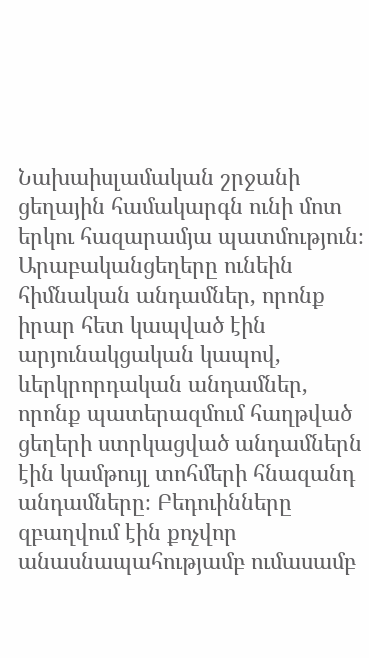Նախաիսլամական շրջանի ցեղային համակարգն ունի մոտ երկու հազարամյա պատմություն։ Արաբականցեղերը ունեին հիմնական անդամներ, որոնք իրար հետ կապված էին արյունակցական կապով, ևերկրորդական անդամներ, որոնք պատերազմում հաղթված ցեղերի ստրկացված անդամներն էին կամթույլ տոհմերի հնազանդ անդամները։ Բեդուինները զբաղվում էին քոչվոր անասնապահությամբ ումասամբ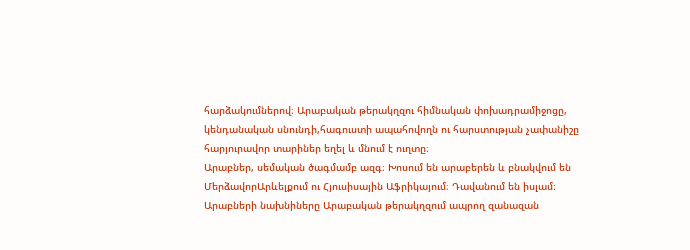հարձակումներով։ Արաբական թերակղզու հիմնական փոխադրամիջոցը, կենդանական սնունդի,հագուստի ապահովողն ու հարստության չափանիշը հարյուրավոր տարիներ եղել և մնում է ուղտը։
Արաբներ, սեմական ծագմամբ ազգ։ Խոսում են արաբերեն և բնակվում են ՄերձավորԱրևելքում ու Հյուսիսային Աֆրիկայում։ Դավանում են իսլամ։
Արաբների նախնիները Արաբական թերակղզում ապրող զանազան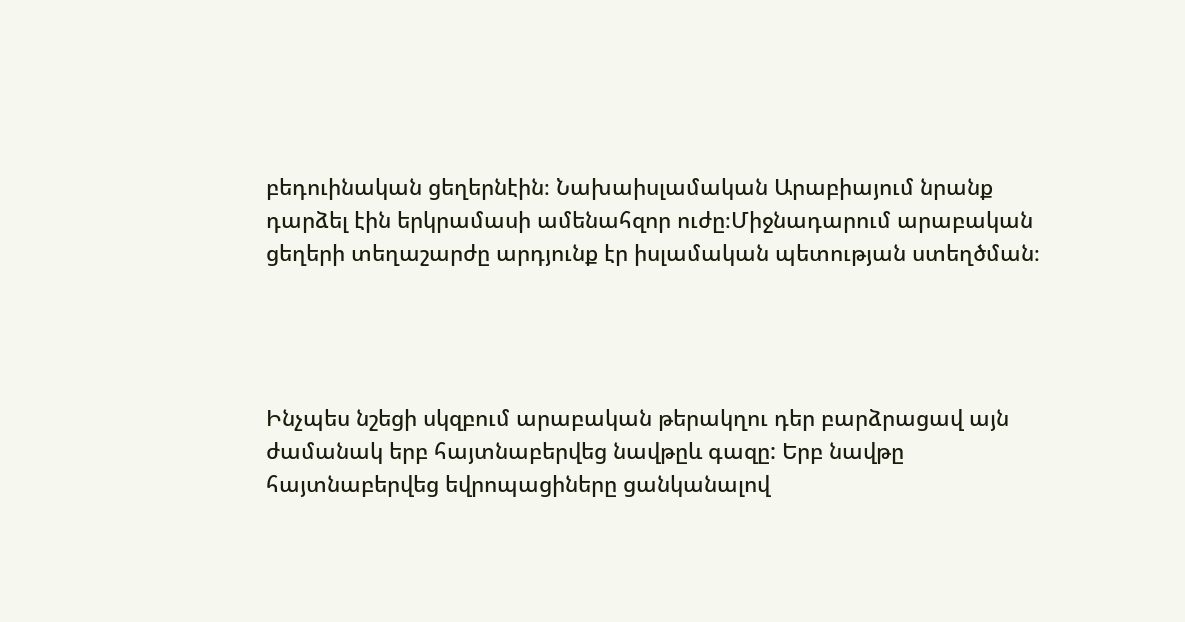բեդուինական ցեղերնէին։ Նախաիսլամական Արաբիայում նրանք դարձել էին երկրամասի ամենահզոր ուժը։Միջնադարում արաբական ցեղերի տեղաշարժը արդյունք էր իսլամական պետության ստեղծման։




Ինչպես նշեցի սկզբում արաբական թերակղու դեր բարձրացավ այն ժամանակ երբ հայտնաբերվեց նավթըև գազը: Երբ նավթը հայտնաբերվեց եվրոպացիները ցանկանալով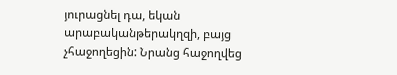յուրացնել դա, եկան արաբականթերակղզի, բայց չհաջողեցին: Նրանց հաջողվեց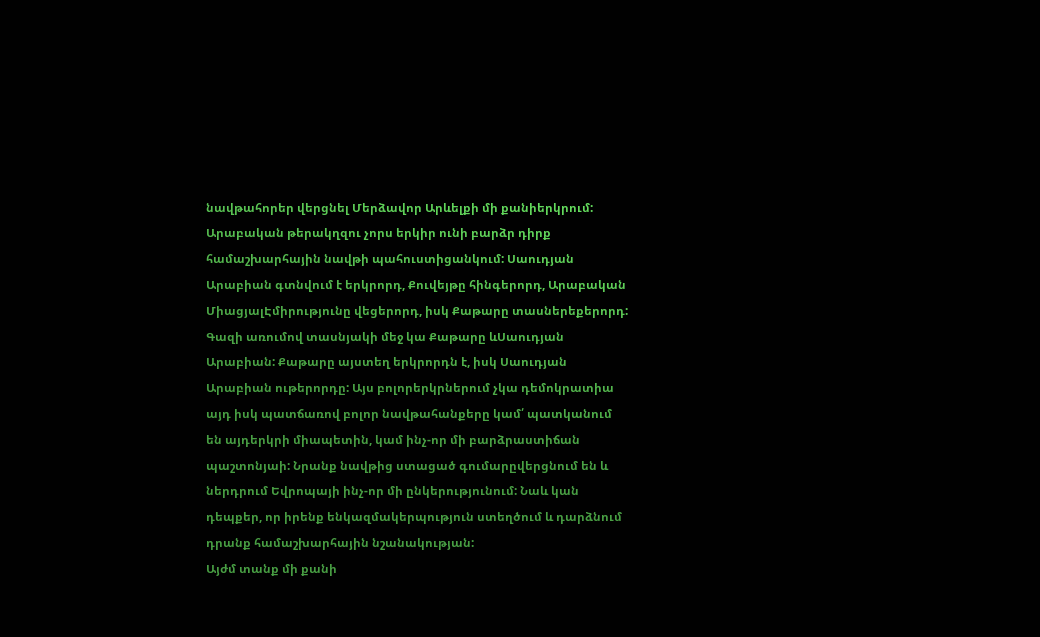նավթահորեր վերցնել Մերձավոր Արևելքի մի քանիերկրում: Արաբական թերակղզու չորս երկիր ունի բարձր դիրք համաշխարհային նավթի պահուստիցանկում: Սաուդյան Արաբիան գտնվում է երկրորդ, Քուվեյթը հինգերորդ, Արաբական ՄիացյալԷմիրությունը վեցերորդ, իսկ Քաթարը տասներեքերորդ: Գազի առումով տասնյակի մեջ կա Քաթարը ևՍաուդյան Արաբիան: Քաթարը այստեղ երկրորդն է, իսկ Սաուդյան Արաբիան ութերորդը: Այս բոլորերկրներում չկա դեմոկրատիա այդ իսկ պատճառով բոլոր նավթահանքերը կամ՛ պատկանում են այդերկրի միապետին, կամ ինչ-որ մի բարձրաստիճան պաշտոնյաի: Նրանք նավթից ստացած գումարըվերցնում են և ներդրում Եվրոպայի ինչ-որ մի ընկերությունում: Նաև կան դեպքեր, որ իրենք ենկազմակերպություն ստեղծում և դարձնում դրանք համաշխարհային նշանակության:
Այժմ տանք մի քանի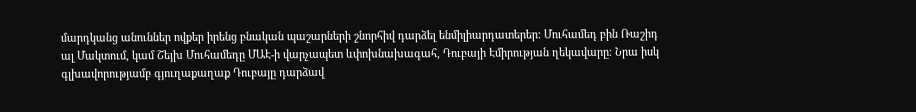մարդկանց անուններ ովքեր իրենց բնական պաշարների շնորհիվ դարձել ենմիլիարդատերեր: Մուհամեդ բին Ռաշիդ ալ Մակտում, կամ Շեյխ Մուհամեդը ՄԱԷ-ի վարչապետ ևփոխնախագահ, Դուբայի Էմիրության ղեկավարը։ Նրա իսկ գլխավորությամբ գյուղաքաղաք Դուբայը դարձավ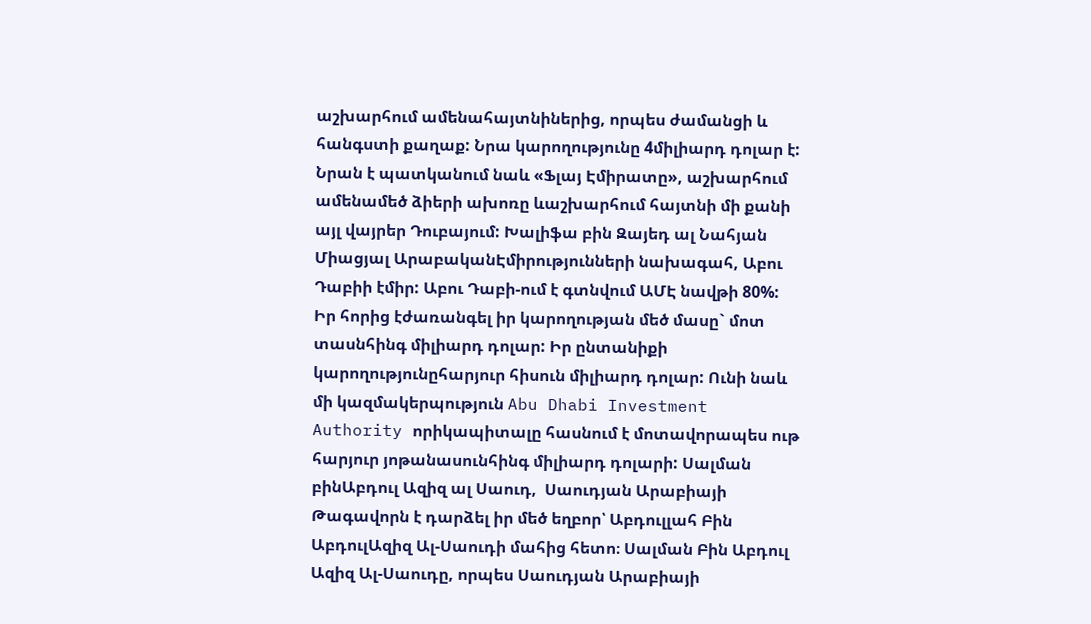աշխարհում ամենահայտնիներից, որպես ժամանցի և հանգստի քաղաք: Նրա կարողությունը 4միլիարդ դոլար է: Նրան է պատկանում նաև «Ֆլայ Էմիրատը», աշխարհում ամենամեծ ձիերի ախոռը ևաշխարհում հայտնի մի քանի այլ վայրեր Դուբայում: Խալիֆա բին Զայեդ ալ Նահյան Միացյալ ԱրաբականԷմիրությունների նախագահ, Աբու Դաբիի էմիր: Աբու Դաբի-ում է գտնվում ԱՄԷ նավթի 80%: Իր հորից էժառանգել իր կարողության մեծ մասը` մոտ տասնհինգ միլիարդ դոլար: Իր ընտանիքի կարողությունըհարյուր հիսուն միլիարդ դոլար: Ունի նաև մի կազմակերպություն Abu Dhabi Investment Authority որիկապիտալը հասնում է մոտավորապես ութ հարյուր յոթանասունհինգ միլիարդ դոլարի: Սալման բինԱբդուլ Ազիզ ալ Սաուդ,  Սաուդյան Արաբիայի Թագավորն է դարձել իր մեծ եղբոր՝ Աբդուլլահ Բին ԱբդուլԱզիզ Ալ-Սաուդի մահից հետո։ Սալման Բին Աբդուլ Ազիզ Ալ-Սաուդը, որպես Սաուդյան Արաբիայի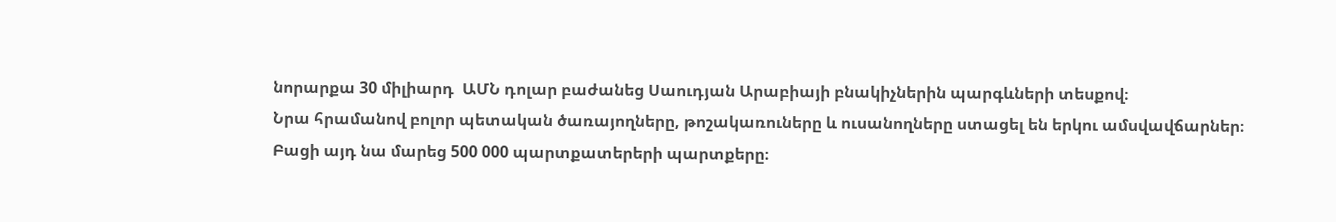նորարքա 30 միլիարդ  ԱՄՆ դոլար բաժանեց Սաուդյան Արաբիայի բնակիչներին պարգևների տեսքով։
Նրա հրամանով բոլոր պետական ծառայողները, թոշակառուները և ուսանողները ստացել են երկու ամսվավճարներ։ Բացի այդ նա մարեց 500 000 պարտքատերերի պարտքերը։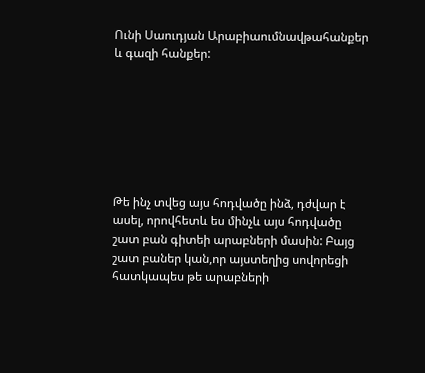Ունի Սաուդյան Արաբիաումնավթահանքեր և գազի հանքեր:







Թե ինչ տվեց այս հոդվածը ինձ, դժվար է ասել, որովհետև ես մինչև այս հոդվածը շատ բան գիտեի արաբների մասին: Բայց շատ բաներ կան,որ այստեղից սովորեցի հատկապես թե արաբների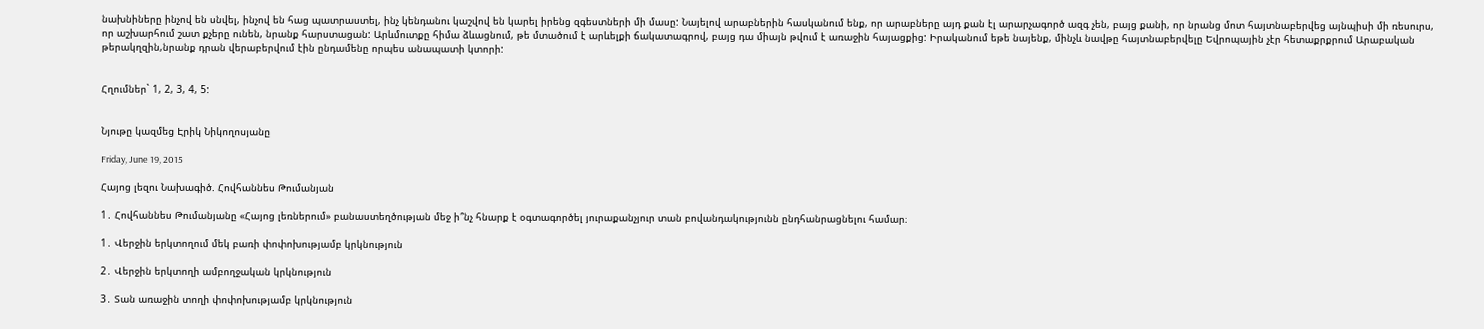նախնիները ինչով են սնվել, ինչով են հաց պատրաստել, ինչ կենդանու կաշվով են կարել իրենց զգեստների մի մասը: Նայելով արաբներին հասկանում ենք, որ արաբները այդ քան էլ արարչագործ ազգ չեն, բայց քանի, որ նրանց մոտ հայտնաբերվեց այնպիսի մի ռեսուրս, որ աշխարհում շատ քչերը ունեն, նրանք հարստացան: Արևմուտքը հիմա ձևացնում, թե մտածում է արևելքի ճակատագրով, բայց դա միայն թվում է առաջին հայացքից: Իրականում եթե նայենք, մինչև նավթը հայտնաբերվելը Եվրոպային չէր հետաքրքրում Արաբական թերակղզին,նրանք դրան վերաբերվում էին ընդամենը որպես անապատի կտորի:


Հղումներ` 1, 2, 3, 4, 5:


Նյութը կազմեց Էրիկ Նիկողոսյանը

Friday, June 19, 2015

Հայոց լեզու Նախագիծ. Հովհաննես Թումանյան

1․ Հովհաննես Թումանյանը «Հայոց լեռներում» բանաստեղծության մեջ ի՞նչ հնարք է օգտագործել յուրաքանչյուր տան բովանդակությունն ընդհանրացնելու համար։

1․ Վերջին երկտողում մեկ բառի փոփոխությամբ կրկնություն

2․ Վերջին երկտողի ամբողջական կրկնություն

3․ Տան առաջին տողի փոփոխությամբ կրկնություն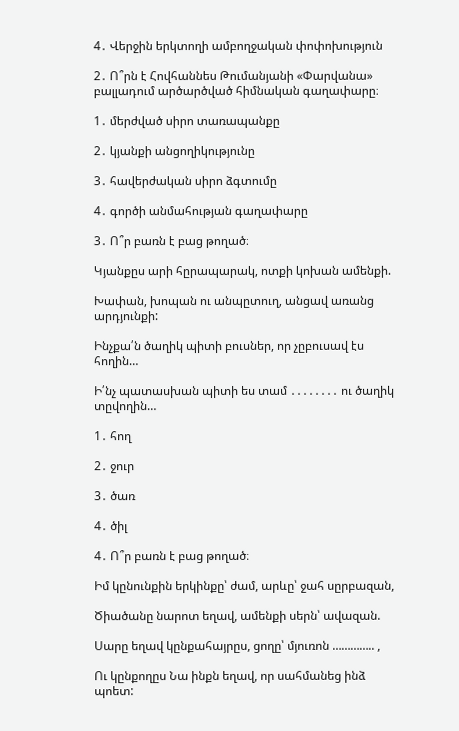4․ Վերջին երկտողի ամբողջական փոփոխություն

2․ Ո՞րն է Հովհաննես Թումանյանի «Փարվանա» բալլադում արծարծված հիմնական գաղափարը։

1․ մերժված սիրո տառապանքը

2․ կյանքի անցողիկությունը

3․ հավերժական սիրո ձգտումը

4․ գործի անմահության գաղափարը

3․ Ո՞ր բառն է բաց թողած։

Կյանքըս արի հըրապարակ, ոտքի կոխան ամենքի.

Խափան, խոպան ու անպըտուղ, անցավ առանց արդյունքի:

Ինչքա՛ն ծաղիկ պիտի բուսներ, որ չըբուսավ էս հողին…

Ի՛նչ պատասխան պիտի ես տամ ․․․․․․․․ ու ծաղիկ տըվողին…

1․ հող

2․ ջուր

3․ ծառ

4․ ծիլ

4․ Ո՞ր բառն է բաց թողած։

Իմ կընունքին երկինքը՝ ժամ, արևը՝ ջահ սըրբազան,

Ծիածանը նարոտ եղավ, ամենքի սերն՝ ավազան.

Սարը եղավ կընքահայրըս, ցողը՝ մյուռոն ………….. ,

Ու կընքողըս Նա ինքն եղավ, որ սահմանեց ինձ պոետ: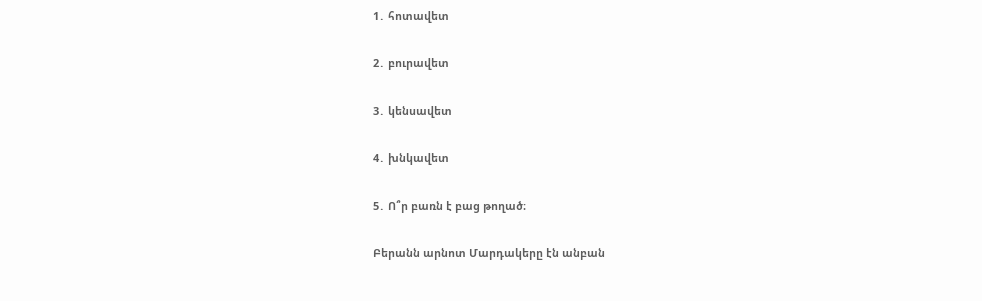1․ հոտավետ

2․ բուրավետ

3․ կենսավետ

4․ խնկավետ

5․ Ո՞ր բառն է բաց թողած։

Բերանն արնոտ Մարդակերը էն անբան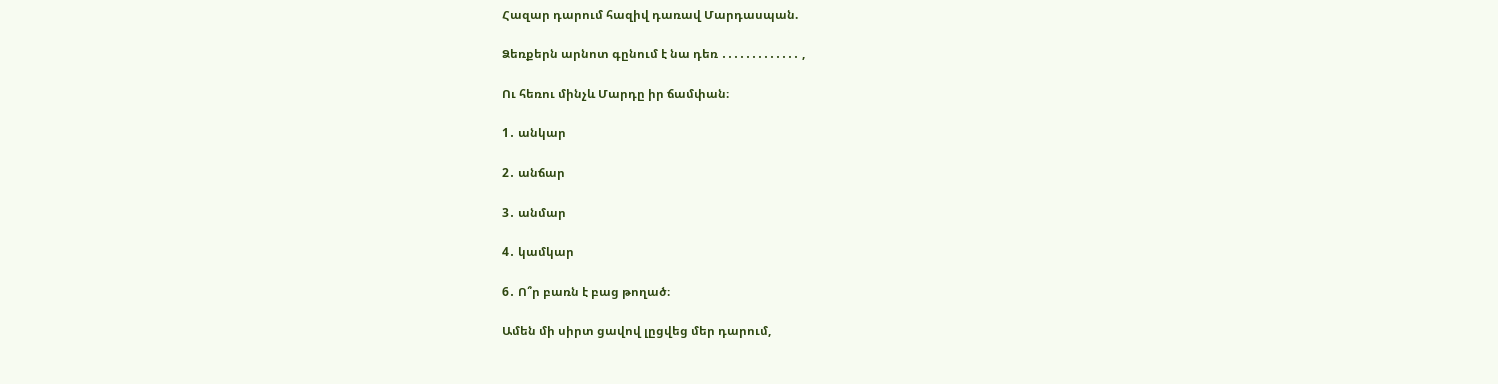Հազար դարում հազիվ դառավ Մարդասպան.

Ձեռքերն արնոտ գընում է նա դեռ ․․․․․․․․․․․․․ ,

Ու հեռու մինչև Մարդը իր ճամփան։

1․ անկար

2․ անճար

3․ անմար

4․ կամկար

6․ Ո՞ր բառն է բաց թողած։

Ամեն մի սիրտ ցավով լըցվեց մեր դարում,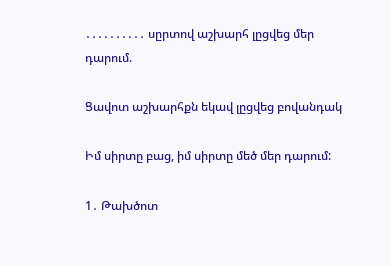․․․․․․․․․․ սըրտով աշխարհ լըցվեց մեր դարում.

Ցավոտ աշխարհքն եկավ լըցվեց բովանդակ

Իմ սիրտը բաց, իմ սիրտը մեծ մեր դարում:

1․ Թախծոտ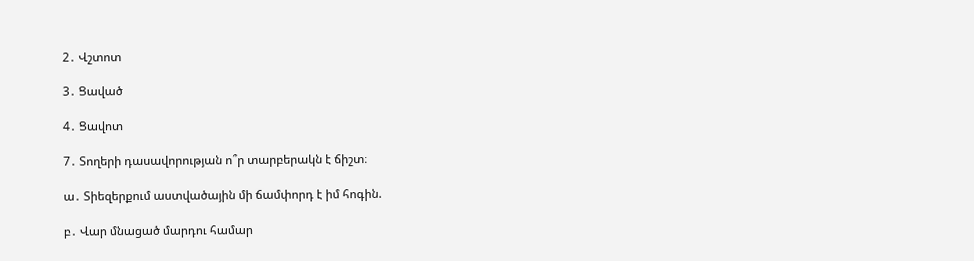2․ Վշտոտ

3․ Ցաված

4․ Ցավոտ

7․ Տողերի դասավորության ո՞ր տարբերակն է ճիշտ։

ա․ Տիեզերքում աստվածային մի ճամփորդ է իմ հոգին.

բ․ Վար մնացած մարդու համար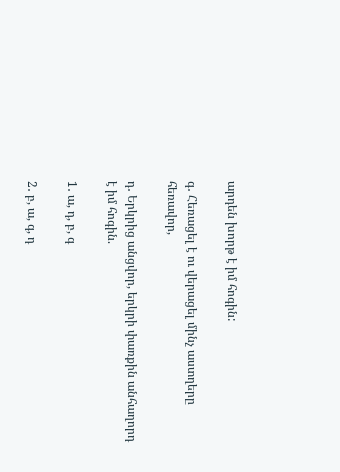արդեն խորթ է իմ հոգին:

գ․ Հեռացել է ու վերացել մինչ աստղերը հեռավոր,

դ․ Երկրից անցվոր, երկրի փառքին անհաղորդ է իմ հոգին.

1․ ա, դ, բ, գ

2․ բ, ա, գ, դ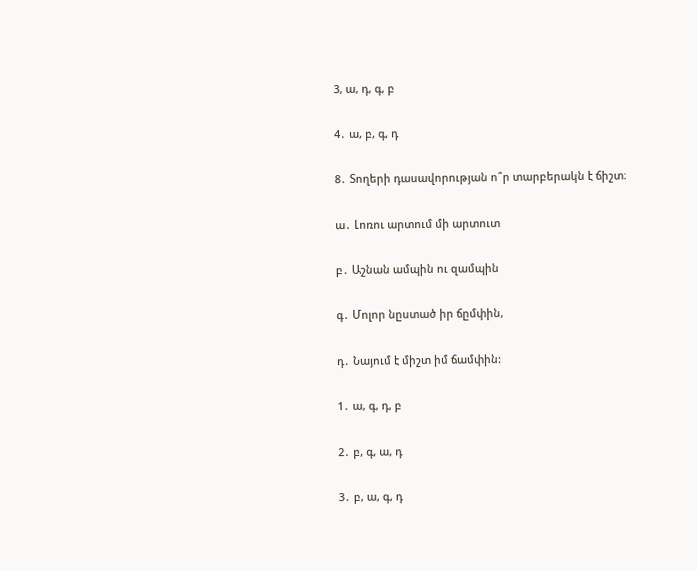3, ա, դ, գ, բ

4․ ա, բ, գ, դ

8․ Տողերի դասավորության ո՞ր տարբերակն է ճիշտ։

ա․ Լոռու արտում մի արտուտ

բ․ Աշնան ամպին ու զամպին

գ․ Մոլոր նըստած իր ճըմփին,

դ․ Նայում է միշտ իմ ճամփին:

1․ ա, գ, դ, բ

2․ բ, գ, ա, դ

3․ բ, ա, գ, դ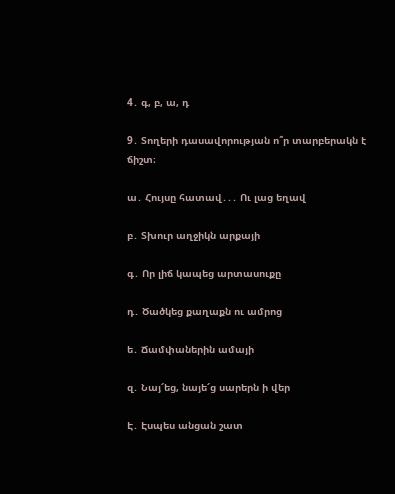4․ գ, բ, ա, դ

9․ Տողերի դասավորության ո՞ր տարբերակն է ճիշտ։

ա․ Հույսը հատավ․․․ Ու լաց եղավ

բ․ Տխուր աղջիկն արքայի

գ․ Որ լիճ կապեց արտասուքը

դ․ Ծածկեց քաղաքն ու ամրոց

ե․ Ճամփաներին ամայի

զ․ Նայ՜եց, նայե՜ց սարերն ի վեր

Է․ Էսպես անցան շատ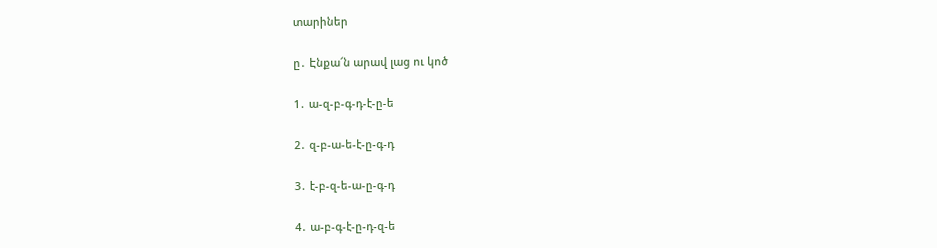տարիներ

ը․ Էնքա՜ն արավ լաց ու կոծ

1․ ա-զ-բ-գ-դ-է-ը-ե

2․ զ-բ-ա-ե-է-ը-գ-դ

3․ է-բ-զ-ե-ա-ը-գ-դ

4․ ա-բ-գ-է-ը-դ-զ-ե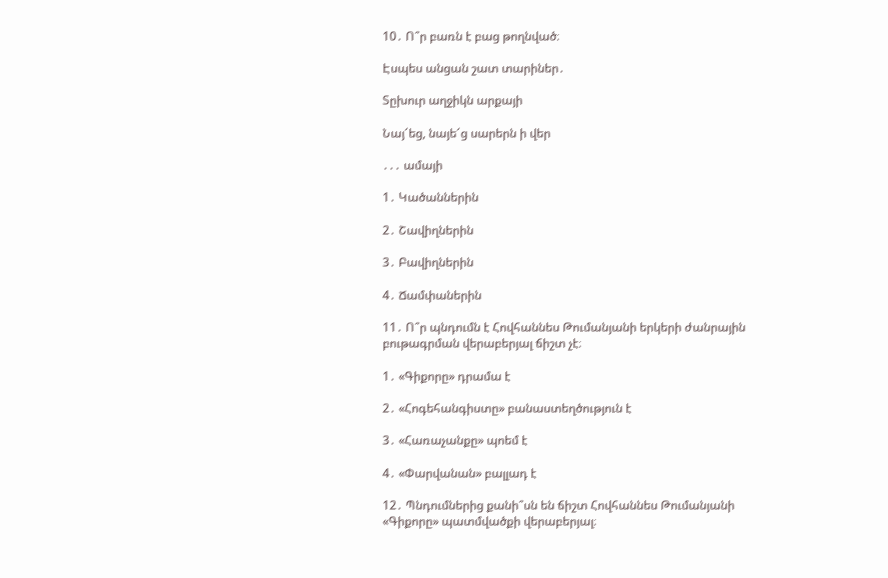10․ Ո՞ր բառն է բաց թողնված։

Էսպես անցան շատ տարիներ․

Տըխուր աղջիկն արքայի

Նայ՜եց, նայե՜ց սարերն ի վեր

․․․ ամայի

1․ Կածաններին

2․ Շավիղներին

3․ Բավիղներին

4․ Ճամփաներին

11․ Ո՞ր պնդումն է Հովհաննես Թումանյանի երկերի ժանրային բութագրման վերաբերյալ ճիշտ չէ։

1․ «Գիքորը» դրամա է

2․ «Հոգեհանգիստը» բանաստեղծություն է

3․ «Հառաչանքը» պոեմ է

4․ «Փարվանան» բալլադ է

12․ Պնդումներից քանի՞սն են ճիշտ Հովհաննես Թումանյանի «Գիքորը» պատմվածքի վերաբերյալ։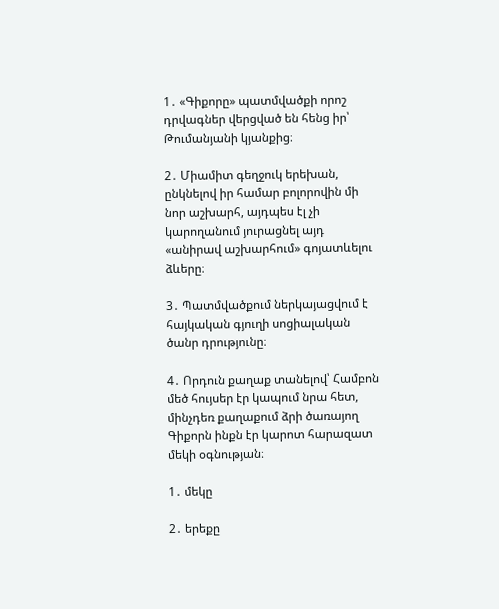1․ «Գիքորը» պատմվածքի որոշ դրվագներ վերցված են հենց իր՝ Թումանյանի կյանքից։

2․ Միամիտ գեղջուկ երեխան, ընկնելով իր համար բոլորովին մի նոր աշխարհ, այդպես էլ չի կարողանում յուրացնել այդ «անիրավ աշխարհում» գոյատևելու ձևերը։

3․ Պատմվածքում ներկայացվում է հայկական գյուղի սոցիալական ծանր դրությունը։

4․ Որդուն քաղաք տանելով՝ Համբոն մեծ հույսեր էր կապում նրա հետ, մինչդեռ քաղաքում ձրի ծառայող Գիքորն ինքն էր կարոտ հարազատ մեկի օգնության։

1․ մեկը

2․ երեքը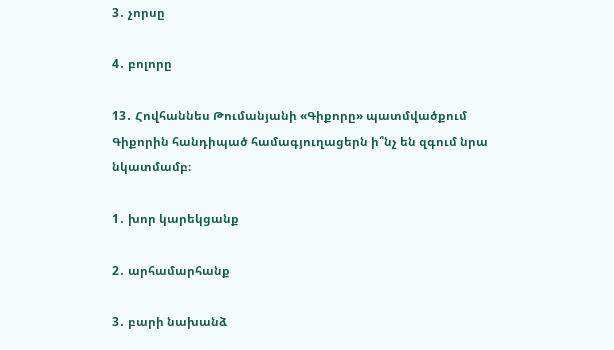3․ չորսը

4․ բոլորը

13․ Հովհաննես Թումանյանի «Գիքորը» պատմվածքում Գիքորին հանդիպած համագյուղացերն ի՞նչ են զգում նրա նկատմամբ։

1․ խոր կարեկցանք

2․ արհամարհանք

3․ բարի նախանձ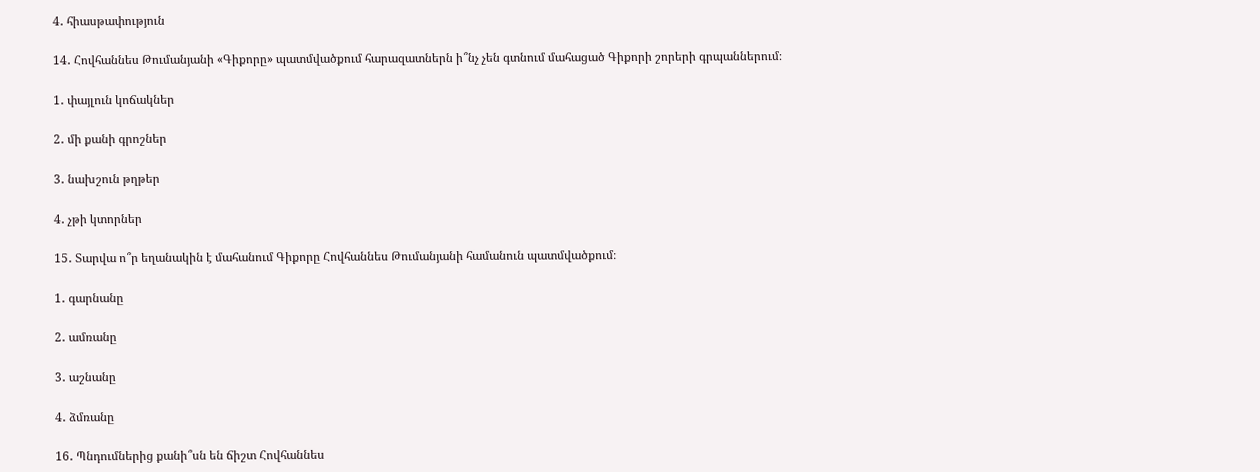4․ հիասթափություն

14․ Հովհաննես Թումանյանի «Գիքորը» պատմվածքում հարազատներն ի՞նչ չեն գտնում մահացած Գիքորի շորերի գրպաններում։

1․ փայլուն կոճակներ

2․ մի քանի գրոշներ

3․ նախշուն թղթեր

4․ չթի կտորներ

15․ Տարվա ո՞ր եղանակին է մահանում Գիքորը Հովհաննես Թումանյանի համանուն պատմվածքում։

1․ գարնանը

2․ ամռանը

3․ աշնանը

4․ ձմռանը

16․ Պնդումներից քանի՞սն են ճիշտ Հովհաննես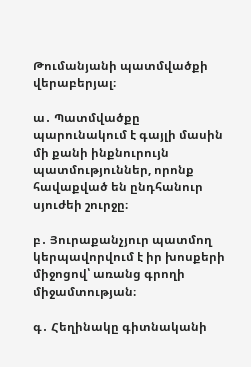Թումանյանի պատմվածքի վերաբերյալ։

ա․ Պատմվածքը պարունակում է գայլի մասին մի քանի ինքնուրույն պատմություններ, որոնք հավաքված են ընդհանուր սյուժեի շուրջը։

բ․ Յուրաքանչյուր պատմող կերպավորվում է իր խոսքերի միջոցով՝ առանց գրողի միջամտության։

գ․ Հեղինակը գիտնականի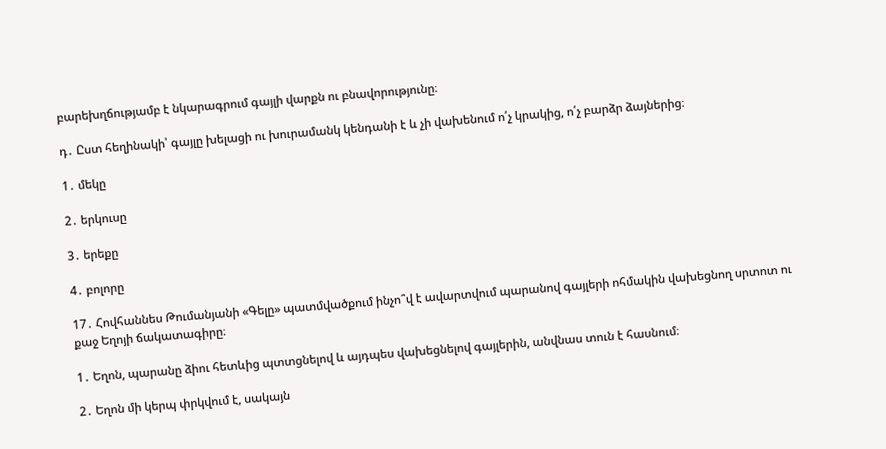բարեխղճությամբ է նկարագրում գայլի վարքն ու բնավորությունը։

դ․ Ըստ հեղինակի՝ գայլը խելացի ու խուրամանկ կենդանի է և չի վախենում ո՛չ կրակից, ո՛չ բարձր ձայներից։

1․ մեկը

2․ երկուսը

3․ երեքը

4․ բոլորը

17․ Հովհաննես Թումանյանի «Գելը» պատմվածքում ինչո՞վ է ավարտվում պարանով գայլերի ոհմակին վախեցնող սրտոտ ու քաջ Եղոյի ճակատագիրը։

1․ Եղոն, պարանը ձիու հետևից պտտցնելով և այդպես վախեցնելով գայլերին, անվնաս տուն է հասնում։

2․ Եղոն մի կերպ փրկվում է, սակայն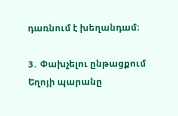դառնում է խեղանդամ։

3․ Փախչելու ընթացքում Եղոյի պարանը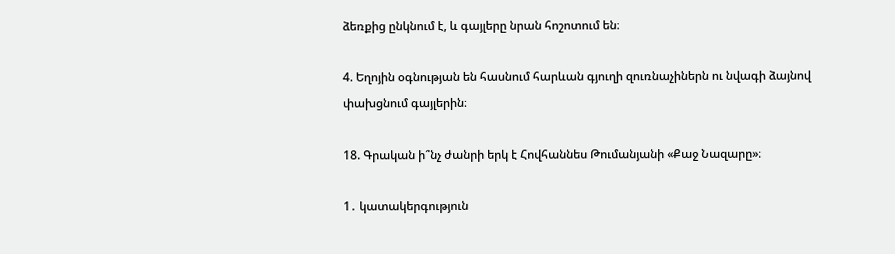ձեռքից ընկնում է, և գայլերը նրան հոշոտում են։

4. Եղոյին օգնության են հասնում հարևան գյուղի զուռնաչիներն ու նվագի ձայնով փախցնում գայլերին։

18. Գրական ի՞նչ ժանրի երկ է Հովհաննես Թումանյանի «Քաջ Նազարը»։

1․ կատակերգություն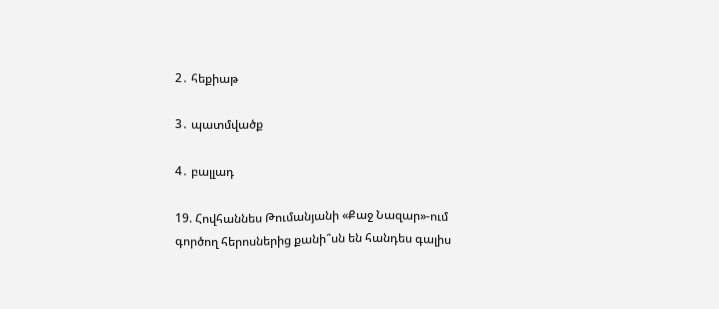2․ հեքիաթ

3․ պատմվածք

4․ բալլադ

19. Հովհաննես Թումանյանի «Քաջ Նազար»-ում գործող հերոսներից քանի՞սն են հանդես գալիս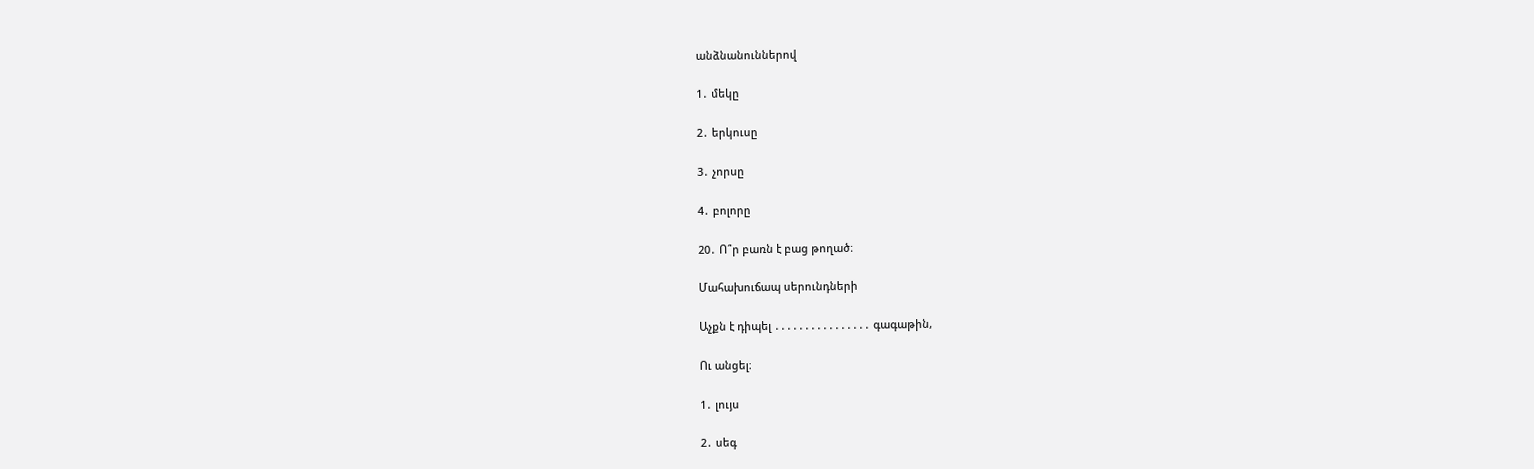անձնանուններով

1․ մեկը

2․ երկուսը

3․ չորսը

4․ բոլորը

20․ Ո՞ր բառն է բաց թողած։

Մահախուճապ սերունդների

Աչքն է դիպել ․․․․․․․․․․․․․․․․ գագաթին,

Ու անցել։

1․ լույս

2․ սեգ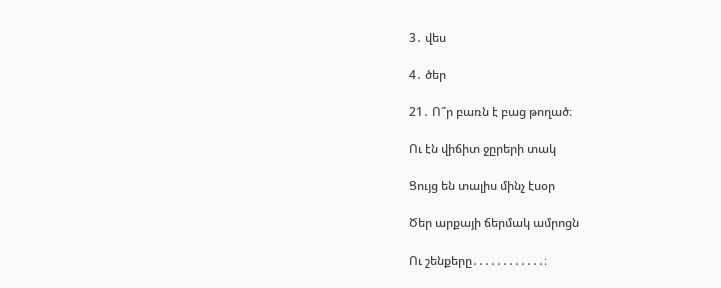3․ վես

4․ ծեր

21․ Ո՞ր բառն է բաց թողած։

Ու էն վիճիտ ջըրերի տակ

Ցույց են տալիս մինչ էսօր

Ծեր արքայի ճերմակ ամրոցն

Ու շենքերը․․․․․․․․․․․․։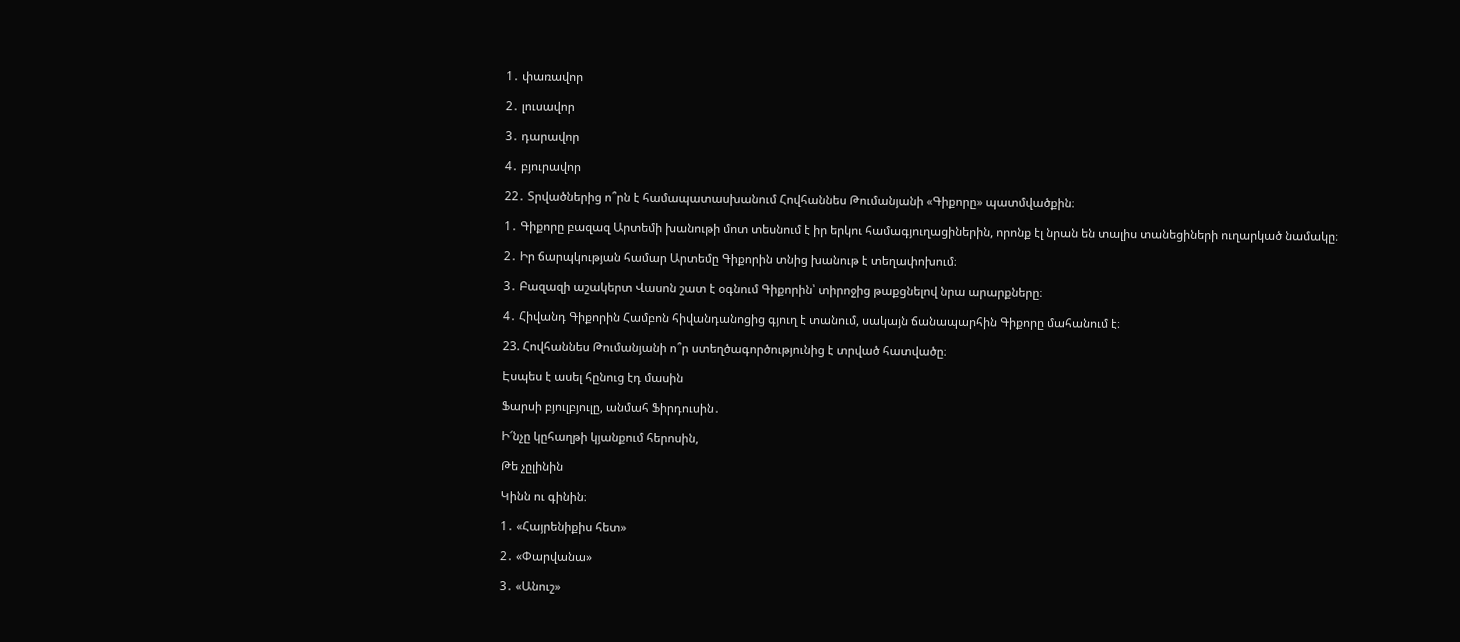1․ փառավոր

2․ լուսավոր

3․ դարավոր

4․ բյուրավոր

22․ Տրվածներից ո՞րն է համապատասխանում Հովհաննես Թումանյանի «Գիքորը» պատմվածքին։

1․ Գիքորը բազազ Արտեմի խանութի մոտ տեսնում է իր երկու համագյուղացիներին, որոնք էլ նրան են տալիս տանեցիների ուղարկած նամակը։

2․ Իր ճարպկության համար Արտեմը Գիքորին տնից խանութ է տեղափոխում։

3․ Բազազի աշակերտ Վասոն շատ է օգնում Գիքորին՝ տիրոջից թաքցնելով նրա արարքները։

4․ Հիվանդ Գիքորին Համբոն հիվանդանոցից գյուղ է տանում, սակայն ճանապարհին Գիքորը մահանում է։

23. Հովհաննես Թումանյանի ո՞ր ստեղծագործությունից է տրված հատվածը։

Էսպես է ասել հընուց էդ մասին

Ֆարսի բյուլբյուլը, անմահ Ֆիրդուսին․

Ի՜նչը կըհաղթի կյանքում հերոսին,

Թե չըլինին

Կինն ու գինին։

1․ «Հայրենիքիս հետ»

2․ «Փարվանա»

3․ «Անուշ»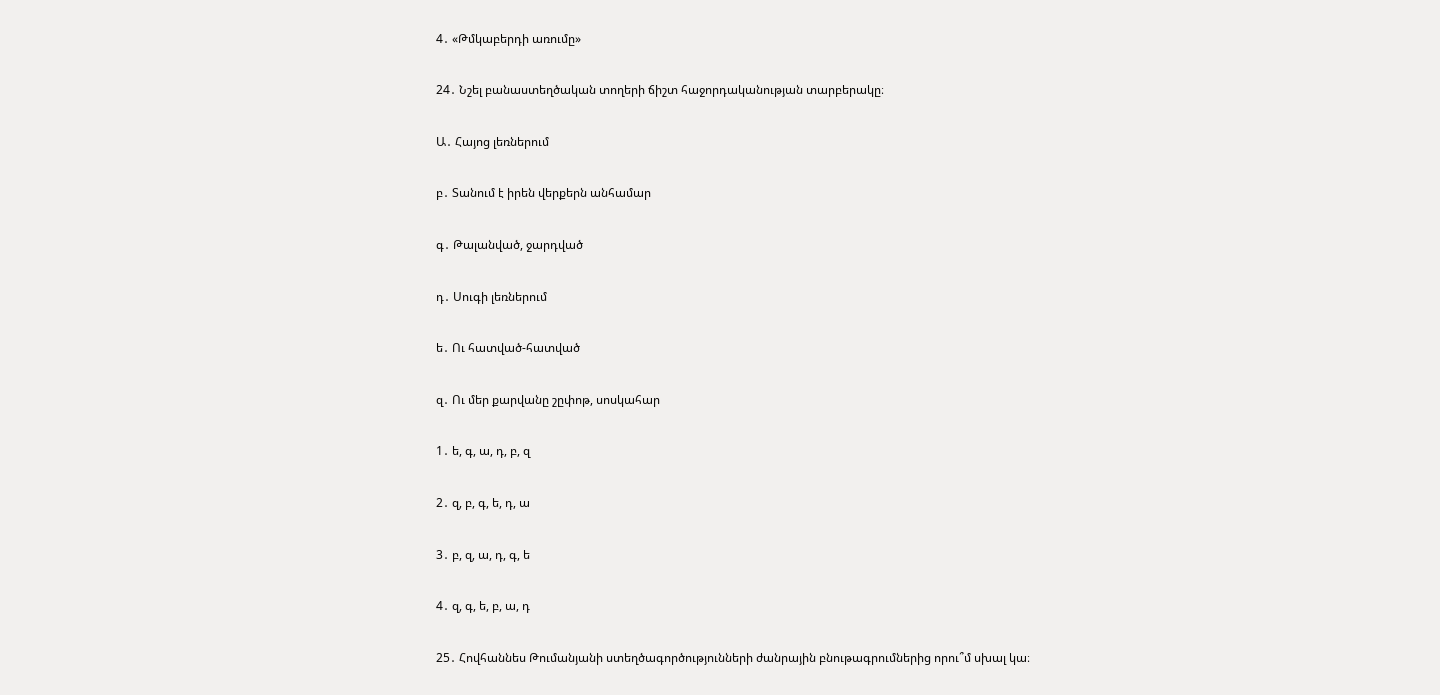4․ «Թմկաբերդի առումը»

24․ Նշել բանաստեղծական տողերի ճիշտ հաջորդականության տարբերակը։

Ա․ Հայոց լեռներում

բ․ Տանում է իրեն վերքերն անհամար

գ․ Թալանված, ջարդված

դ․ Սուգի լեռներում

ե․ Ու հատված-հատված

զ․ Ու մեր քարվանը շըփոթ, սոսկահար

1․ ե, գ, ա, դ, բ, զ

2․ զ, բ, գ, ե, դ, ա

3․ բ, զ, ա, դ, գ, ե

4․ զ, գ, ե, բ, ա, դ

25․ Հովհաննես Թումանյանի ստեղծագործությունների ժանրային բնութագրումներից որու՞մ սխալ կա։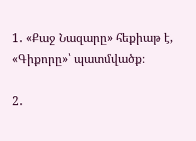1․ «Քաջ Նազարը» հեքիաթ է, «Գիքորը»՝ պատմվածք։

2․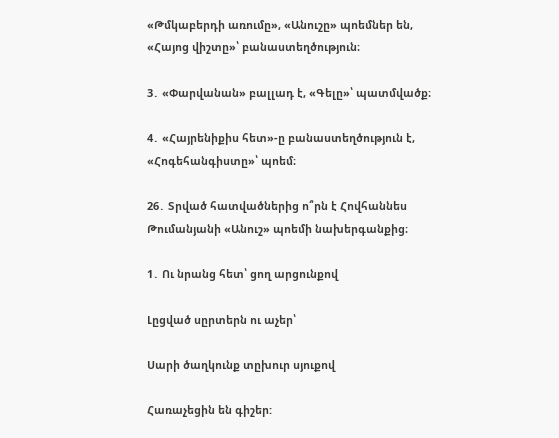«Թմկաբերդի առումը», «Անուշը» պոեմներ են, «Հայոց վիշտը»՝ բանաստեղծություն։

3․ «Փարվանան» բալլադ է, «Գելը»՝ պատմվածք։

4․ «Հայրենիքիս հետ»-ը բանաստեղծություն է, «Հոգեհանգիստը»՝ պոեմ։

26․ Տրված հատվածներից ո՞րն է Հովհաննես Թումանյանի «Անուշ» պոեմի նախերգանքից։

1․ Ու նրանց հետ՝ ցող արցունքով

Լըցված սըրտերն ու աչեր՝

Սարի ծաղկունք տըխուր սյուքով

Հառաչեցին են գիշեր: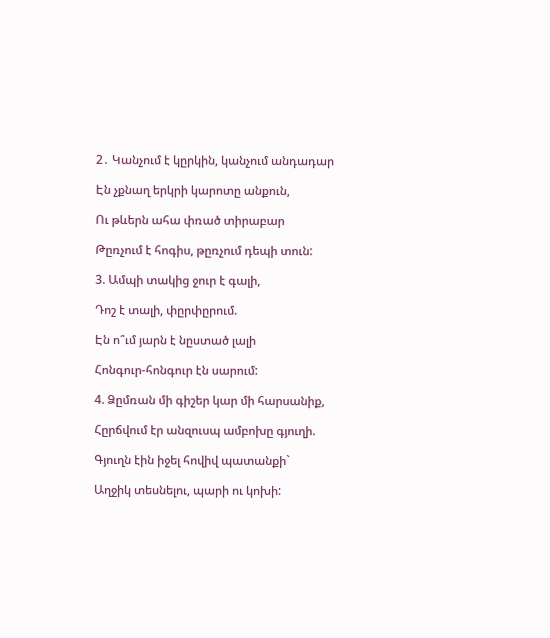2․ Կանչում է կըրկին, կանչում անդադար

Էն չքնաղ երկրի կարոտը անքուն,

Ու թևերն ահա փռած տիրաբար

Թըռչում է հոգիս, թըռչում դեպի տուն:

3. Ամպի տակից ջուր է գալի,

Դոշ է տալի, փըրփըրում.

Էն ո՞ւմ յարն է նըստած լալի

Հոնգուր-հոնգուր էն սարում:

4. Ձըմռան մի գիշեր կար մի հարսանիք,

Հըրճվում էր անզուսպ ամբոխը գյուղի.

Գյուղն էին իջել հովիվ պատանքի`

Աղջիկ տեսնելու, պարի ու կոխի: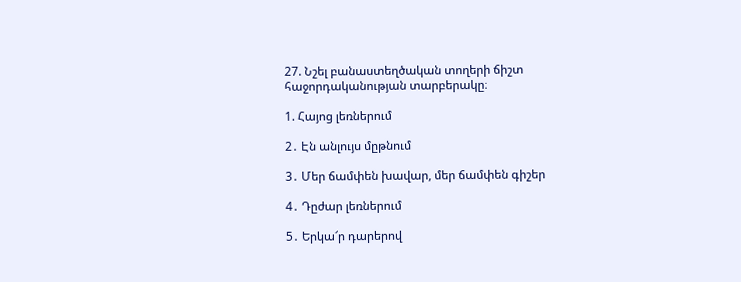27. Նշել բանաստեղծական տողերի ճիշտ հաջորդականության տարբերակը։

1. Հայոց լեռներում

2․ Էն անլույս մըթնում

3․ Մեր ճամփեն խավար, մեր ճամփեն գիշեր

4․ Դըժար լեռներում

5․ Երկա՜ր դարերով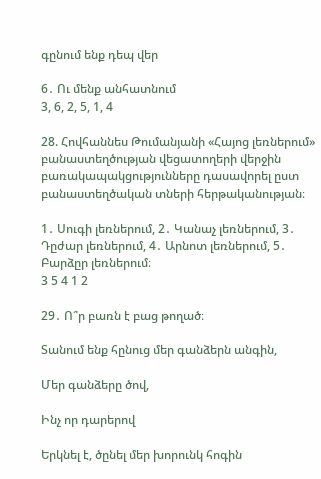գընում ենք դեպ վեր

6․ Ու մենք անհատնում
3, 6, 2, 5, 1, 4

28. Հովհաննես Թումանյանի «Հայոց լեռներում» բանաստեղծության վեցատողերի վերջին բառակապակցությունները դասավորել ըստ բանաստեղծական տների հերթականության։

1․ Սուգի լեռներում, 2․ Կանաչ լեռներում, 3․ Դըժար լեռներում, 4․ Արնոտ լեռներում, 5․ Բարձըր լեռներում։
3 5 4 1 2

29․ Ո՞ր բառն է բաց թողած։

Տանում ենք հընուց մեր գանձերն անգին,

Մեր գանձերը ծով,

Ինչ որ դարերով

Երկնել է, ծընել մեր խորունկ հոգին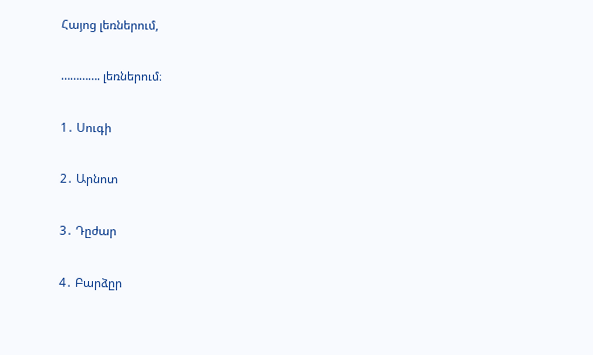Հայոց լեռներում,

…………. լեռներում։

1․ Սուգի

2․ Արնոտ

3․ Դըժար

4․ Բարձըր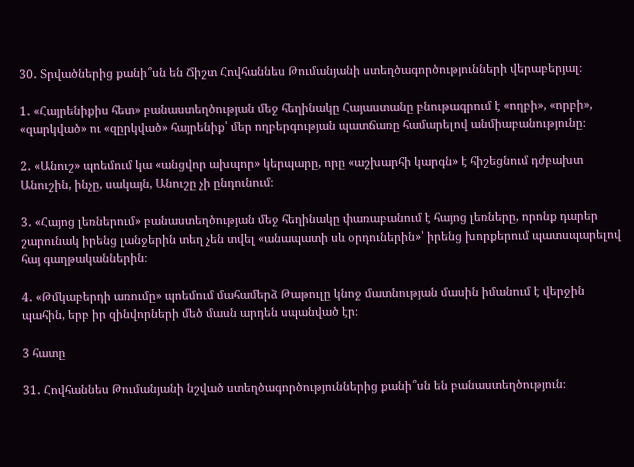30․ Տրվածներից քանի՞սն են Ճիշտ Հովհաննես Թումանյանի ստեղծագործությունների վերաբերյալ։

1․ «Հայրենիքիս հետ» բանաստեղծության մեջ հեղինակը Հայաստանը բնութագրում է «ողբի», «որբի», «զարկված» ու «զըրկված» հայրենիք՝ մեր ողբերգության պատճառը համարելով անմիաբանությունը։

2․ «Անուշ» պոեմում կա «անցվոր ախպոր» կերպարը, որը «աշխարհի կարգն» է հիշեցնում դժբախտ Անուշին, ինչը, սակայն, Անուշը չի ընդունում։

3․ «Հայոց լեռներում» բանաստեղծության մեջ հեղինակը փառաբանում է հայոց լեռները, որոնք դարեր շարունակ իրենց լանջերին տեղ չեն տվել «անապատի սև օրդուներին»՝ իրենց խորքերում պատսպարելով հայ գաղթականներին։

4․ «Թմկաբերդի առումը» պոեմում մահամերձ Թաթուլը կնոջ մատնության մասին իմանում է վերջին պահին, երբ իր զինվորների մեծ մասն արդեն սպանված էր։

3 հատը

31․ Հովհաննես Թումանյանի նշված ստեղծագործություններից քանի՞սն են բանաստեղծություն։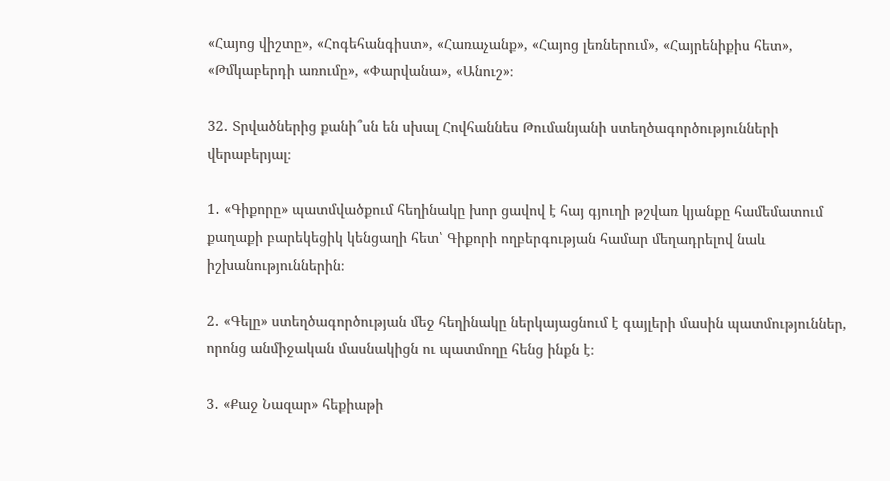«Հայոց վիշտը», «Հոգեհանգիստ», «Հառաչանք», «Հայոց լեռներում», «Հայրենիքիս հետ», «Թմկաբերդի առումը», «Փարվանա», «Անուշ»։

32․ Տրվածներից քանի՞սն են սխալ Հովհաննես Թումանյանի ստեղծագործությունների վերաբերյալ։

1․ «Գիքորը» պատմվածքում հեղինակը խոր ցավով է հայ գյուղի թշվառ կյանքը համեմատում քաղաքի բարեկեցիկ կենցաղի հետ՝ Գիքորի ողբերգության համար մեղադրելով նաև իշխանություններին։

2․ «Գելը» ստեղծագործության մեջ հեղինակը ներկայացնում է գայլերի մասին պատմություններ, որոնց անմիջական մասնակիցն ու պատմողը հենց ինքն է։

3․ «Քաջ Նազար» հեքիաթի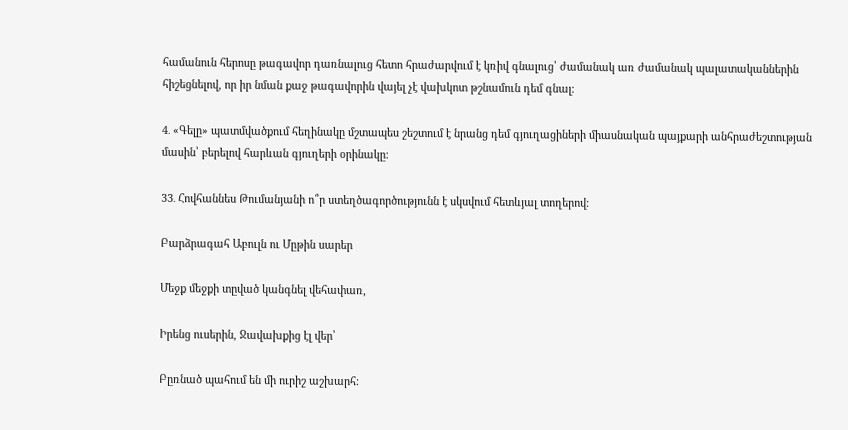համանուն հերոսը թագավոր դառնալուց հետո հրաժարվում է կռիվ գնալուց՝ ժամանակ առ ժամանակ պալատականներին հիշեցնելով, որ իր նման քաջ թագավորին վայել չէ վախկոտ թշնամուն դեմ գնալ։

4․ «Գելը» պատմվածքում հեղինակը մշտապես շեշտում է նրանց դեմ գյուղացիների միասնական պայքարի անհրաժեշտության մասին՝ բերելով հարևան գյուղերի օրինակը։

33․ Հովհաննես Թումանյանի ո՞ր ստեղծագործությունն է սկսվում հետևյալ տողերով։

Բարձրագահ Աբուլն ու Մըթին սարեր

Մեջք մեջքի տըված կանգնել վեհափառ,

Իրենց ուսերին, Ջավախքից էլ վեր՝

Բըռնած պահում են մի ուրիշ աշխարհ։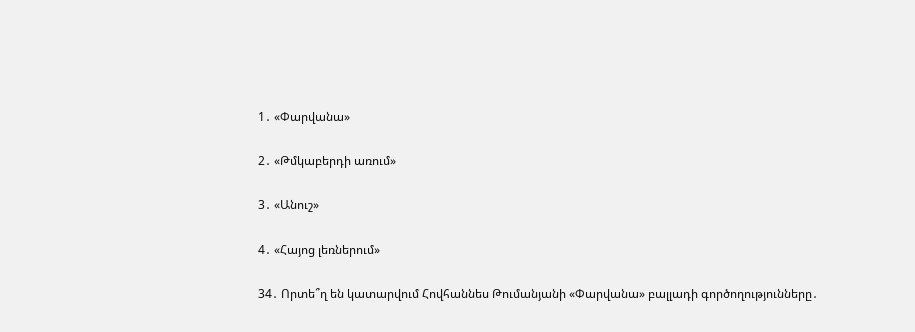1․ «Փարվանա»

2․ «Թմկաբերդի առում»

3․ «Անուշ»

4․ «Հայոց լեռներում»

34․ Որտե՞ղ են կատարվում Հովհաննես Թումանյանի «Փարվանա» բալլադի գործողությունները․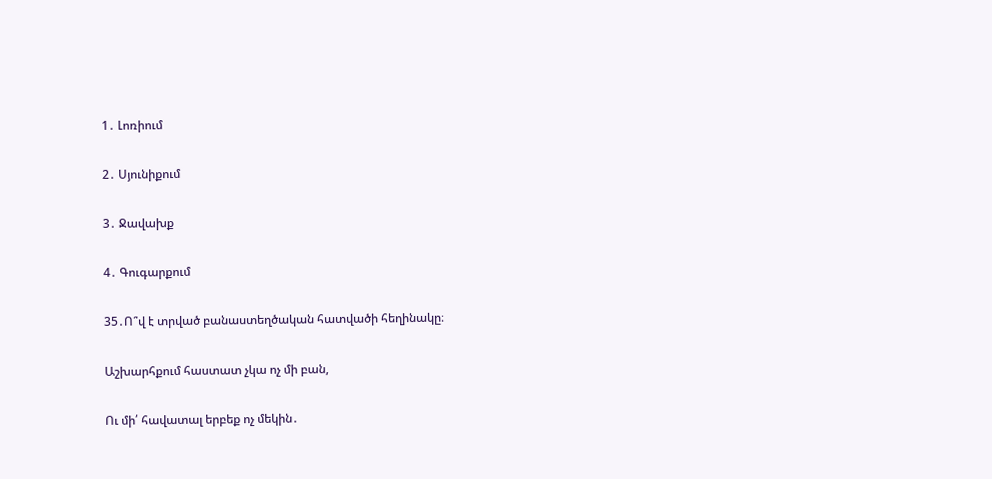1․ Լոռիում

2․ Սյունիքում

3․ Ջավախք

4․ Գուգարքում

35․Ո՞վ է տրված բանաստեղծական հատվածի հեղինակը։

Աշխարհքում հաստատ չկա ոչ մի բան,

Ու մի՛ հավատալ երբեք ոչ մեկին․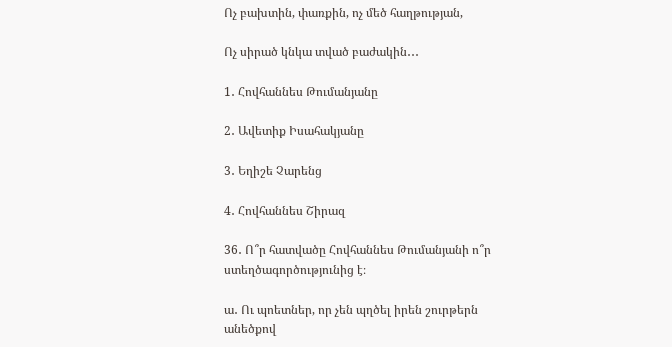Ոչ բախտին, փառքին, ոչ մեծ հաղթության,

Ոչ սիրած կնկա տված բաժակին․․․

1․ Հովհաննես Թումանյանը

2․ Ավետիք Իսահակյանը

3․ Եղիշե Չարենց

4․ Հովհաննես Շիրազ

36․ Ո՞ր հատվածը Հովհաննես Թումանյանի ո՞ր ստեղծագործությունից է։

ա․ Ու պոետներ, որ չեն պղծել իրեն շուրթերն անեծքով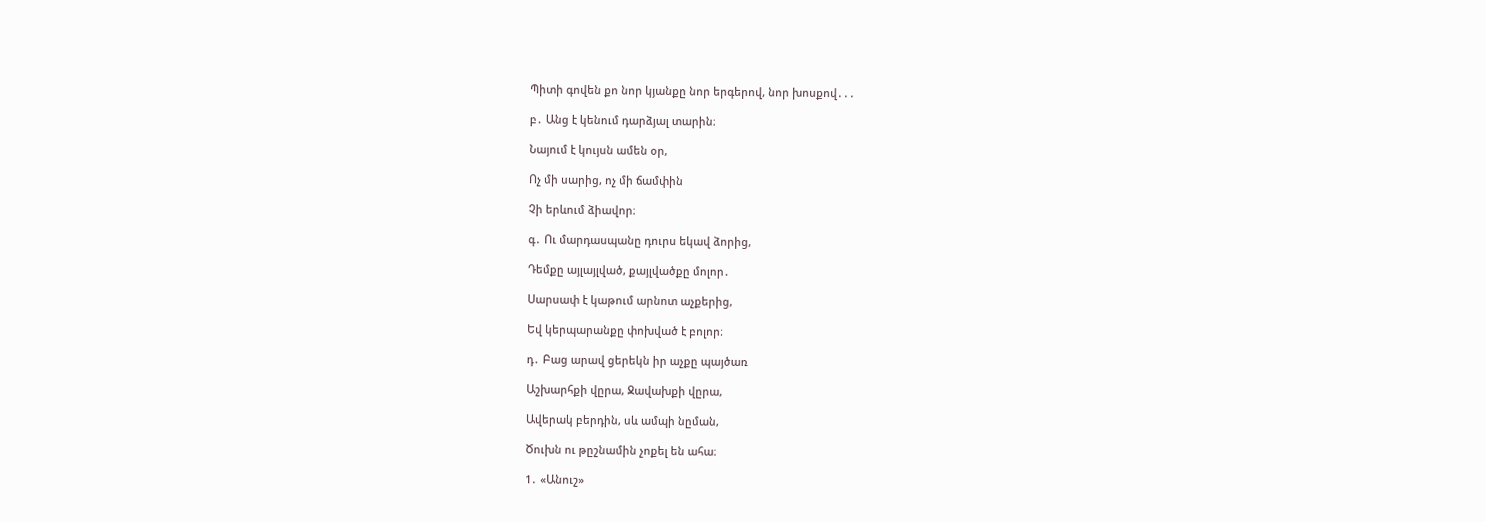Պիտի գովեն քո նոր կյանքը նոր երգերով, նոր խոսքով․․․

բ․ Անց է կենում դարձյալ տարին։

Նայում է կույսն ամեն օր,

Ոչ մի սարից, ոչ մի ճամփին

Չի երևում ձիավոր։

գ․ Ու մարդասպանը դուրս եկավ ձորից,

Դեմքը այլայլված, քայլվածքը մոլոր․

Սարսափ է կաթում արնոտ աչքերից,

Եվ կերպարանքը փոխված է բոլոր։

դ․ Բաց արավ ցերեկն իր աչքը պայծառ

Աշխարհքի վըրա, Ջավախքի վըրա,

Ավերակ բերդին, սև ամպի նըման,

Ծուխն ու թըշնամին չոքել են ահա։

1․ «Անուշ»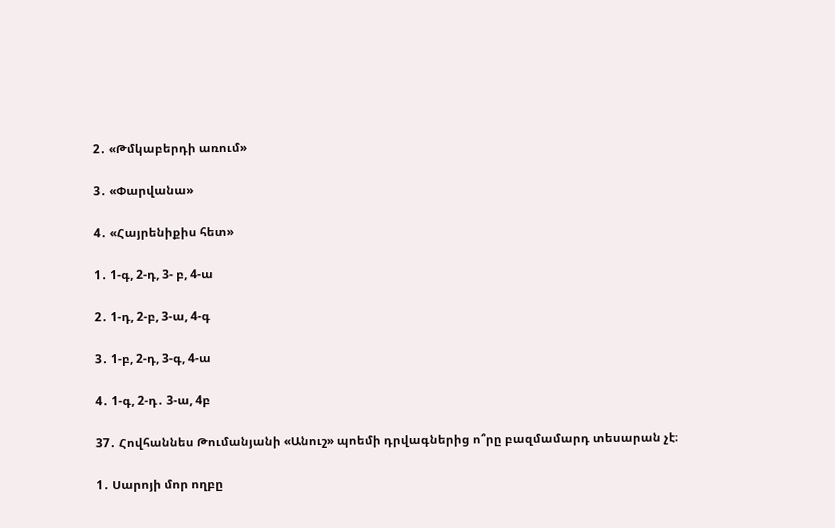2․ «Թմկաբերդի առում»

3․ «Փարվանա»

4․ «Հայրենիքիս հետ»

1․ 1-գ, 2-դ, 3- բ, 4-ա

2․ 1-դ, 2-բ, 3-ա, 4-գ

3․ 1-բ, 2-դ, 3-գ, 4-ա

4․ 1-գ, 2-դ․ 3-ա, 4բ

37․ Հովհաննես Թումանյանի «Անուշ» պոեմի դրվագներից ո՞րը բազմամարդ տեսարան չէ։

1․ Սարոյի մոր ողբը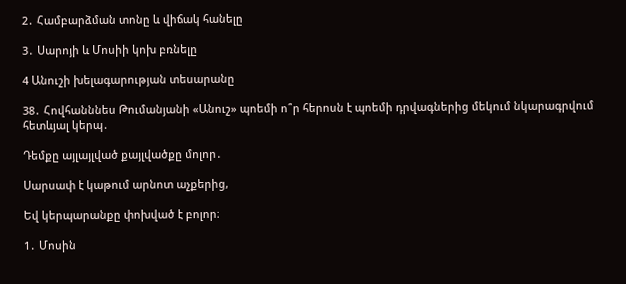2․ Համբարձման տոնը և վիճակ հանելը

3․ Սարոյի և Մոսիի կոխ բռնելը

4 Անուշի խելագարության տեսարանը

38․ Հովհանննես Թումանյանի «Անուշ» պոեմի ո՞ր հերոսն է պոեմի դրվագներից մեկում նկարագրվում հետևյալ կերպ․

Դեմքը այլայլված քայլվածքը մոլոր․

Սարսափ է կաթում արնոտ աչքերից,

Եվ կերպարանքը փոխված է բոլոր։

1․ Մոսին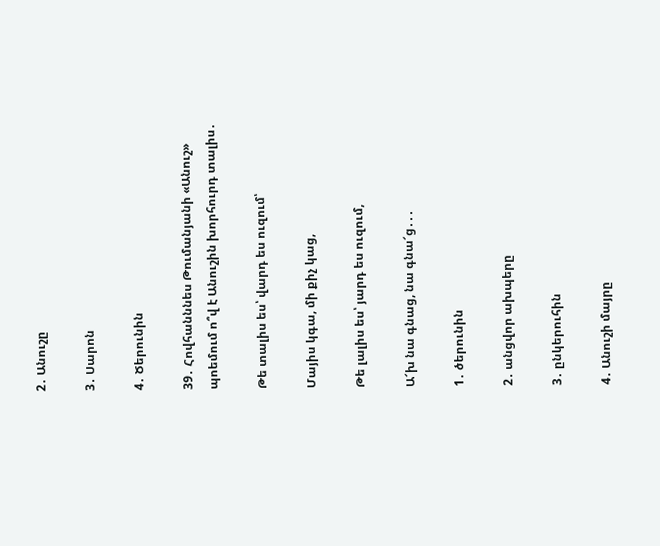2․ Անուշը

3․ Սարոն

4․ Ծերունին

39․ Հովհանննես Թումանյանի «Անուշ» պոեմում ո՞վ է Անուշին խորհուրդ տալիս․

Թե տալիս ես՝ վարդ ես ուզում՝

Մայիս կգա, մի քիչ կաց,

Թե լալիս ես՝ յարդ ես ուզում,

Ա՜խ նա գնաց, նա գնա՜ց․․․

1․ ծերունին

2․ անցվոր ախպերը

3․ ընկերուհին

4․ Անուշի մայրը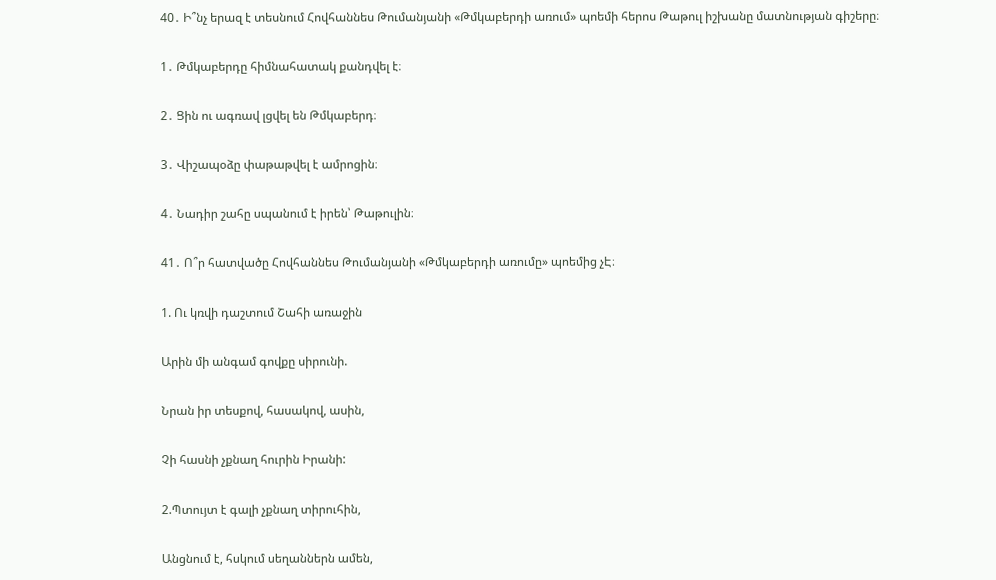40․ Ի՞նչ երազ է տեսնում Հովհաննես Թումանյանի «Թմկաբերդի առում» պոեմի հերոս Թաթուլ իշխանը մատնության գիշերը։

1․ Թմկաբերդը հիմնահատակ քանդվել է։

2․ Ցին ու ագռավ լցվել են Թմկաբերդ։

3․ Վիշապօձը փաթաթվել է ամրոցին։

4․ Նադիր շահը սպանում է իրեն՝ Թաթուլին։

41․ Ո՞ր հատվածը Հովհաննես Թումանյանի «Թմկաբերդի առումը» պոեմից չԷ։

1. Ու կռվի դաշտում Շահի առաջին

Արին մի անգամ գովքը սիրունի.

Նրան իր տեսքով, հասակով, ասին,

Չի հասնի չքնաղ հուրին Իրանի:

2.Պտույտ է գալի չքնաղ տիրուհին,

Անցնում է, հսկում սեղաններն ամեն,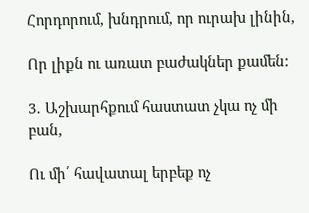Հորդորում, խնդրում, որ ուրախ լինին,

Որ լիքն ու առատ բաժակներ քամեն:

3․ Աշխարհքում հաստատ չկա ոչ մի բան,

Ու մի՛ հավատալ երբեք ոչ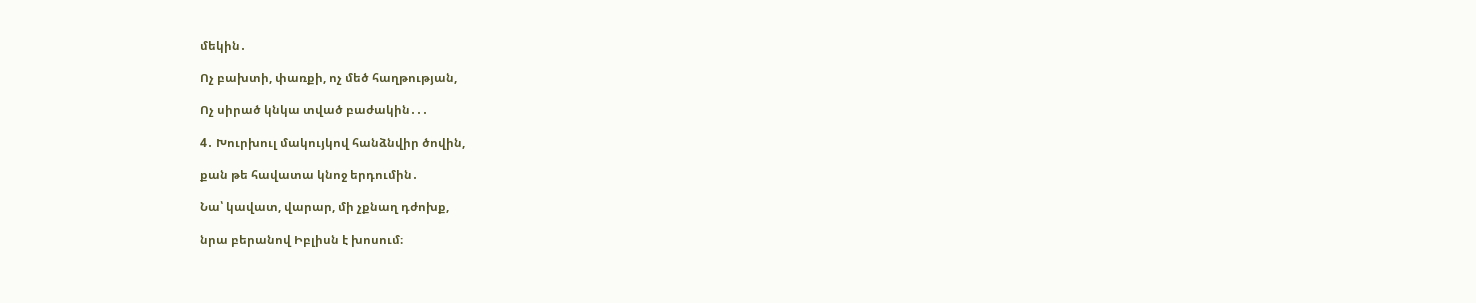մեկին․

Ոչ բախտի, փառքի, ոչ մեծ հաղթության,

Ոչ սիրած կնկա տված բաժակին․․․

4․ Խուրխուլ մակույկով հանձնվիր ծովին,

քան թե հավատա կնոջ երդումին․

Նա՝ կավատ, վարար, մի չքնաղ դժոխք,

նրա բերանով Իբլիսն է խոսում։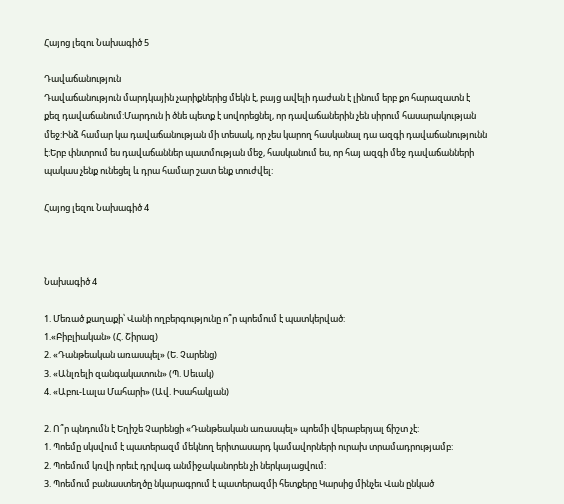Հայոց լեզու Նախագիծ 5

Դավաճանություն
Դավաճանություն մարդկային չարիքներից մեկն է, բայց ավելի դաժան է լինում երբ քո հարազատն է քեզ դավաճանում:Մարդուն ի ծնե պետք է սովորեցնել, որ դավաճաներին չեն սիրում հասարակության մեջ:Ինձ համար կա դավաճանության մի տեսակ, որ չես կարող հասկանալ դա ազգի դավաճանությունն է:Երբ փնտրում ես դավաճաններ պատմության մեջ, հասկանում ես, որ հայ ազգի մեջ դավաճանների պակաս չենք ունեցել և դրա համար շատ ենք տուժվել:

Հայոց լեզու Նախագիծ 4



Նախագիծ 4

1. Մեռած քաղաքի՝ Վանի ողբերգությունը ո՞ր պոեմում է պատկերված:
1.«Բիբլիական» (Հ. Շիրազ)
2. «Դանթեական առասպել» (Ե. Չարենց)
3. «Անլռելի զանգակատուն» (Պ. Սեւակ)
4. «Աբու-Լալա Մահարի» (Ավ. Իսահակյան)

2. Ո՞ր պնդումն է Եղիշե Չարենցի «Դանթեական առասպել» պոեմի վերաբերյալ ճիշտ չէ:
1. Պոեմը սկսվում է պատերազմ մեկնող երիտասարդ կամավորների ուրախ տրամադրությամբ:
2. Պոեմում կռվի որեւէ դրվագ անմիջականորեն չի ներկայացվում:
3. Պոեմում բանաստեղծը նկարագրում է պատերազմի հետքերը Կարսից մինչեւ Վան ընկած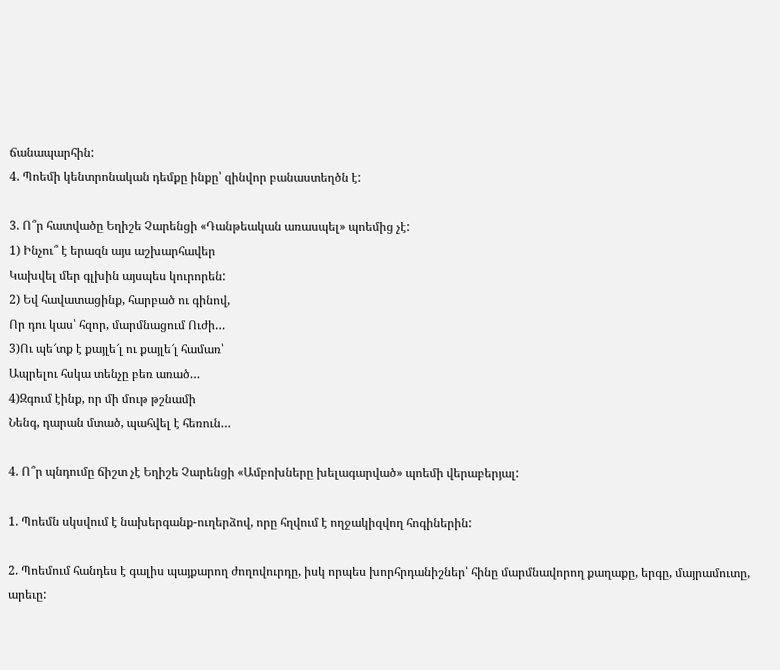ճանապարհին:
4. Պոեմի կենտրոնական դեմքը ինքը՝ զինվոր բանաստեղծն է:

3. Ո՞ր հատվածը Եղիշե Չարենցի «Դանթեական առասպել» պոեմից չէ:
1) Ինչու՞ է երազն այս աշխարհավեր
Կախվել մեր գլխին այսպես կուրորեն:
2) Եվ հավատացինք, հարբած ու գինով,
Որ դու կաս՝ հզոր, մարմնացում Ուժի…
3)Ու պե՜տք է քայլե՜լ ու քայլե՜լ համառ՝
Ապրելու հսկա տենչը բեռ առած…
4)Զգում էինք, որ մի մութ թշնամի
Նենգ, դարան մտած, պահվել է հեռուն…

4. Ո՞ր պնդումը ճիշտ չէ Եղիշե Չարենցի «Ամբոխները խելագարված» պոեմի վերաբերյալ:

1. Պոեմն սկսվում է նախերգանք-ուղերձով, որը հղվում է ողջակիզվող հոգիներին:

2. Պոեմում հանդես է գալիս պայքարող ժողովուրդը, իսկ որպես խորհրդանիշներ՝ հինը մարմնավորող քաղաքը, երգը, մայրամուտը, արեւը: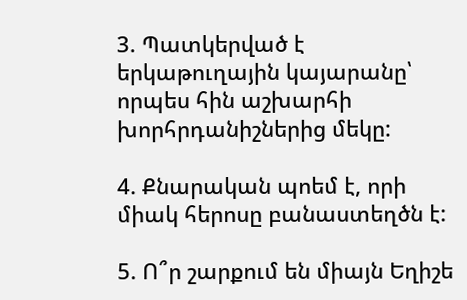3. Պատկերված է երկաթուղային կայարանը՝ որպես հին աշխարհի խորհրդանիշներից մեկը:

4. Քնարական պոեմ է, որի միակ հերոսը բանաստեղծն է:

5. Ո՞ր շարքում են միայն Եղիշե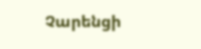Չարենցի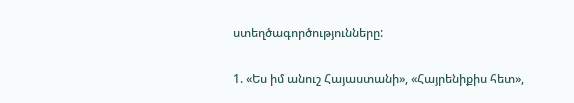ստեղծագործությունները:

1. «Ես իմ անուշ Հայաստանի», «Հայրենիքիս հետ»,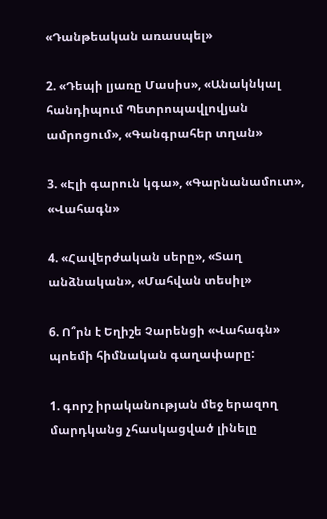«Դանթեական առասպել»

2. «Դեպի լյառը Մասիս», «Անակնկալ հանդիպում Պետրոպավլովյան ամրոցում», «Գանգրահեր տղան»

3. «Էլի գարուն կգա», «Գարնանամուտ», «Վահագն»

4. «Հավերժական սերը», «Տաղ անձնական», «Մահվան տեսիլ»

6. Ո՞րն է Եղիշե Չարենցի «Վահագն» պոեմի հիմնական գաղափարը:

1. գորշ իրականության մեջ երազող մարդկանց չհասկացված լինելը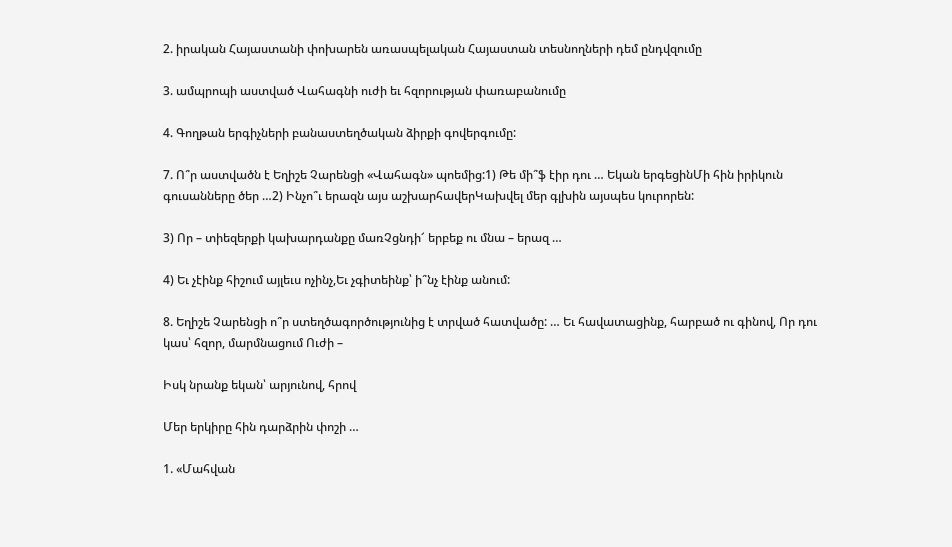2. իրական Հայաստանի փոխարեն առասպելական Հայաստան տեսնողների դեմ ընդվզումը

3. ամպրոպի աստված Վահագնի ուժի եւ հզորության փառաբանումը

4. Գողթան երգիչների բանաստեղծական ձիրքի գովերգումը:

7. Ո՞ր աստվածն է Եղիշե Չարենցի «Վահագն» պոեմից:1) Թե մի՞ֆ էիր դու … Եկան երգեցինՄի հին իրիկուն գուսանները ծեր …2) Ինչո՞ւ երազն այս աշխարհավերԿախվել մեր գլխին այսպես կուրորեն:

3) Որ – տիեզերքի կախարդանքը մառՉցնդի՜ երբեք ու մնա – երազ …

4) Եւ չէինք հիշում այլեւս ոչինչ,Եւ չգիտեինք՝ ի՞նչ էինք անում:

8. Եղիշե Չարենցի ո՞ր ստեղծագործությունից է տրված հատվածը: … Եւ հավատացինք, հարբած ու գինով, Որ դու կաս՝ հզոր, մարմնացում Ուժի –

Իսկ նրանք եկան՝ արյունով, հրով

Մեր երկիրը հին դարձրին փոշի …

1. «Մահվան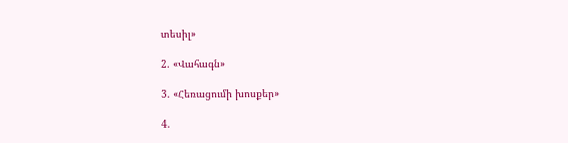տեսիլ»

2. «Վահագն»

3. «Հեռացումի խոսքեր»

4.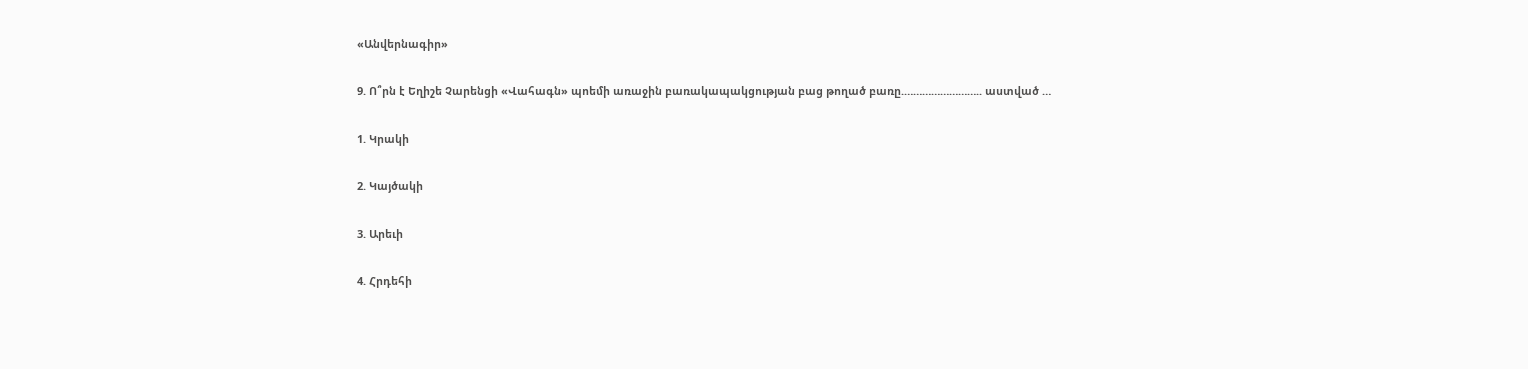«Անվերնագիր»

9. Ո՞րն է Եղիշե Չարենցի «Վահագն» պոեմի առաջին բառակապակցության բաց թողած բառը.…………………….. աստված …

1. Կրակի

2. Կայծակի

3. Արեւի

4. Հրդեհի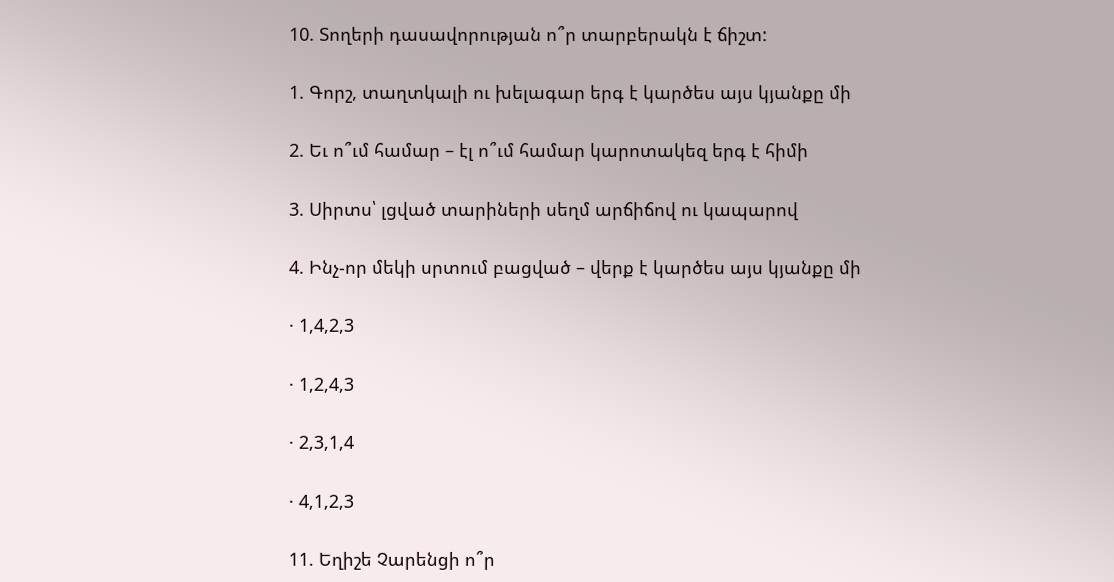10. Տողերի դասավորության ո՞ր տարբերակն է ճիշտ:

1. Գորշ, տաղտկալի ու խելագար երգ է կարծես այս կյանքը մի

2. Եւ ո՞ւմ համար – էլ ո՞ւմ համար կարոտակեզ երգ է հիմի

3. Սիրտս՝ լցված տարիների սեղմ արճիճով ու կապարով

4. Ինչ-որ մեկի սրտում բացված – վերք է կարծես այս կյանքը մի

· 1,4,2,3

· 1,2,4,3

· 2,3,1,4

· 4,1,2,3

11. Եղիշե Չարենցի ո՞ր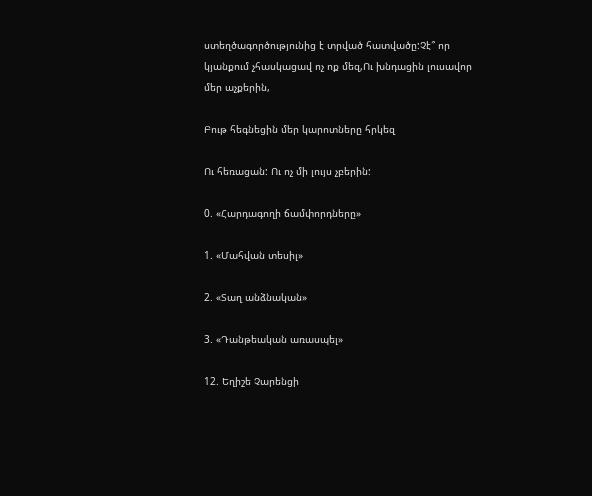ստեղծագործությունից է տրված հատվածը:Չէ՞ որ կյանքում չհասկացավ ոչ ոք մեզ,Ու խնդացին լուսավոր մեր աչքերին,

Բութ հեգնեցին մեր կարոտները հրկեզ

Ու հեռացան: Ու ոչ մի լույս չբերին:

0. «Հարդագողի ճամփորդները»

1. «Մահվան տեսիլ»

2. «Տաղ անձնական»

3. «Դանթեական առասպել»

12. Եղիշե Չարենցի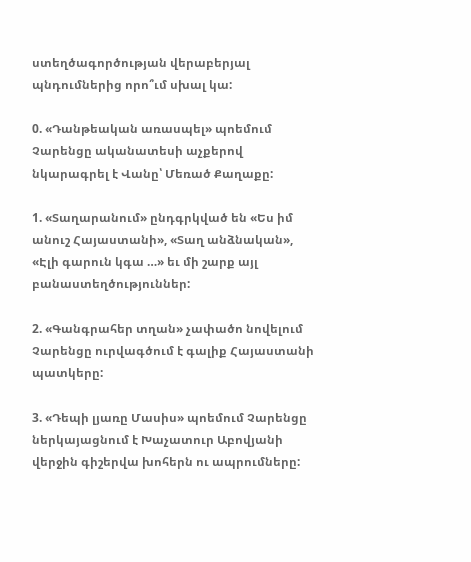ստեղծագործության վերաբերյալ պնդումներից որո՞ւմ սխալ կա:

0. «Դանթեական առասպել» պոեմում Չարենցը ականատեսի աչքերով նկարագրել է Վանը՝ Մեռած Քաղաքը:

1. «Տաղարանում» ընդգրկված են «Ես իմ անուշ Հայաստանի», «Տաղ անձնական», «Էլի գարուն կգա …» եւ մի շարք այլ բանաստեղծություններ:

2. «Գանգրահեր տղան» չափածո նովելում Չարենցը ուրվագծում է գալիք Հայաստանի պատկերը:

3. «Դեպի լյառը Մասիս» պոեմում Չարենցը ներկայացնում է Խաչատուր Աբովյանի վերջին գիշերվա խոհերն ու ապրումները: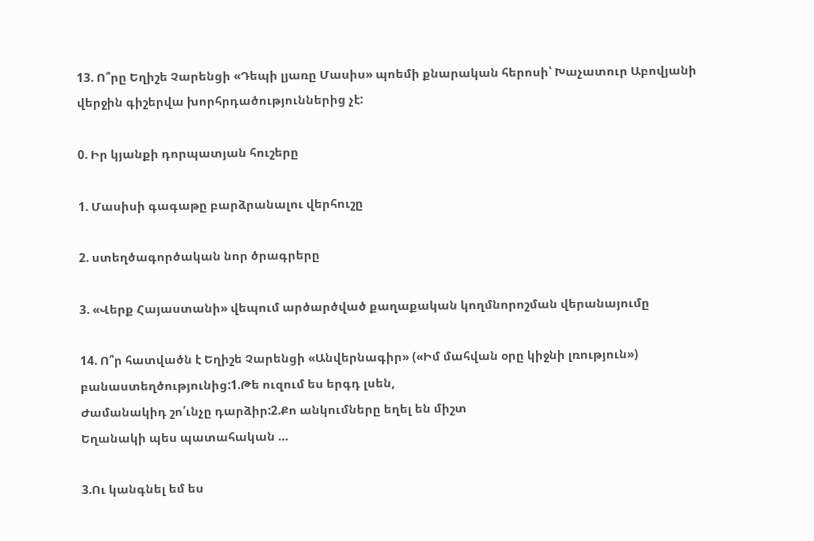13. Ո՞րը Եղիշե Չարենցի «Դեպի լյառը Մասիս» պոեմի քնարական հերոսի՝ Խաչատուր Աբովյանի վերջին գիշերվա խորհրդածություններից չէ:

0. Իր կյանքի դորպատյան հուշերը

1. Մասիսի գագաթը բարձրանալու վերհուշը

2. ստեղծագործական նոր ծրագրերը

3. «Վերք Հայաստանի» վեպում արծարծված քաղաքական կողմնորոշման վերանայումը

14. Ո՞ր հատվածն է Եղիշե Չարենցի «Անվերնագիր» («Իմ մահվան օրը կիջնի լռություն») բանաստեղծությունից:1.Թե ուզում ես երգդ լսեն,
Ժամանակիդ շո՛ւնչը դարձիր:2.Քո անկումները եղել են միշտ
Եղանակի պես պատահական …

3.Ու կանգնել եմ ես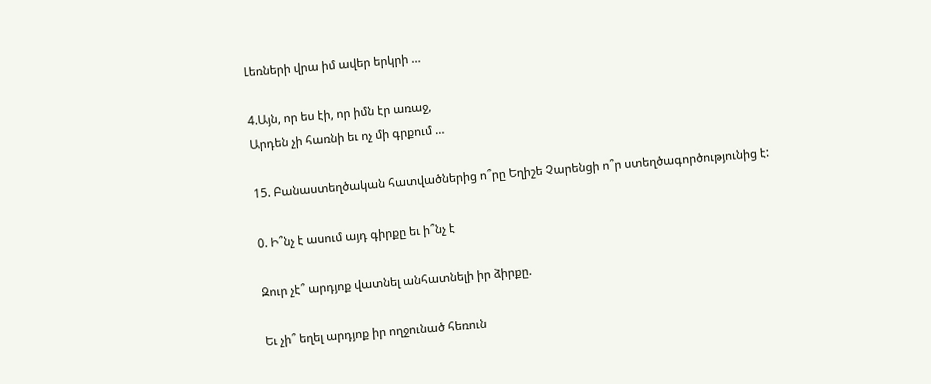Լեռների վրա իմ ավեր երկրի …

4.Այն, որ ես էի, որ իմն էր առաջ,
Արդեն չի հառնի եւ ոչ մի գրքում …

15. Բանաստեղծական հատվածներից ո՞րը Եղիշե Չարենցի ո՞ր ստեղծագործությունից է:

0. Ի՞նչ է ասում այդ գիրքը եւ ի՞նչ է

Զուր չէ՞ արդյոք վատնել անհատնելի իր ձիրքը.

Եւ չի՞ եղել արդյոք իր ողջունած հեռուն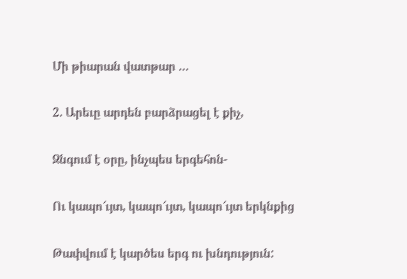Մի թիարան վատթար …

2. Արեւը արդեն բարձրացել է քիչ,

Զնգում է օրը, ինչպես երգեհոն-

Ու կապո՜ւյտ, կապո՜ւյտ, կապո՜ւյտ երկնքից

Թափվում է կարծես երգ ու խնդություն: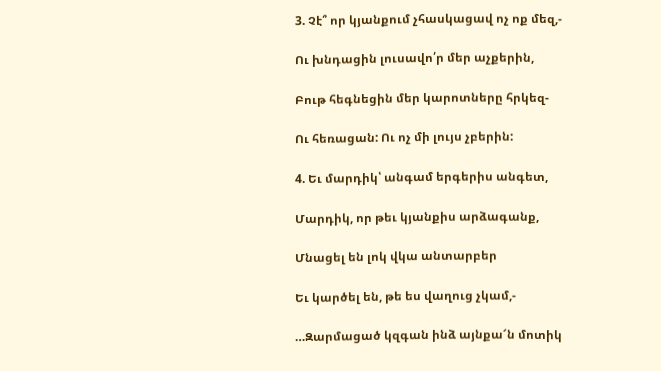3. Չէ՞ որ կյանքում չհասկացավ ոչ ոք մեզ,-

Ու խնդացին լուսավո՛ր մեր աչքերին,

Բութ հեգնեցին մեր կարոտները հրկեզ-

Ու հեռացան: Ու ոչ մի լույս չբերին:

4. Եւ մարդիկ՝ անգամ երգերիս անգետ,

Մարդիկ, որ թեւ կյանքիս արձագանք,

Մնացել են լոկ վկա անտարբեր

Եւ կարծել են, թե ես վաղուց չկամ,-

…Զարմացած կզգան ինձ այնքա՜ն մոտիկ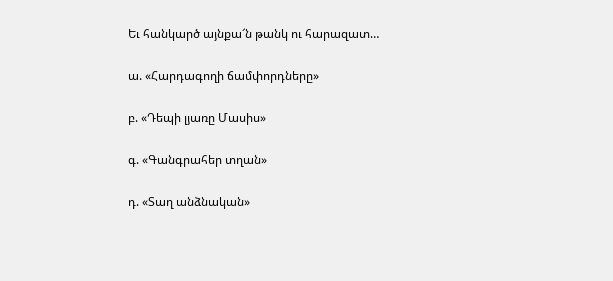Եւ հանկարծ այնքա՜ն թանկ ու հարազատ…

ա. «Հարդագողի ճամփորդները»

բ. «Դեպի լյառը Մասիս»

գ. «Գանգրահեր տղան»

դ. «Տաղ անձնական»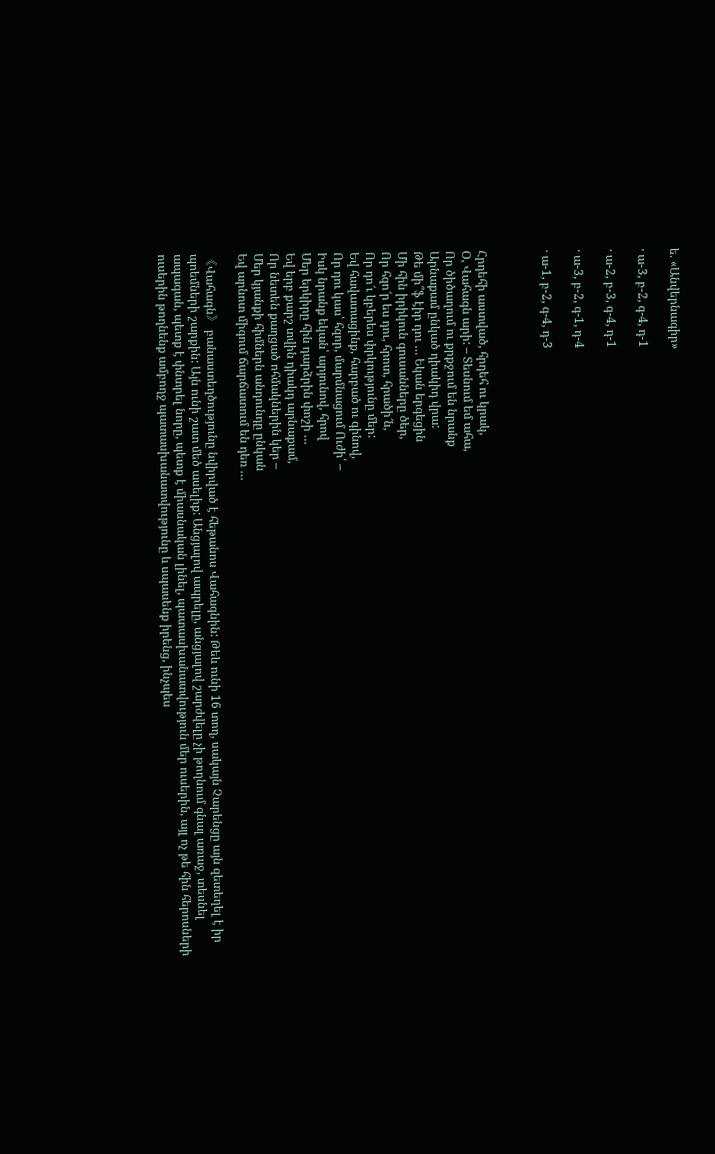ե. «Անվերնագիր»

· ա-3, բ-2, գ-4, դ-1

· ա-2, բ-3, գ-4, դ-1

· ա-3, բ-2, գ-1, դ-4

· ա-1, բ-2, գ-4, դ-3



Հրդեհի աստված, հրդեհ ու կրակ,
Օ, Վահագն արի: – Տեսնում եմ ահա,
Որ ծիծաղում ու քրքջում են նրանք
Արնաքամ ընկած դիակիդ վրա:
Թե մի՞ֆ էիր դու … Եկան երգեցին
Մի հին իրիկուն գուսանները ծեր,
Որ հզո՜ր ես դու, հրոտ, հրածի՜ն,
Որ դո՜ւ կբերես փրկությունը մեր:
Եվ հավատացինք, հարբած ու գինով,
Որ դու կաս՝ հզոր, մարմնացում Ուժի՛ –
Իսկ նրանք եկան՝ արյունով, հրով
Մեր երկիրը հին դարձրին փոշի …
Եվ երբ քարշ տվին դիակդ արնաքամ,
Որ նետեն քաղցած ոհմակներին կեր –
Մեր կյանքի հիմներն անդունդը ընկան
Եվ արնոտ միգում ճարճատում են դեռ …

《Վահագն》 բանաստեղծությունը նվիրված է հեթանոս Վահագնին: Թեև ունի 16 տող, սակայն Չարենցը այն զետեղել է իր պոեմների շարքին: Այն ունի շատ մեծ ասելիք: Անցյալով ապրելը, անցյալով շարժվելը չի թողնում գնալ առաջ, տեսնել ապագան, պետք է փնտրել նորը, պետք է միասնական լինել, պատասխանատվություն մեր ուսերին, այլ ոչ թե հին հերոսների ուսերին թողնենք ամբողջ պատասխանատվությունը և սպասենք իրենց, ինչպես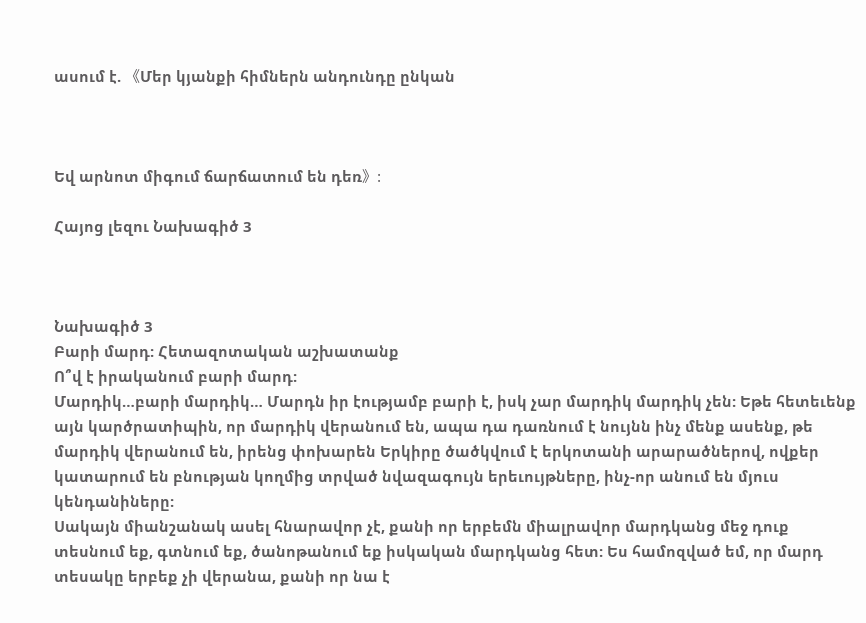ասում է. 《Մեր կյանքի հիմներն անդունդը ընկան



Եվ արնոտ միգում ճարճատում են դեռ》:

Հայոց լեզու Նախագիծ 3



Նախագիծ 3
Բարի մարդ: Հետազոտական աշխատանք
Ո՞վ է իրականում բարի մարդ:
Մարդիկ…բարի մարդիկ… Մարդն իր էությամբ բարի է, իսկ չար մարդիկ մարդիկ չեն: Եթե հետեւենք այն կարծրատիպին, որ մարդիկ վերանում են, ապա դա դառնում է նույնն ինչ մենք ասենք, թե մարդիկ վերանում են, իրենց փոխարեն Երկիրը ծածկվում է երկոտանի արարածներով, ովքեր կատարում են բնության կողմից տրված նվազագույն երեւույթները, ինչ-որ անում են մյուս կենդանիները:
Սակայն միանշանակ ասել հնարավոր չէ, քանի որ երբեմն միալրավոր մարդկանց մեջ դուք տեսնում եք, գտնում եք, ծանոթանում եք իսկական մարդկանց հետ: Ես համոզված եմ, որ մարդ տեսակը երբեք չի վերանա, քանի որ նա է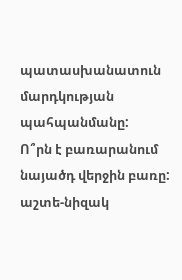պատասխանատուն մարդկության պահպանմանը:
Ո՞րն է բառարանում նայածդ վերջին բառը:
աշտե-նիզակ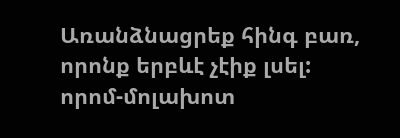Առանձնացրեք հինգ բառ, որոնք երբևէ չէիք լսել:
որոմ-մոլախոտ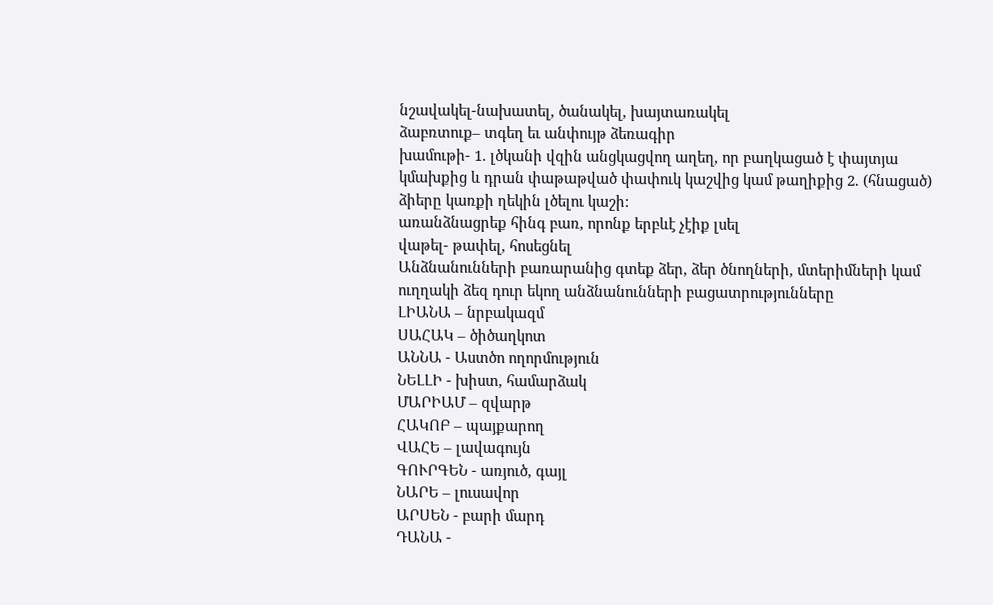նշավակել-նախատել, ծանակել, խայտառակել
ձաբռտուք– տգեղ եւ անփույթ ձեռագիր
խամութի- 1. լծկանի վզին անցկացվող աղեղ, որ բաղկացած է փայտյա կմախքից և դրան փաթաթված փափուկ կաշվից կամ թաղիքից 2. (հնացած) ձիերը կառքի ղեկին լծելու կաշի:
առանձնացրեք հինգ բառ, որոնք երբևէ չէիք լսել
վաթել- թափել, հոսեցնել
Անձնանունների բառարանից գտեք ձեր, ձեր ծնողների, մտերիմների կամ ուղղակի ձեզ դուր եկող անձնանունների բացատրությունները
ԼԻԱՆԱ – նրբակազմ
ՍԱՀԱԿ – ծիծաղկոտ
ԱՆՆԱ - Աստծո ողորմություն
ՆԵԼԼԻ - խիստ, համարձակ
ՄԱՐԻԱՄ – զվարթ
ՀԱԿՈԲ – պայքարող
ՎԱՀԵ – լավագույն
ԳՈՒՐԳԵՆ - առյուծ, գայլ
ՆԱՐԵ – լուսավոր
ԱՐՍԵՆ - բարի մարդ
ԴԱՆԱ -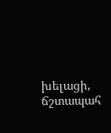խելացի, ճշտապահ